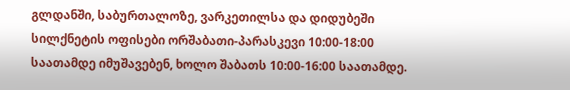გლდანში, საბურთალოზე, ვარკეთილსა და დიდუბეში სილქნეტის ოფისები ორშაბათი-პარასკევი 10:00-18:00 საათამდე იმუშავებენ, ხოლო შაბათს 10:00-16:00 საათამდე.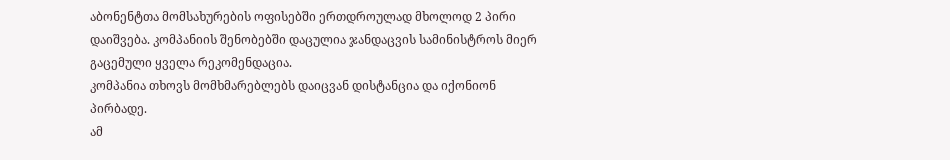აბონენტთა მომსახურების ოფისებში ერთდროულად მხოლოდ 2 პირი დაიშვება. კომპანიის შენობებში დაცულია ჯანდაცვის სამინისტროს მიერ გაცემული ყველა რეკომენდაცია.
კომპანია თხოვს მომხმარებლებს დაიცვან დისტანცია და იქონიონ პირბადე.
ამ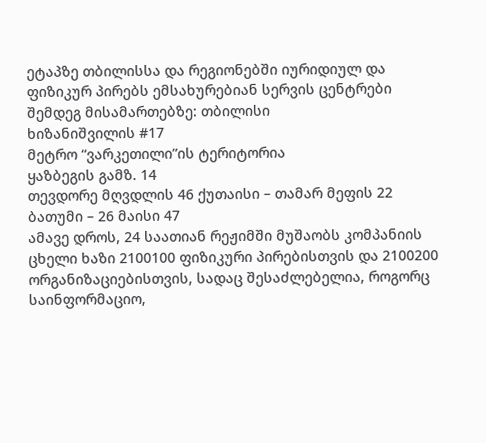ეტაპზე თბილისსა და რეგიონებში იურიდიულ და ფიზიკურ პირებს ემსახურებიან სერვის ცენტრები შემდეგ მისამართებზე: თბილისი
ხიზანიშვილის #17
მეტრო “ვარკეთილი”ის ტერიტორია
ყაზბეგის გამზ. 14
თევდორე მღვდლის 46 ქუთაისი – თამარ მეფის 22 ბათუმი – 26 მაისი 47
ამავე დროს, 24 საათიან რეჟიმში მუშაობს კომპანიის ცხელი ხაზი 2100100 ფიზიკური პირებისთვის და 2100200 ორგანიზაციებისთვის, სადაც შესაძლებელია, როგორც საინფორმაციო,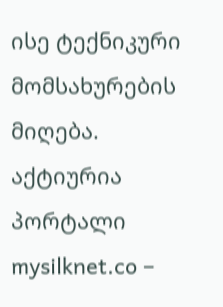ისე ტექნიკური მომსახურების მიღება.
აქტიურია პორტალი mysilknet.co –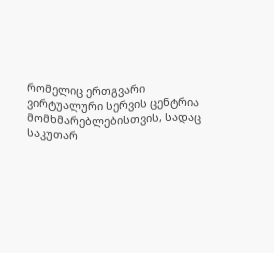რომელიც ერთგვარი ვირტუალური სერვის ცენტრია მომხმარებლებისთვის, სადაც საკუთარ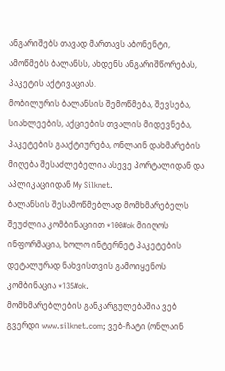ანგარიშებს თავად მართავს აბონენტი, ამოწმებს ბალანსს, ახდენს ანგარიშწორებას, პაკეტის აქტივაციას.
მობილურის ბალანსის შემოწმება, შევსება, სიახლეების, აქციების თვალის მიდევნება, პაკეტების გააქტიურება, ონლაინ დახმარების მიღება შესაძლებელია ასევე პორტალიდან და აპლიკაციიდან My Silknet.
ბალანსის შესამოწმებლად მომხმარებელს შეუძლია კომბინაციით *100#ok მიიღოს ინფორმაცია, ხოლო ინტერნეტ პაკეტების დეტალურად ნახვისთვის გამოიყენოს კომბინაცია *135#ok.
მომხმარებლების განკარგულებაშია ვებ გვერდი www.silknet.com; ვებ-ჩატი (ონლაინ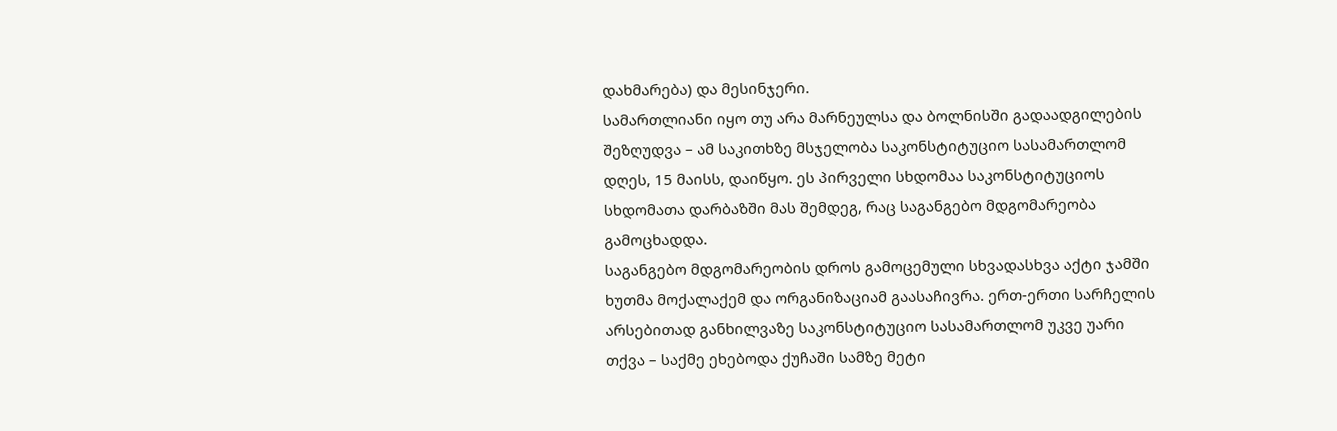დახმარება) და მესინჯერი.
სამართლიანი იყო თუ არა მარნეულსა და ბოლნისში გადაადგილების შეზღუდვა – ამ საკითხზე მსჯელობა საკონსტიტუციო სასამართლომ დღეს, 15 მაისს, დაიწყო. ეს პირველი სხდომაა საკონსტიტუციოს სხდომათა დარბაზში მას შემდეგ, რაც საგანგებო მდგომარეობა გამოცხადდა.
საგანგებო მდგომარეობის დროს გამოცემული სხვადასხვა აქტი ჯამში ხუთმა მოქალაქემ და ორგანიზაციამ გაასაჩივრა. ერთ-ერთი სარჩელის არსებითად განხილვაზე საკონსტიტუციო სასამართლომ უკვე უარი თქვა – საქმე ეხებოდა ქუჩაში სამზე მეტი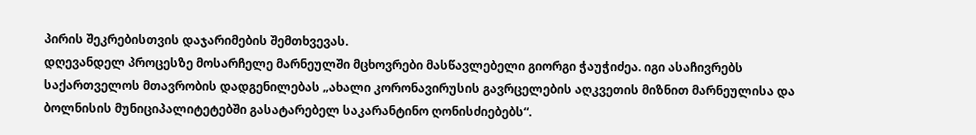პირის შეკრებისთვის დაჯარიმების შემთხვევას.
დღევანდელ პროცესზე მოსარჩელე მარნეულში მცხოვრები მასწავლებელი გიორგი ჭაუჭიძეა. იგი ასაჩივრებს საქართველოს მთავრობის დადგენილებას „ახალი კორონავირუსის გავრცელების აღკვეთის მიზნით მარნეულისა და ბოლნისის მუნიციპალიტეტებში გასატარებელ საკარანტინო ღონისძიებებს“.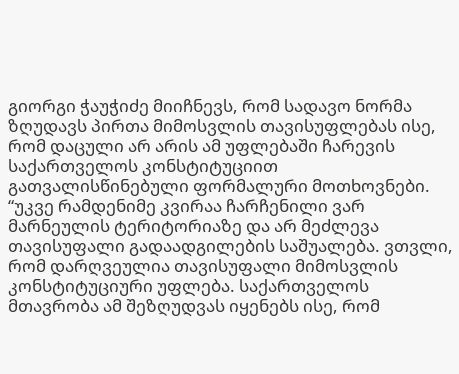გიორგი ჭაუჭიძე მიიჩნევს, რომ სადავო ნორმა ზღუდავს პირთა მიმოსვლის თავისუფლებას ისე, რომ დაცული არ არის ამ უფლებაში ჩარევის საქართველოს კონსტიტუციით გათვალისწინებული ფორმალური მოთხოვნები.
“უკვე რამდენიმე კვირაა ჩარჩენილი ვარ მარნეულის ტერიტორიაზე და არ მეძლევა თავისუფალი გადაადგილების საშუალება. ვთვლი, რომ დარღვეულია თავისუფალი მიმოსვლის კონსტიტუციური უფლება. საქართველოს მთავრობა ამ შეზღუდვას იყენებს ისე, რომ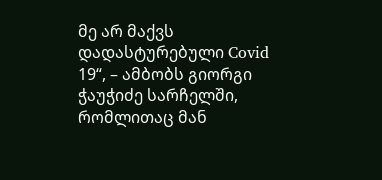მე არ მაქვს დადასტურებული Covid 19“, – ამბობს გიორგი ჭაუჭიძე სარჩელში, რომლითაც მან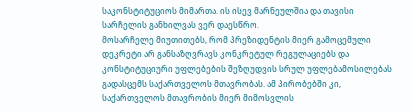საკონსტიტუციოს მიმართა. ის ისევ მარნეულშია და თავისი სარჩელის განხილვას ვერ დაესწრო.
მოსარჩელე მიუთითებს, რომ პრეზიდენტის მიერ გამოცემული დეკრეტი არ განსაზღვრავს კონკრეტულ რეგულაციებს და კონსტიტუციური უფლებების შეზღუდვის სრულ უფლებამოსილებას გადასცემს საქართველოს მთავრობას. ამ პირობებში კი, საქართველოს მთავრობის მიერ მიმოსვლის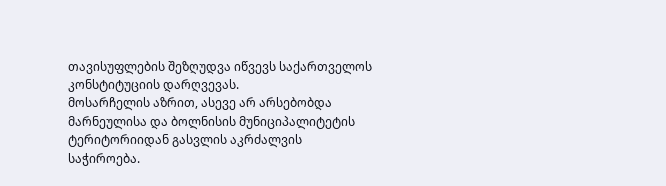თავისუფლების შეზღუდვა იწვევს საქართველოს კონსტიტუციის დარღვევას.
მოსარჩელის აზრით, ასევე არ არსებობდა მარნეულისა და ბოლნისის მუნიციპალიტეტის ტერიტორიიდან გასვლის აკრძალვის საჭიროება.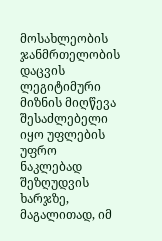მოსახლეობის ჯანმრთელობის დაცვის ლეგიტიმური მიზნის მიღწევა შესაძლებელი იყო უფლების უფრო ნაკლებად შეზღუდვის ხარჯზე, მაგალითად, იმ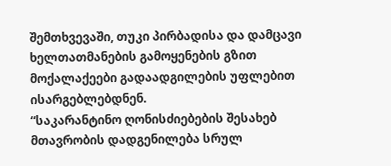შემთხვევაში, თუკი პირბადისა და დამცავი ხელთათმანების გამოყენების გზით მოქალაქეები გადაადგილების უფლებით ისარგებლებდნენ.
“საკარანტინო ღონისძიებების შესახებ მთავრობის დადგენილება სრულ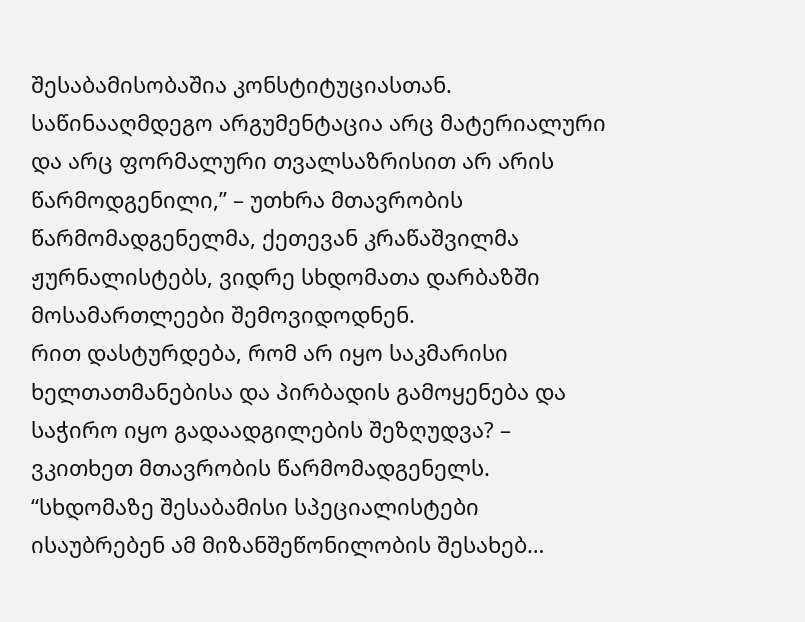შესაბამისობაშია კონსტიტუციასთან. საწინააღმდეგო არგუმენტაცია არც მატერიალური და არც ფორმალური თვალსაზრისით არ არის წარმოდგენილი,” – უთხრა მთავრობის წარმომადგენელმა, ქეთევან კრაწაშვილმა ჟურნალისტებს, ვიდრე სხდომათა დარბაზში მოსამართლეები შემოვიდოდნენ.
რით დასტურდება, რომ არ იყო საკმარისი ხელთათმანებისა და პირბადის გამოყენება და საჭირო იყო გადაადგილების შეზღუდვა? – ვკითხეთ მთავრობის წარმომადგენელს.
“სხდომაზე შესაბამისი სპეციალისტები ისაუბრებენ ამ მიზანშეწონილობის შესახებ…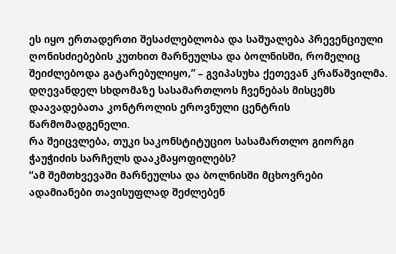ეს იყო ერთადერთი შესაძლებლობა და საშუალება პრევენციული ღონისძიებების კუთხით მარნეულსა და ბოლნისში, რომელიც შეიძლებოდა გატარებულიყო,” – გვიპასუხა ქეთევან კრაწაშვილმა.
დღევანდელ სხდომაზე სასამართლოს ჩვენებას მისცემს დაავადებათა კონტროლის ეროვნული ცენტრის წარმომადგენელი.
რა შეიცვლება, თუკი საკონსტიტუციო სასამართლო გიორგი ჭაუჭიძის სარჩელს დააკმაყოფილებს?
“ამ შემთხვევაში მარნეულსა და ბოლნისში მცხოვრები ადამიანები თავისუფლად შეძლებენ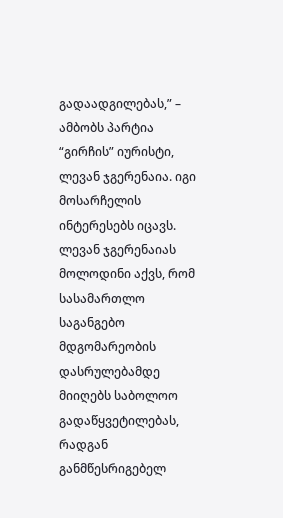გადაადგილებას,” – ამბობს პარტია “გირჩის” იურისტი, ლევან ჯგერენაია. იგი მოსარჩელის ინტერესებს იცავს.
ლევან ჯგერენაიას მოლოდინი აქვს, რომ სასამართლო საგანგებო მდგომარეობის დასრულებამდე მიიღებს საბოლოო გადაწყვეტილებას, რადგან განმწესრიგებელ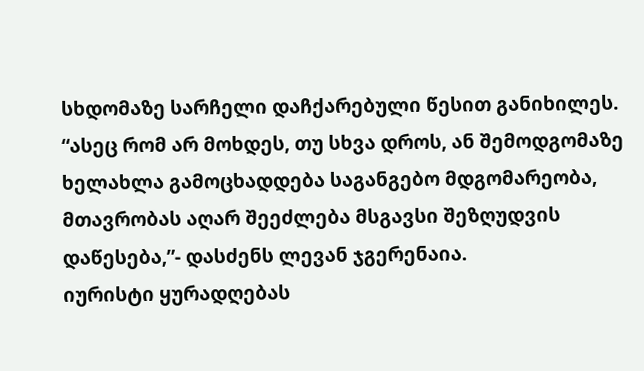სხდომაზე სარჩელი დაჩქარებული წესით განიხილეს.
“ასეც რომ არ მოხდეს, თუ სხვა დროს, ან შემოდგომაზე ხელახლა გამოცხადდება საგანგებო მდგომარეობა, მთავრობას აღარ შეეძლება მსგავსი შეზღუდვის დაწესება,”- დასძენს ლევან ჯგერენაია.
იურისტი ყურადღებას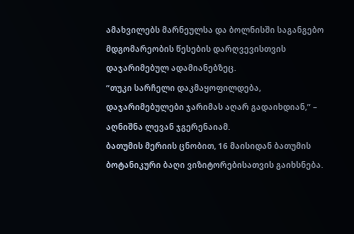ამახვილებს მარნეულსა და ბოლნისში საგანგებო მდგომარეობის წესების დარღვევისთვის დაჯარიმებულ ადამიანებზეც.
“თუკი სარჩელი დაკმაყოფილდება, დაჯარიმებულები ჯარიმას აღარ გადაიხდიან,” – აღნიშნა ლევან ჯგერენაიამ.
ბათუმის მერიის ცნობით, 16 მაისიდან ბათუმის ბოტანიკური ბაღი ვიზიტორებისათვის გაიხსნება.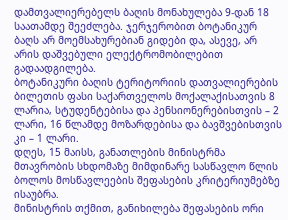დამთვალიერებელს ბაღის მონახულება 9-დან 18 საათამდე შეეძლება. ჯერჯერობით ბოტანიკურ ბაღს არ მოემსახურებიან გიდები და, ასევე, არ არის დაშვებული ელექტრომობილებით გადაადგილება.
ბოტანიკური ბაღის ტერიტორიის დათვალიერების ბილეთის ფასი საქართველოს მოქალაქისათვის 8 ლარია, სტუდენტებისა და პენსიონერებისთვის – 2 ლარი, 16 წლამდე მოზარდებისა და ბავშვებისთვის კი – 1 ლარი.
დღეს, 15 მაისს, განათლების მინისტრმა მთავრობის სხდომაზე მიმდინარე სასწავლო წლის ბოლოს მოსწავლეების შეფასების კრიტერიუმებზე ისაუბრა.
მინისტრის თქმით, განიხილება შეფასების ორი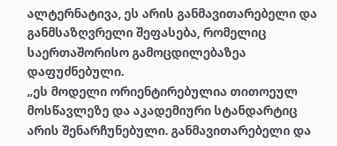ალტერნატივა, ეს არის განმავითარებელი და განმსაზღვრელი შეფასება, რომელიც საერთაშორისო გამოცდილებაზეა დაფუძნებული.
„ეს მოდელი ორიენტირებულია თითოეულ მოსწავლეზე და აკადემიური სტანდარტიც არის შენარჩუნებული. განმავითარებელი და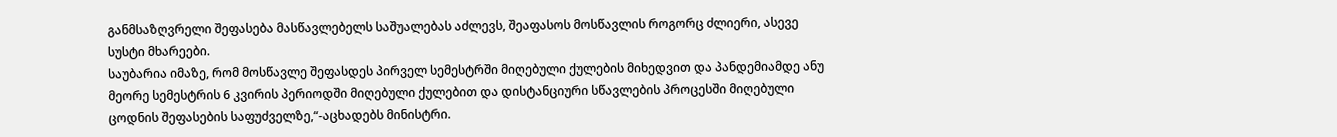განმსაზღვრელი შეფასება მასწავლებელს საშუალებას აძლევს, შეაფასოს მოსწავლის როგორც ძლიერი, ასევე სუსტი მხარეები.
საუბარია იმაზე, რომ მოსწავლე შეფასდეს პირველ სემესტრში მიღებული ქულების მიხედვით და პანდემიამდე ანუ მეორე სემესტრის 6 კვირის პერიოდში მიღებული ქულებით და დისტანციური სწავლების პროცესში მიღებული ცოდნის შეფასების საფუძველზე,“-აცხადებს მინისტრი.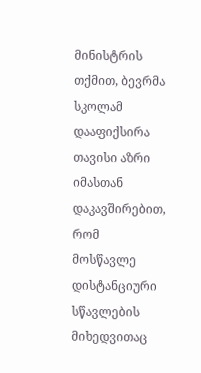მინისტრის თქმით, ბევრმა სკოლამ დააფიქსირა თავისი აზრი იმასთან დაკავშირებით, რომ მოსწავლე დისტანციური სწავლების მიხედვითაც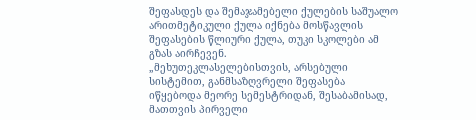შეფასდეს და შემაჯამებელი ქულების საშუალო არითმეტიკული ქულა იქნება მოსწავლის შეფასების წლიური ქულა, თუკი სკოლები ამ გზას აირჩევენ.
„მეხუთეკლასელებისთვის, არსებული სისტემით, განმსაზღვრელი შეფასება იწყებოდა მეორე სემესტრიდან, შესაბამისად, მათთვის პირველი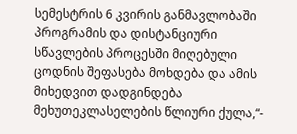სემესტრის 6 კვირის განმავლობაში პროგრამის და დისტანციური სწავლების პროცესში მიღებული ცოდნის შეფასება მოხდება და ამის მიხედვით დადგინდება მეხუთეკლასელების წლიური ქულა,“-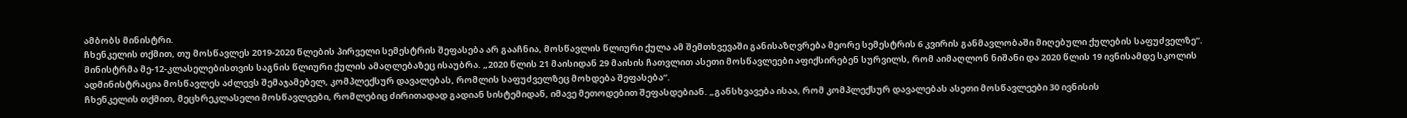ამბობს მინისტრი.
ჩხენკელის თქმით, თუ მოსწავლეს 2019-2020 წლების პირველი სემესტრის შეფასება არ გააჩნია, მოსწავლის წლიური ქულა ამ შემთხვევაში განისაზღვრება მეორე სემესტრის 6 კვირის განმავლობაში მიღებული ქულების საფუძველზე“.
მინისტრმა მე-12-კლასელებისთვის საგნის წლიური ქულის ამაღლებაზეც ისაუბრა. „2020 წლის 21 მაისიდან 29 მაისის ჩათვლით ასეთი მოსწავლეები აფიქსირებენ სურვილს, რომ აიმაღლონ ნიშანი და 2020 წლის 19 ივნისამდე სკოლის ადმინისტრაცია მოსწავლეს აძლევს შემაჯამებელ, კომპლექსურ დავალებას, რომლის საფუძველზეც მოხდება შეფასება“.
ჩხენკელის თქმით, მეცხრეკლასელი მოსწავლეები, რომლებიც ძირითადად გადიან სისტემიდან, იმავე მეთოდებით შეფასდებიან. „განსხვავება ისაა, რომ კომპლექსურ დავალებას ასეთი მოსწავლეები 30 ივნისის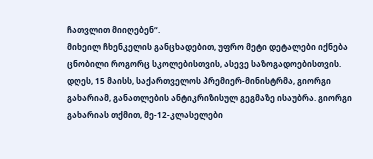ჩათვლით მიიღებენ“.
მიხეილ ჩხენკელის განცხადებით, უფრო მეტი დეტალები იქნება ცნობილი როგორც სკოლებისთვის, ასევე საზოგადოებისთვის.
დღეს, 15 მაისს, საქართველოს პრემიერ-მინისტრმა, გიორგი გახარიამ, განათლების ანტიკრიზისულ გეგმაზე ისაუბრა. გიორგი გახარიას თქმით, მე-12-კლასელები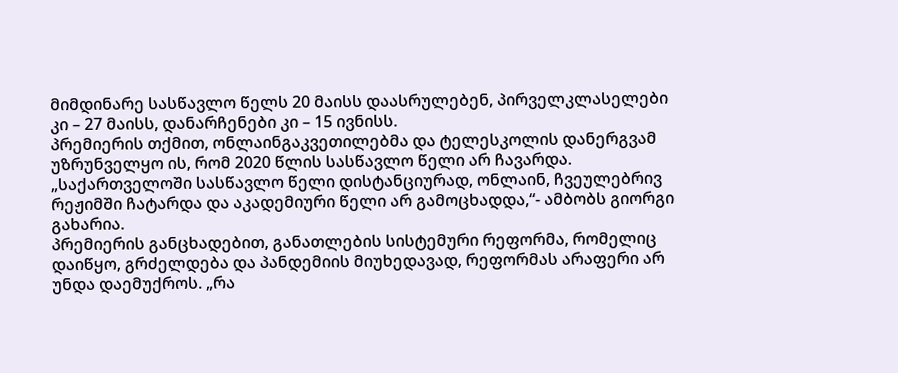მიმდინარე სასწავლო წელს 20 მაისს დაასრულებენ, პირველკლასელები კი – 27 მაისს, დანარჩენები კი – 15 ივნისს.
პრემიერის თქმით, ონლაინგაკვეთილებმა და ტელესკოლის დანერგვამ უზრუნველყო ის, რომ 2020 წლის სასწავლო წელი არ ჩავარდა. „საქართველოში სასწავლო წელი დისტანციურად, ონლაინ, ჩვეულებრივ რეჟიმში ჩატარდა და აკადემიური წელი არ გამოცხადდა,“- ამბობს გიორგი გახარია.
პრემიერის განცხადებით, განათლების სისტემური რეფორმა, რომელიც დაიწყო, გრძელდება და პანდემიის მიუხედავად, რეფორმას არაფერი არ უნდა დაემუქროს. „რა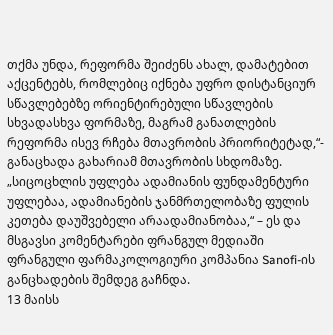თქმა უნდა, რეფორმა შეიძენს ახალ, დამატებით აქცენტებს, რომლებიც იქნება უფრო დისტანციურ სწავლებებზე ორიენტირებული სწავლების სხვადასხვა ფორმაზე, მაგრამ განათლების რეფორმა ისევ რჩება მთავრობის პრიორიტეტად,“- განაცხადა გახარიამ მთავრობის სხდომაზე.
„სიცოცხლის უფლება ადამიანის ფუნდამენტური უფლებაა, ადამიანების ჯანმრთელობაზე ფულის კეთება დაუშვებელი არაადამიანობაა,“ – ეს და მსგავსი კომენტარები ფრანგულ მედიაში ფრანგული ფარმაკოლოგიური კომპანია Sanofi-ის განცხადების შემდეგ გაჩნდა.
13 მაისს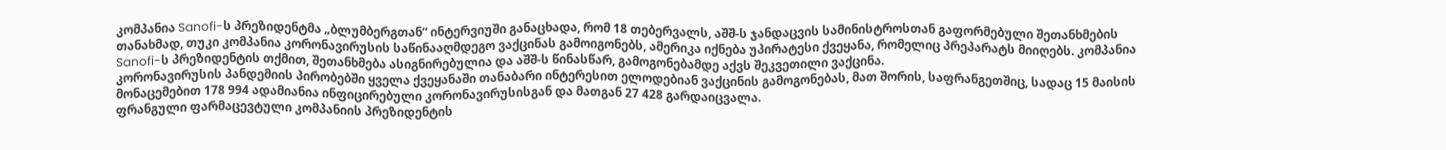კომპანია Sanofi-ს პრეზიდენტმა „ბლუმბერგთან“ ინტერვიუში განაცხადა, რომ 18 თებერვალს, აშშ-ს ჯანდაცვის სამინისტროსთან გაფორმებული შეთანხმების თანახმად, თუკი კომპანია კორონავირუსის საწინააღმდეგო ვაქცინას გამოიგონებს, ამერიკა იქნება უპირატესი ქვეყანა, რომელიც პრეპარატს მიიღებს. კომპანია Sanofi-ს პრეზიდენტის თქმით, შეთანხმება ასიგნირებულია და აშშ-ს წინასწარ, გამოგონებამდე აქვს შეკვეთილი ვაქცინა.
კორონავირუსის პანდემიის პირობებში ყველა ქვეყანაში თანაბარი ინტერესით ელოდებიან ვაქცინის გამოგონებას, მათ შორის, საფრანგეთშიც, სადაც 15 მაისის მონაცემებით 178 994 ადამიანია ინფიცირებული კორონავირუსისგან და მათგან 27 428 გარდაიცვალა.
ფრანგული ფარმაცევტული კომპანიის პრეზიდენტის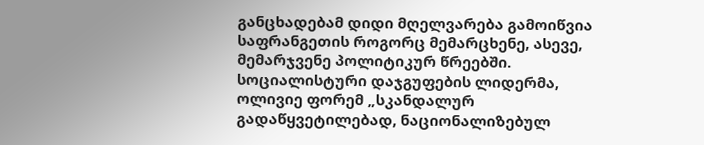განცხადებამ დიდი მღელვარება გამოიწვია საფრანგეთის როგორც მემარცხენე, ასევე, მემარჯვენე პოლიტიკურ წრეებში.
სოციალისტური დაჯგუფების ლიდერმა, ოლივიე ფორემ „სკანდალურ გადაწყვეტილებად, ნაციონალიზებულ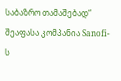საბაზრო თამაშებად“ შეაფასა კომპანია Sanofi-ს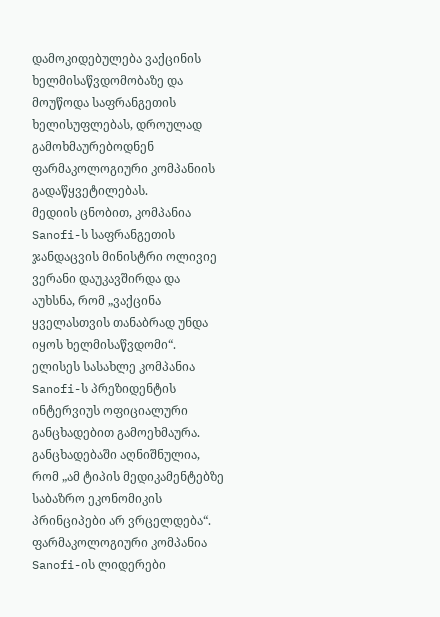დამოკიდებულება ვაქცინის ხელმისაწვდომობაზე და მოუწოდა საფრანგეთის ხელისუფლებას, დროულად გამოხმაურებოდნენ ფარმაკოლოგიური კომპანიის გადაწყვეტილებას.
მედიის ცნობით, კომპანია Sanofi-ს საფრანგეთის ჯანდაცვის მინისტრი ოლივიე ვერანი დაუკავშირდა და აუხსნა, რომ „ვაქცინა ყველასთვის თანაბრად უნდა იყოს ხელმისაწვდომი“.
ელისეს სასახლე კომპანია Sanofi-ს პრეზიდენტის ინტერვიუს ოფიციალური განცხადებით გამოეხმაურა. განცხადებაში აღნიშნულია, რომ „ამ ტიპის მედიკამენტებზე საბაზრო ეკონომიკის პრინციპები არ ვრცელდება“.
ფარმაკოლოგიური კომპანია Sanofi-ის ლიდერები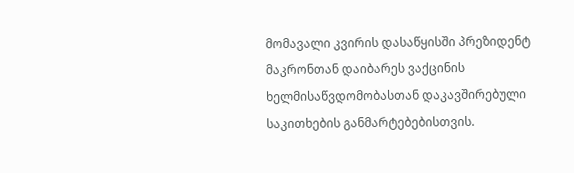მომავალი კვირის დასაწყისში პრეზიდენტ მაკრონთან დაიბარეს ვაქცინის ხელმისაწვდომობასთან დაკავშირებული საკითხების განმარტებებისთვის.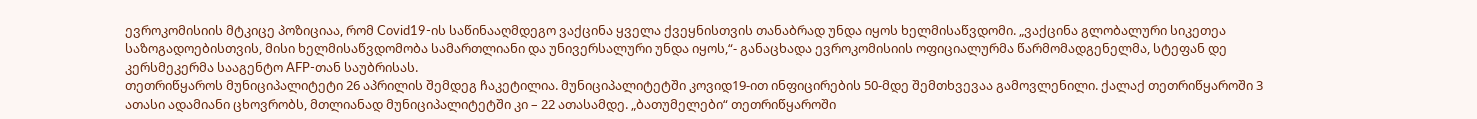ევროკომისიის მტკიცე პოზიციაა, რომ Covid19-ის საწინააღმდეგო ვაქცინა ყველა ქვეყნისთვის თანაბრად უნდა იყოს ხელმისაწვდომი. „ვაქცინა გლობალური სიკეთეა საზოგადოებისთვის, მისი ხელმისაწვდომობა სამართლიანი და უნივერსალური უნდა იყოს,“- განაცხადა ევროკომისიის ოფიციალურმა წარმომადგენელმა, სტეფან დე კერსმეკერმა სააგენტო AFP-თან საუბრისას.
თეთრიწყაროს მუნიციპალიტეტი 26 აპრილის შემდეგ ჩაკეტილია. მუნიციპალიტეტში კოვიდ19-ით ინფიცირების 50-მდე შემთხვევაა გამოვლენილი. ქალაქ თეთრიწყაროში 3 ათასი ადამიანი ცხოვრობს, მთლიანად მუნიციპალიტეტში კი – 22 ათასამდე. „ბათუმელები“ თეთრიწყაროში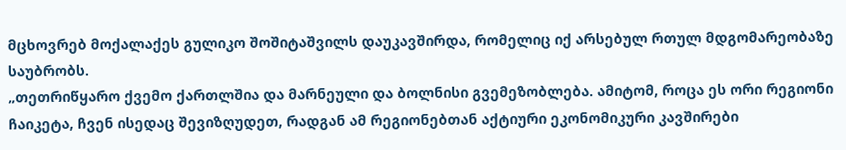მცხოვრებ მოქალაქეს გულიკო შოშიტაშვილს დაუკავშირდა, რომელიც იქ არსებულ რთულ მდგომარეობაზე საუბრობს.
„თეთრიწყარო ქვემო ქართლშია და მარნეული და ბოლნისი გვემეზობლება. ამიტომ, როცა ეს ორი რეგიონი ჩაიკეტა, ჩვენ ისედაც შევიზღუდეთ, რადგან ამ რეგიონებთან აქტიური ეკონომიკური კავშირები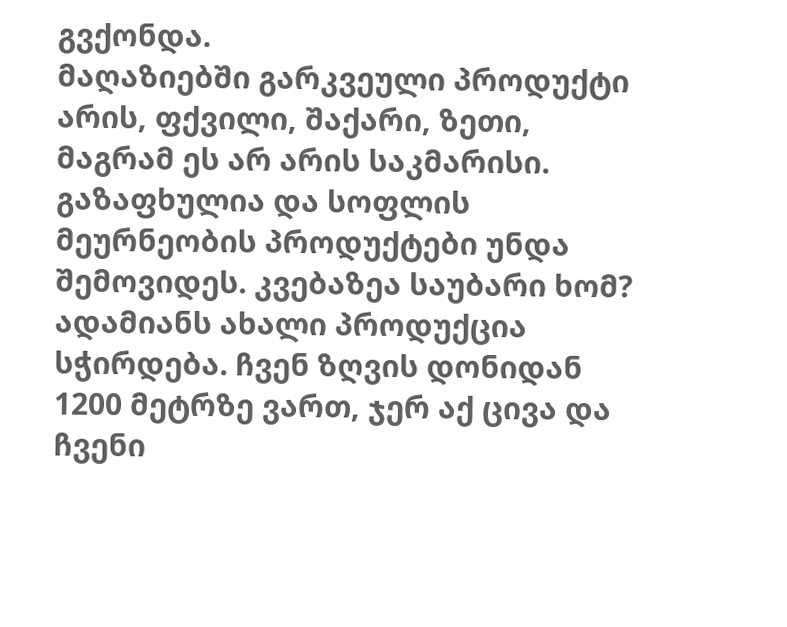გვქონდა.
მაღაზიებში გარკვეული პროდუქტი არის, ფქვილი, შაქარი, ზეთი, მაგრამ ეს არ არის საკმარისი. გაზაფხულია და სოფლის მეურნეობის პროდუქტები უნდა შემოვიდეს. კვებაზეა საუბარი ხომ? ადამიანს ახალი პროდუქცია სჭირდება. ჩვენ ზღვის დონიდან 1200 მეტრზე ვართ, ჯერ აქ ცივა და ჩვენი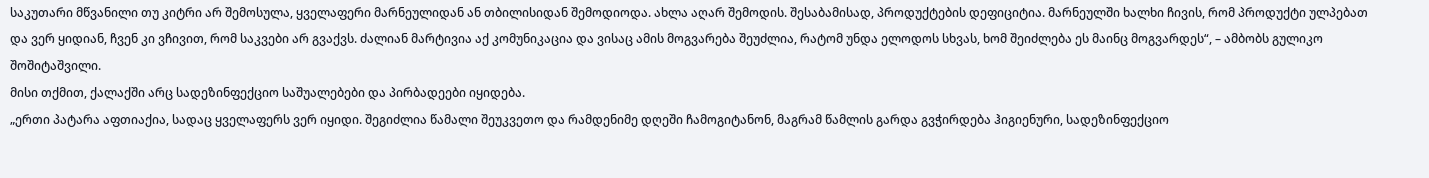საკუთარი მწვანილი თუ კიტრი არ შემოსულა, ყველაფერი მარნეულიდან ან თბილისიდან შემოდიოდა. ახლა აღარ შემოდის. შესაბამისად, პროდუქტების დეფიციტია. მარნეულში ხალხი ჩივის, რომ პროდუქტი ულპებათ და ვერ ყიდიან, ჩვენ კი ვჩივით, რომ საკვები არ გვაქვს. ძალიან მარტივია აქ კომუნიკაცია და ვისაც ამის მოგვარება შეუძლია, რატომ უნდა ელოდოს სხვას, ხომ შეიძლება ეს მაინც მოგვარდეს“, – ამბობს გულიკო შოშიტაშვილი.
მისი თქმით, ქალაქში არც სადეზინფექციო საშუალებები და პირბადეები იყიდება.
„ერთი პატარა აფთიაქია, სადაც ყველაფერს ვერ იყიდი. შეგიძლია წამალი შეუკვეთო და რამდენიმე დღეში ჩამოგიტანონ, მაგრამ წამლის გარდა გვჭირდება ჰიგიენური, სადეზინფექციო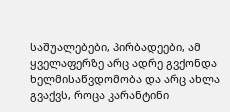საშუალებები, პირბადეები, ამ ყველაფერზე არც ადრე გვქონდა ხელმისაწვდომობა და არც ახლა გვაქვს, როცა კარანტინი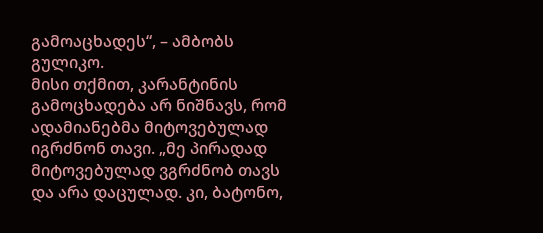გამოაცხადეს“, – ამბობს გულიკო.
მისი თქმით, კარანტინის გამოცხადება არ ნიშნავს, რომ ადამიანებმა მიტოვებულად იგრძნონ თავი. „მე პირადად მიტოვებულად ვგრძნობ თავს და არა დაცულად. კი, ბატონო,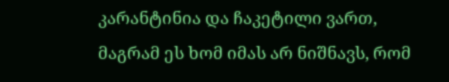კარანტინია და ჩაკეტილი ვართ, მაგრამ ეს ხომ იმას არ ნიშნავს, რომ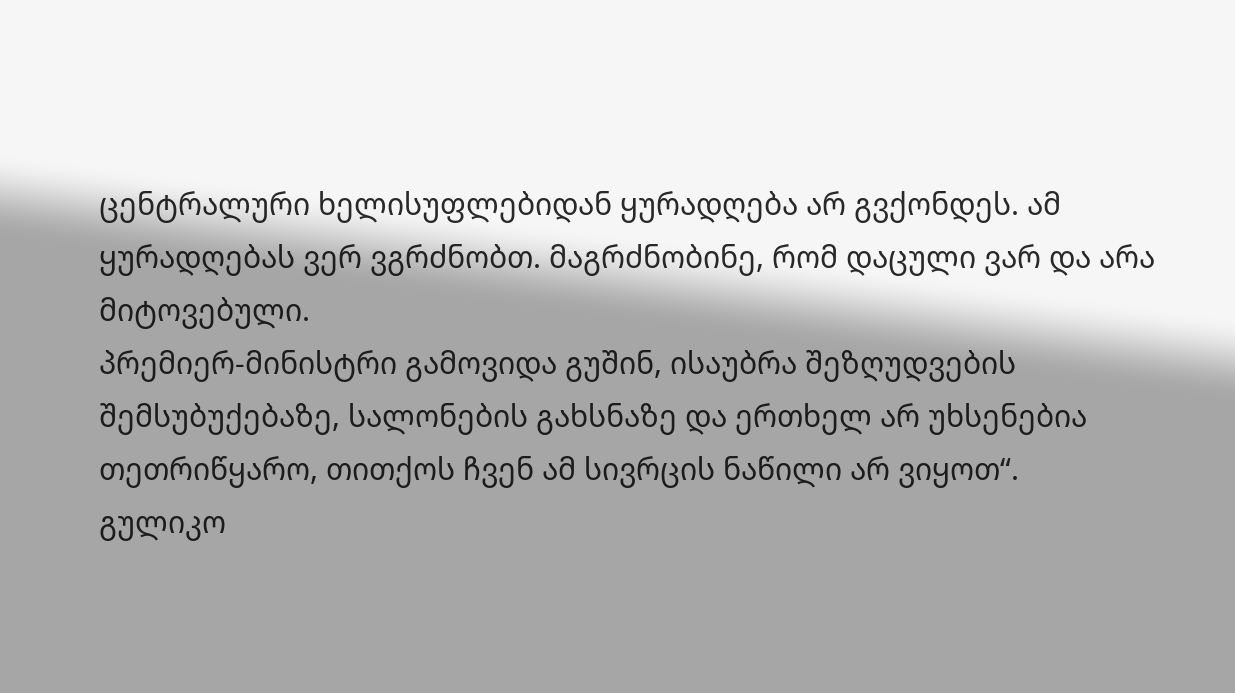ცენტრალური ხელისუფლებიდან ყურადღება არ გვქონდეს. ამ ყურადღებას ვერ ვგრძნობთ. მაგრძნობინე, რომ დაცული ვარ და არა მიტოვებული.
პრემიერ-მინისტრი გამოვიდა გუშინ, ისაუბრა შეზღუდვების შემსუბუქებაზე, სალონების გახსნაზე და ერთხელ არ უხსენებია თეთრიწყარო, თითქოს ჩვენ ამ სივრცის ნაწილი არ ვიყოთ“.
გულიკო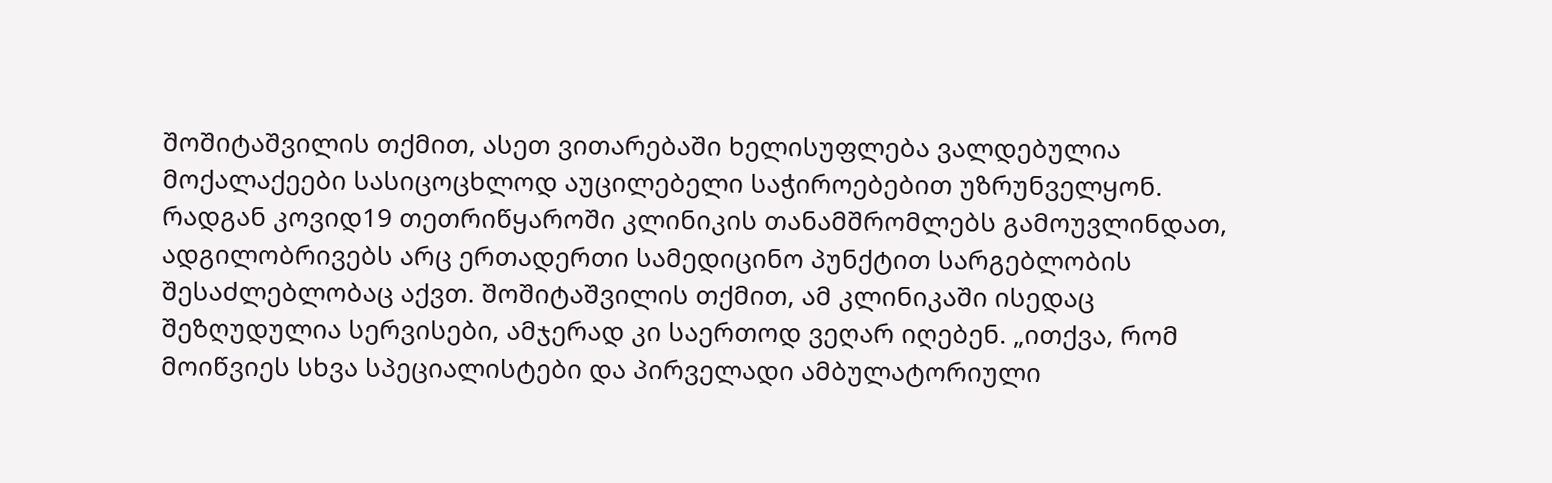შოშიტაშვილის თქმით, ასეთ ვითარებაში ხელისუფლება ვალდებულია მოქალაქეები სასიცოცხლოდ აუცილებელი საჭიროებებით უზრუნველყონ.
რადგან კოვიდ19 თეთრიწყაროში კლინიკის თანამშრომლებს გამოუვლინდათ, ადგილობრივებს არც ერთადერთი სამედიცინო პუნქტით სარგებლობის შესაძლებლობაც აქვთ. შოშიტაშვილის თქმით, ამ კლინიკაში ისედაც შეზღუდულია სერვისები, ამჯერად კი საერთოდ ვეღარ იღებენ. „ითქვა, რომ მოიწვიეს სხვა სპეციალისტები და პირველადი ამბულატორიული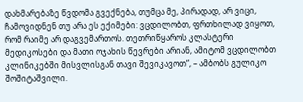დახმარებაზე წვდომა გვექნება, თუმცა მე, პირადად, არ ვიცი, ჩამოვიდნენ თუ არა ეს ექიმები: ვცდილობთ, ფრთხილად ვიყოთ, რომ რაიმე არ დაგვემართოს. თეთრიწყაროს კლასტერი მედიკოსები და მათი ოჯახის წევრები არიან, ამიტომ ვცდილობთ კლინიკებში მისვლისგან თავი შევიკავოთ“, – ამბობს გულიკო შოშიტაშვილი.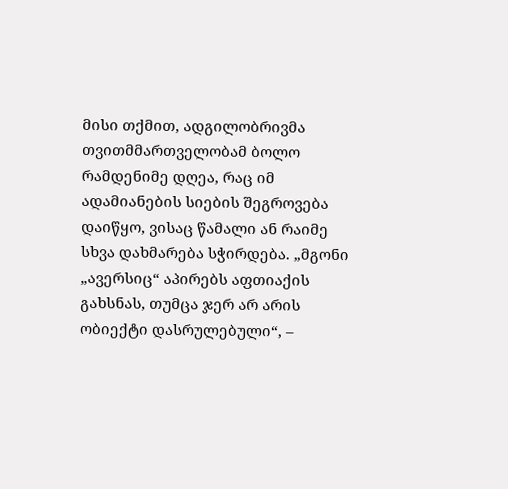მისი თქმით, ადგილობრივმა თვითმმართველობამ ბოლო რამდენიმე დღეა, რაც იმ ადამიანების სიების შეგროვება დაიწყო, ვისაც წამალი ან რაიმე სხვა დახმარება სჭირდება. „მგონი „ავერსიც“ აპირებს აფთიაქის გახსნას, თუმცა ჯერ არ არის ობიექტი დასრულებული“, –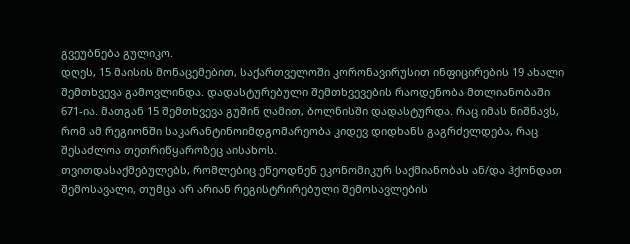გვეუბნება გულიკო.
დღეს, 15 მაისის მონაცემებით, საქართველოში კორონავირუსით ინფიცირების 19 ახალი შემთხვევა გამოვლინდა. დადასტურებული შემთხვევების რაოდენობა მთლიანობაში 671-ია. მათგან 15 შემთხვევა გუშინ ღამით, ბოლნისში დადასტურდა. რაც იმას ნიშნავს, რომ ამ რეგიონში საკარანტინოიმდგომარეობა კიდევ დიდხანს გაგრძელდება, რაც შესაძლოა თეთრიწყაროზეც აისახოს.
თვითდასაქმებულებს, რომლებიც ეწეოდნენ ეკონომიკურ საქმიანობას ან/და ჰქონდათ შემოსავალი, თუმცა არ არიან რეგისტრირებული შემოსავლების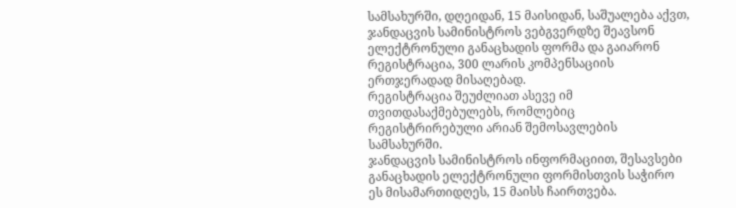სამსახურში, დღეიდან, 15 მაისიდან, საშუალება აქვთ, ჯანდაცვის სამინისტროს ვებგვერდზე შეავსონ ელექტრონული განაცხადის ფორმა და გაიარონ რეგისტრაცია, 300 ლარის კომპენსაციის ერთჯერადად მისაღებად.
რეგისტრაცია შეუძლიათ ასევე იმ თვითდასაქმებულებს, რომლებიც რეგისტრირებული არიან შემოსავლების სამსახურში.
ჯანდაცვის სამინისტროს ინფორმაციით, შესავსები განაცხადის ელექტრონული ფორმისთვის საჭირო ეს მისამართიდღეს, 15 მაისს ჩაირთვება.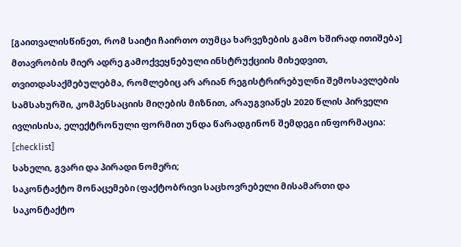[გაითვალისწინეთ, რომ საიტი ჩაირთო თუმცა ხარვეზების გამო ხშირად ითიშება]
მთავრობის მიერ ადრე გამოქვეყნებული ინსტრუქციის მიხედვით, თვითდასაქმებულებმა, რომლებიც არ არიან რეგისტრირებულნი შემოსავლების სამსახურში, კომპენსაციის მიღების მიზნით, არაუგვიანეს 2020 წლის პირველი ივლისისა, ელექტრონული ფორმით უნდა წარადგინონ შემდეგი ინფორმაცია:
[checklist]
სახელი, გვარი და პირადი ნომერი;
საკონტაქტო მონაცემები (ფაქტობრივი საცხოვრებელი მისამართი და საკონტაქტო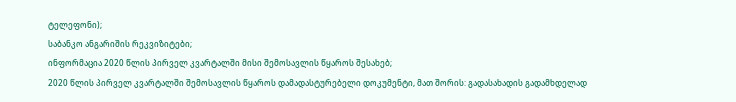ტელეფონი);
საბანკო ანგარიშის რეკვიზიტები;
ინფორმაცია 2020 წლის პირველ კვარტალში მისი შემოსავლის წყაროს შესახებ;
2020 წლის პირველ კვარტალში შემოსავლის წყაროს დამადასტურებელი დოკუმენტი, მათ შორის: გადასახადის გადამხდელად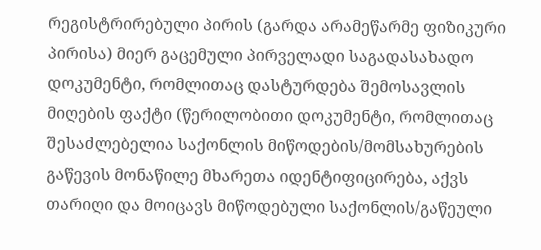რეგისტრირებული პირის (გარდა არამეწარმე ფიზიკური პირისა) მიერ გაცემული პირველადი საგადასახადო დოკუმენტი, რომლითაც დასტურდება შემოსავლის მიღების ფაქტი (წერილობითი დოკუმენტი, რომლითაც შესაძლებელია საქონლის მიწოდების/მომსახურების გაწევის მონაწილე მხარეთა იდენტიფიცირება, აქვს თარიღი და მოიცავს მიწოდებული საქონლის/გაწეული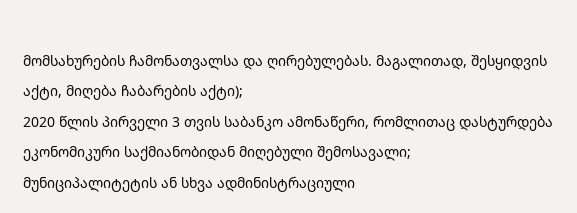მომსახურების ჩამონათვალსა და ღირებულებას. მაგალითად, შესყიდვის აქტი, მიღება ჩაბარების აქტი);
2020 წლის პირველი 3 თვის საბანკო ამონაწერი, რომლითაც დასტურდება ეკონომიკური საქმიანობიდან მიღებული შემოსავალი;
მუნიციპალიტეტის ან სხვა ადმინისტრაციული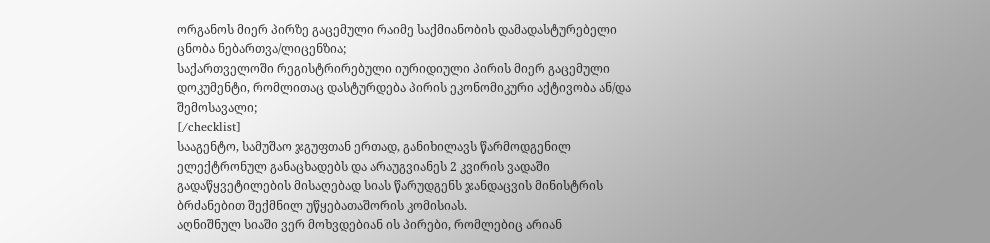ორგანოს მიერ პირზე გაცემული რაიმე საქმიანობის დამადასტურებელი ცნობა ნებართვა/ლიცენზია;
საქართველოში რეგისტრირებული იურიდიული პირის მიერ გაცემული დოკუმენტი, რომლითაც დასტურდება პირის ეკონომიკური აქტივობა ან/და შემოსავალი;
[/checklist]
სააგენტო, სამუშაო ჯგუფთან ერთად, განიხილავს წარმოდგენილ ელექტრონულ განაცხადებს და არაუგვიანეს 2 კვირის ვადაში გადაწყვეტილების მისაღებად სიას წარუდგენს ჯანდაცვის მინისტრის ბრძანებით შექმნილ უწყებათაშორის კომისიას.
აღნიშნულ სიაში ვერ მოხვდებიან ის პირები, რომლებიც არიან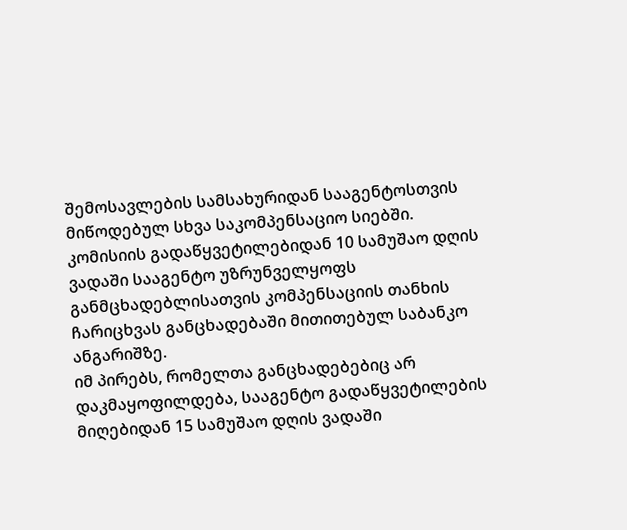შემოსავლების სამსახურიდან სააგენტოსთვის მიწოდებულ სხვა საკომპენსაციო სიებში.
კომისიის გადაწყვეტილებიდან 10 სამუშაო დღის ვადაში სააგენტო უზრუნველყოფს განმცხადებლისათვის კომპენსაციის თანხის ჩარიცხვას განცხადებაში მითითებულ საბანკო ანგარიშზე.
იმ პირებს, რომელთა განცხადებებიც არ დაკმაყოფილდება, სააგენტო გადაწყვეტილების მიღებიდან 15 სამუშაო დღის ვადაში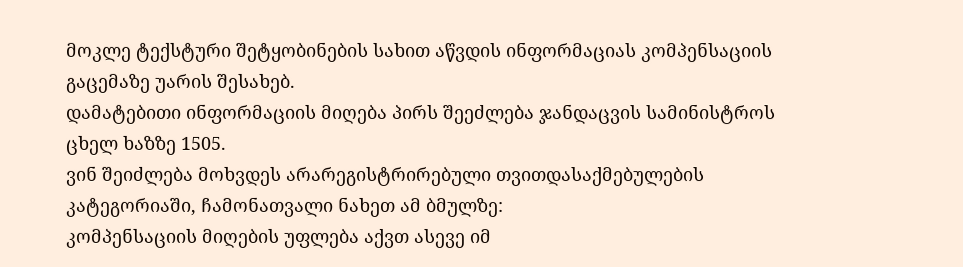მოკლე ტექსტური შეტყობინების სახით აწვდის ინფორმაციას კომპენსაციის გაცემაზე უარის შესახებ.
დამატებითი ინფორმაციის მიღება პირს შეეძლება ჯანდაცვის სამინისტროს ცხელ ხაზზე 1505.
ვინ შეიძლება მოხვდეს არარეგისტრირებული თვითდასაქმებულების კატეგორიაში, ჩამონათვალი ნახეთ ამ ბმულზე:
კომპენსაციის მიღების უფლება აქვთ ასევე იმ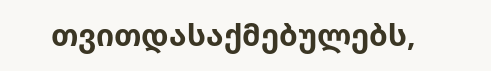თვითდასაქმებულებს,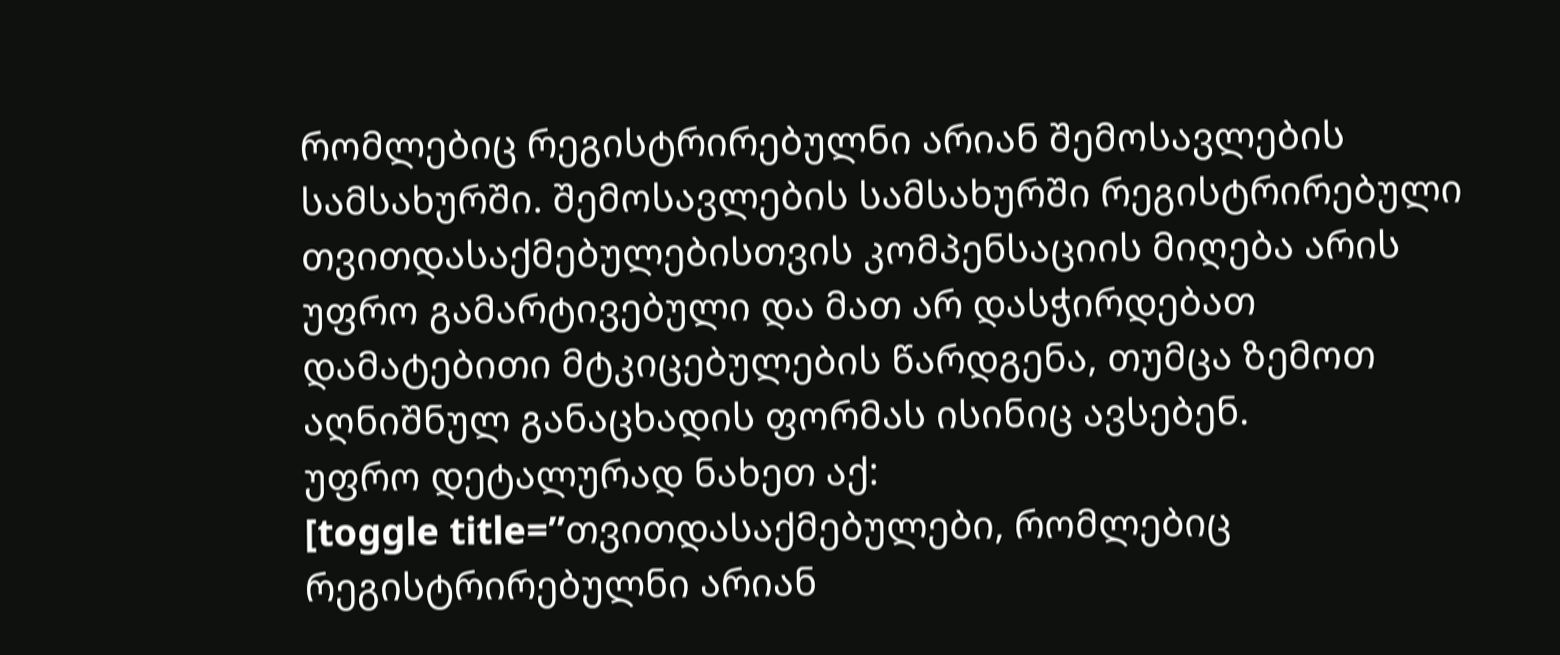რომლებიც რეგისტრირებულნი არიან შემოსავლების სამსახურში. შემოსავლების სამსახურში რეგისტრირებული თვითდასაქმებულებისთვის კომპენსაციის მიღება არის უფრო გამარტივებული და მათ არ დასჭირდებათ დამატებითი მტკიცებულების წარდგენა, თუმცა ზემოთ აღნიშნულ განაცხადის ფორმას ისინიც ავსებენ.
უფრო დეტალურად ნახეთ აქ:
[toggle title=”თვითდასაქმებულები, რომლებიც რეგისტრირებულნი არიან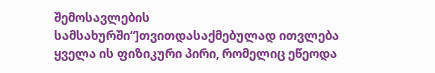შემოსავლების სამსახურში“]თვითდასაქმებულად ითვლება ყველა ის ფიზიკური პირი, რომელიც ეწეოდა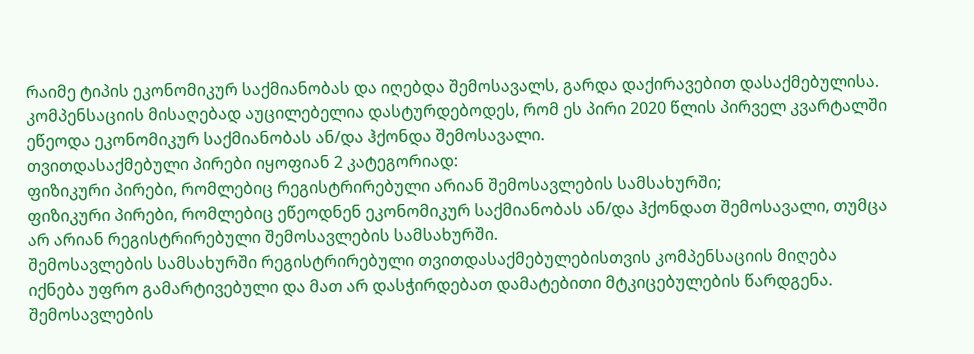რაიმე ტიპის ეკონომიკურ საქმიანობას და იღებდა შემოსავალს, გარდა დაქირავებით დასაქმებულისა.
კომპენსაციის მისაღებად აუცილებელია დასტურდებოდეს, რომ ეს პირი 2020 წლის პირველ კვარტალში ეწეოდა ეკონომიკურ საქმიანობას ან/და ჰქონდა შემოსავალი.
თვითდასაქმებული პირები იყოფიან 2 კატეგორიად:
ფიზიკური პირები, რომლებიც რეგისტრირებული არიან შემოსავლების სამსახურში;
ფიზიკური პირები, რომლებიც ეწეოდნენ ეკონომიკურ საქმიანობას ან/და ჰქონდათ შემოსავალი, თუმცა არ არიან რეგისტრირებული შემოსავლების სამსახურში.
შემოსავლების სამსახურში რეგისტრირებული თვითდასაქმებულებისთვის კომპენსაციის მიღება იქნება უფრო გამარტივებული და მათ არ დასჭირდებათ დამატებითი მტკიცებულების წარდგენა.
შემოსავლების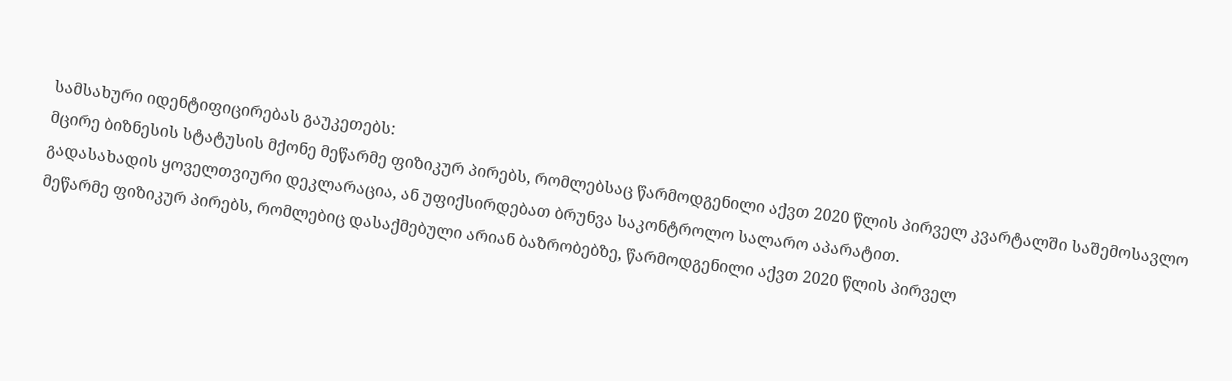სამსახური იდენტიფიცირებას გაუკეთებს:
მცირე ბიზნესის სტატუსის მქონე მეწარმე ფიზიკურ პირებს, რომლებსაც წარმოდგენილი აქვთ 2020 წლის პირველ კვარტალში საშემოსავლო გადასახადის ყოველთვიური დეკლარაცია, ან უფიქსირდებათ ბრუნვა საკონტროლო სალარო აპარატით.
მეწარმე ფიზიკურ პირებს, რომლებიც დასაქმებული არიან ბაზრობებზე, წარმოდგენილი აქვთ 2020 წლის პირველ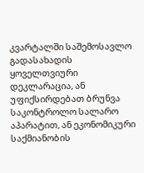კვარტალში საშემოსავლო გადასახადის ყოველთვიური დეკლარაცია, ან უფიქსირდებათ ბრუნვა საკონტროლო სალარო აპარატით, ან ეკონომიკური საქმიანობის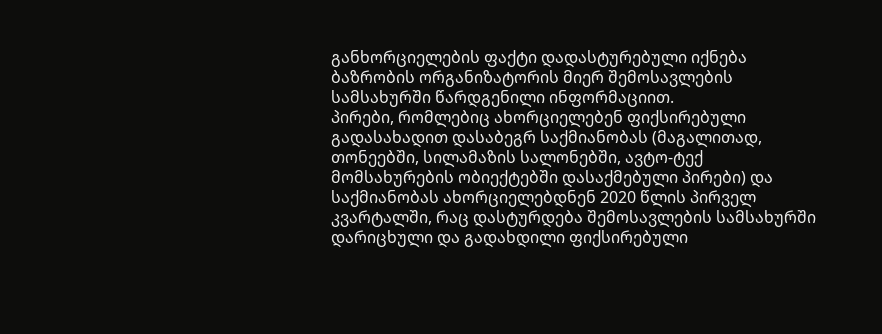განხორციელების ფაქტი დადასტურებული იქნება ბაზრობის ორგანიზატორის მიერ შემოსავლების სამსახურში წარდგენილი ინფორმაციით.
პირები, რომლებიც ახორციელებენ ფიქსირებული გადასახადით დასაბეგრ საქმიანობას (მაგალითად, თონეებში, სილამაზის სალონებში, ავტო-ტექ მომსახურების ობიექტებში დასაქმებული პირები) და საქმიანობას ახორციელებდნენ 2020 წლის პირველ კვარტალში, რაც დასტურდება შემოსავლების სამსახურში დარიცხული და გადახდილი ფიქსირებული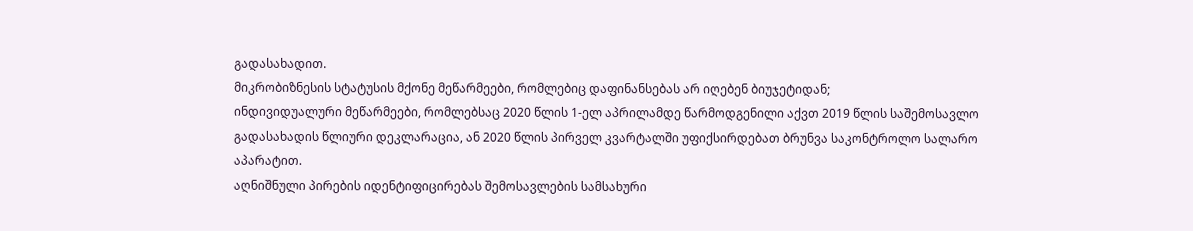გადასახადით.
მიკრობიზნესის სტატუსის მქონე მეწარმეები, რომლებიც დაფინანსებას არ იღებენ ბიუჯეტიდან;
ინდივიდუალური მეწარმეები, რომლებსაც 2020 წლის 1-ელ აპრილამდე წარმოდგენილი აქვთ 2019 წლის საშემოსავლო გადასახადის წლიური დეკლარაცია, ან 2020 წლის პირველ კვარტალში უფიქსირდებათ ბრუნვა საკონტროლო სალარო აპარატით.
აღნიშნული პირების იდენტიფიცირებას შემოსავლების სამსახური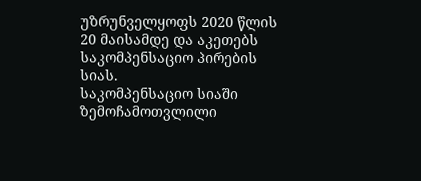უზრუნველყოფს 2020 წლის 20 მაისამდე და აკეთებს საკომპენსაციო პირების სიას.
საკომპენსაციო სიაში ზემოჩამოთვლილი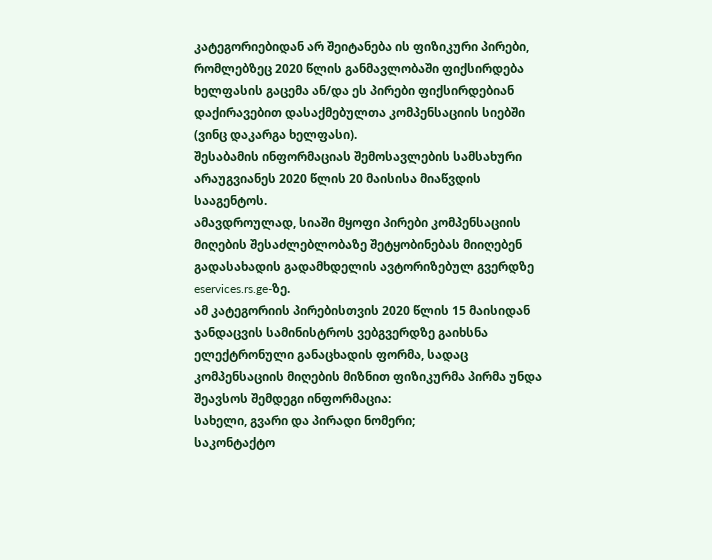კატეგორიებიდან არ შეიტანება ის ფიზიკური პირები, რომლებზეც 2020 წლის განმავლობაში ფიქსირდება ხელფასის გაცემა ან/და ეს პირები ფიქსირდებიან დაქირავებით დასაქმებულთა კომპენსაციის სიებში (ვინც დაკარგა ხელფასი).
შესაბამის ინფორმაციას შემოსავლების სამსახური არაუგვიანეს 2020 წლის 20 მაისისა მიაწვდის სააგენტოს.
ამავდროულად, სიაში მყოფი პირები კომპენსაციის მიღების შესაძლებლობაზე შეტყობინებას მიიღებენ გადასახადის გადამხდელის ავტორიზებულ გვერდზე eservices.rs.ge-ზე.
ამ კატეგორიის პირებისთვის 2020 წლის 15 მაისიდან ჯანდაცვის სამინისტროს ვებგვერდზე გაიხსნა ელექტრონული განაცხადის ფორმა, სადაც კომპენსაციის მიღების მიზნით ფიზიკურმა პირმა უნდა შეავსოს შემდეგი ინფორმაცია:
სახელი, გვარი და პირადი ნომერი;
საკონტაქტო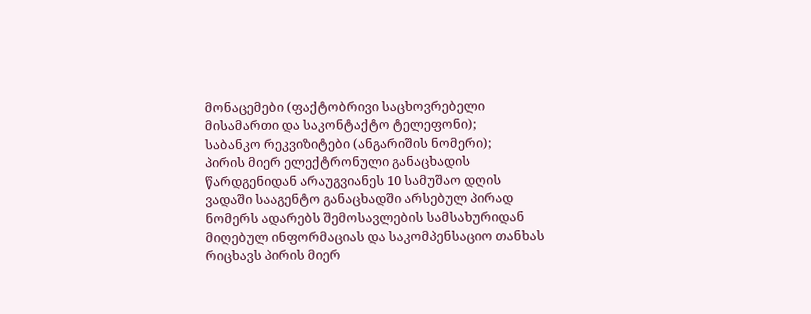მონაცემები (ფაქტობრივი საცხოვრებელი მისამართი და საკონტაქტო ტელეფონი);
საბანკო რეკვიზიტები (ანგარიშის ნომერი);
პირის მიერ ელექტრონული განაცხადის წარდგენიდან არაუგვიანეს 10 სამუშაო დღის ვადაში სააგენტო განაცხადში არსებულ პირად ნომერს ადარებს შემოსავლების სამსახურიდან მიღებულ ინფორმაციას და საკომპენსაციო თანხას რიცხავს პირის მიერ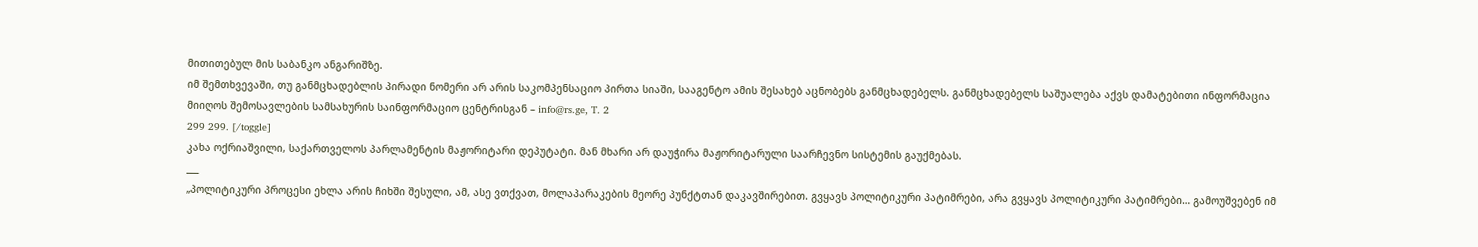მითითებულ მის საბანკო ანგარიშზე.
იმ შემთხვევაში, თუ განმცხადებლის პირადი ნომერი არ არის საკომპენსაციო პირთა სიაში, სააგენტო ამის შესახებ აცნობებს განმცხადებელს. განმცხადებელს საშუალება აქვს დამატებითი ინფორმაცია მიიღოს შემოსავლების სამსახურის საინფორმაციო ცენტრისგან – info@rs.ge, T. 2
299 299. [/toggle]
კახა ოქრიაშვილი, საქართველოს პარლამენტის მაჟორიტარი დეპუტატი. მან მხარი არ დაუჭირა მაჟორიტარული საარჩევნო სისტემის გაუქმებას.
___
„პოლიტიკური პროცესი ეხლა არის ჩიხში შესული, ამ, ასე ვთქვათ, მოლაპარაკების მეორე პუნქტთან დაკავშირებით. გვყავს პოლიტიკური პატიმრები, არა გვყავს პოლიტიკური პატიმრები… გამოუშვებენ იმ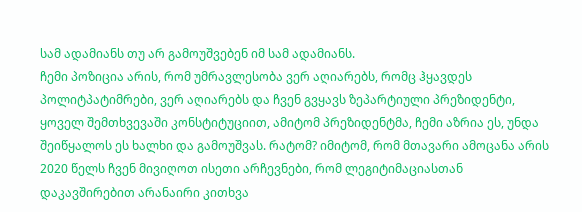სამ ადამიანს თუ არ გამოუშვებენ იმ სამ ადამიანს.
ჩემი პოზიცია არის, რომ უმრავლესობა ვერ აღიარებს, რომც ჰყავდეს პოლიტპატიმრები, ვერ აღიარებს და ჩვენ გვყავს ზეპარტიული პრეზიდენტი, ყოველ შემთხვევაში კონსტიტუციით, ამიტომ პრეზიდენტმა, ჩემი აზრია ეს, უნდა შეიწყალოს ეს ხალხი და გამოუშვას. რატომ? იმიტომ, რომ მთავარი ამოცანა არის 2020 წელს ჩვენ მივიღოთ ისეთი არჩევნები, რომ ლეგიტიმაციასთან დაკავშირებით არანაირი კითხვა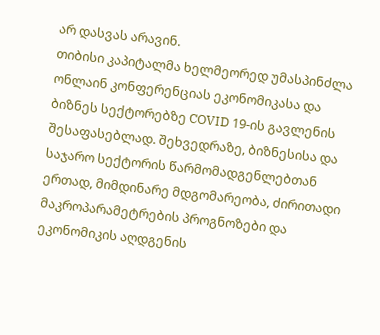არ დასვას არავინ.
თიბისი კაპიტალმა ხელმეორედ უმასპინძლა ონლაინ კონფერენციას ეკონომიკასა და ბიზნეს სექტორებზე COVID 19-ის გავლენის შესაფასებლად. შეხვედრაზე, ბიზნესისა და საჯარო სექტორის წარმომადგენლებთან ერთად, მიმდინარე მდგომარეობა, ძირითადი მაკროპარამეტრების პროგნოზები და ეკონომიკის აღდგენის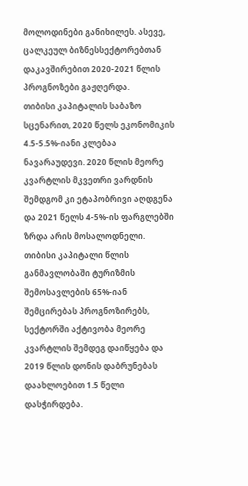მოლოდინები განიხილეს. ასევე, ცალკეულ ბიზნესსექტორებთან დაკავშირებით 2020-2021 წლის პროგნოზები გაჟღერდა.
თიბისი კაპიტალის საბაზო სცენარით, 2020 წელს ეკონომიკის 4.5-5.5%-იანი კლებაა ნავარაუდევი. 2020 წლის მეორე კვარტლის მკვეთრი ვარდნის შემდგომ კი ეტაპობრივი აღდგენა და 2021 წელს 4-5%-ის ფარგლებში ზრდა არის მოსალოდნელი. თიბისი კაპიტალი წლის განმავლობაში ტურიზმის შემოსავლების 65%-იან შემცირებას პროგნოზირებს, სექტორში აქტივობა მეორე კვარტლის შემდეგ დაიწყება და 2019 წლის დონის დაბრუნებას დაახლოებით 1.5 წელი დასჭირდება.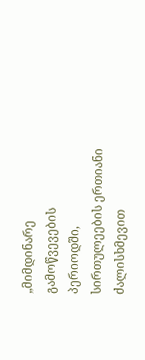„მიმდინარე გამოწვევების პერიოდში, სირთულეების ერთიანი ძალისხმევით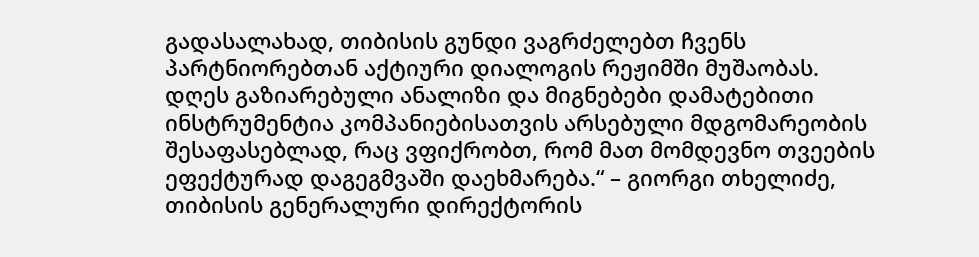გადასალახად, თიბისის გუნდი ვაგრძელებთ ჩვენს პარტნიორებთან აქტიური დიალოგის რეჟიმში მუშაობას.
დღეს გაზიარებული ანალიზი და მიგნებები დამატებითი ინსტრუმენტია კომპანიებისათვის არსებული მდგომარეობის შესაფასებლად, რაც ვფიქრობთ, რომ მათ მომდევნო თვეების ეფექტურად დაგეგმვაში დაეხმარება.“ – გიორგი თხელიძე, თიბისის გენერალური დირექტორის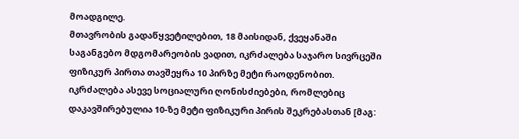მოადგილე.
მთავრობის გადაწყვეტილებით, 18 მაისიდან, ქვეყანაში საგანგებო მდგომარეობის ვადით, იკრძალება საჯარო სივრცეში ფიზიკურ პირთა თავშეყრა 10 პირზე მეტი რაოდენობით. იკრძალება ასევე სოციალური ღონისძიებები, რომლებიც დაკავშირებულია 10-ზე მეტი ფიზიკური პირის შეკრებასთან [მაგ: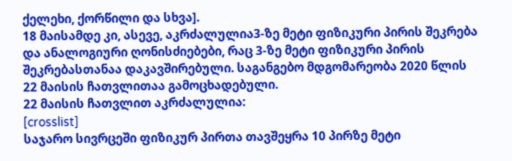ქელეხი, ქორწილი და სხვა].
18 მაისამდე კი, ასევე, აკრძალულია3-ზე მეტი ფიზიკური პირის შეკრება და ანალოგიური ღონისძიებები, რაც 3-ზე მეტი ფიზიკური პირის შეკრებასთანაა დაკავშირებული. საგანგებო მდგომარეობა 2020 წლის 22 მაისის ჩათვლითაა გამოცხადებული.
22 მაისის ჩათვლით აკრძალულია:
[crosslist]
საჯარო სივრცეში ფიზიკურ პირთა თავშეყრა 10 პირზე მეტი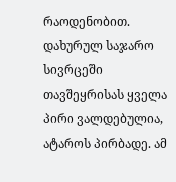რაოდენობით. დახურულ საჯარო სივრცეში თავშეყრისას ყველა პირი ვალდებულია, ატაროს პირბადე. ამ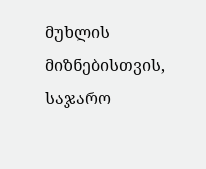მუხლის მიზნებისთვის, საჯარო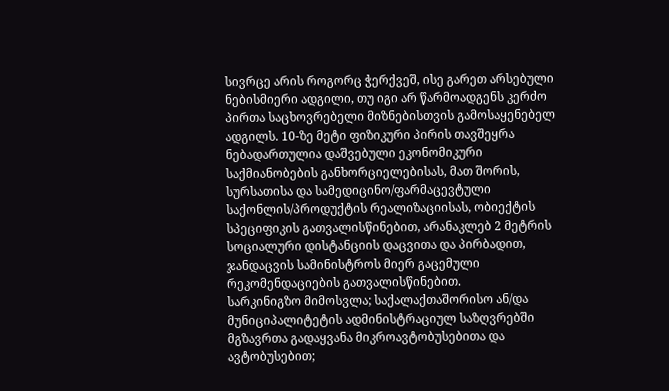სივრცე არის როგორც ჭერქვეშ, ისე გარეთ არსებული ნებისმიერი ადგილი, თუ იგი არ წარმოადგენს კერძო პირთა საცხოვრებელი მიზნებისთვის გამოსაყენებელ ადგილს. 10-ზე მეტი ფიზიკური პირის თავშეყრა ნებადართულია დაშვებული ეკონომიკური საქმიანობების განხორციელებისას, მათ შორის, სურსათისა და სამედიცინო/ფარმაცევტული საქონლის/პროდუქტის რეალიზაციისას, ობიექტის სპეციფიკის გათვალისწინებით, არანაკლებ 2 მეტრის სოციალური დისტანციის დაცვითა და პირბადით, ჯანდაცვის სამინისტროს მიერ გაცემული რეკომენდაციების გათვალისწინებით.
სარკინიგზო მიმოსვლა; საქალაქთაშორისო ან/და მუნიციპალიტეტის ადმინისტრაციულ საზღვრებში მგზავრთა გადაყვანა მიკროავტობუსებითა და ავტობუსებით;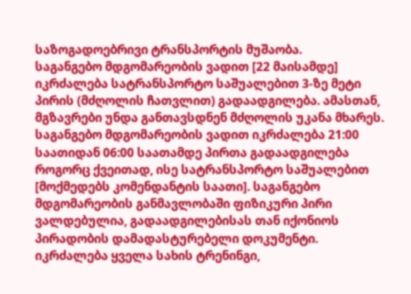საზოგადოებრივი ტრანსპორტის მუშაობა.
საგანგებო მდგომარეობის ვადით [22 მაისამდე] იკრძალება სატრანსპორტო საშუალებით 3-ზე მეტი პირის (მძღოლის ჩათვლით) გადაადგილება. ამასთან, მგზავრები უნდა განთავსდნენ მძღოლის უკანა მხარეს.
საგანგებო მდგომარეობის ვადით იკრძალება 21:00 საათიდან 06:00 საათამდე პირთა გადაადგილება როგორც ქვეითად, ისე სატრანსპორტო საშუალებით [მოქმედებს კომენდანტის საათი]. საგანგებო მდგომარეობის განმავლობაში ფიზიკური პირი ვალდებულია, გადაადგილებისას თან იქონიოს პირადობის დამადასტურებელი დოკუმენტი.
იკრძალება ყველა სახის ტრენინგი,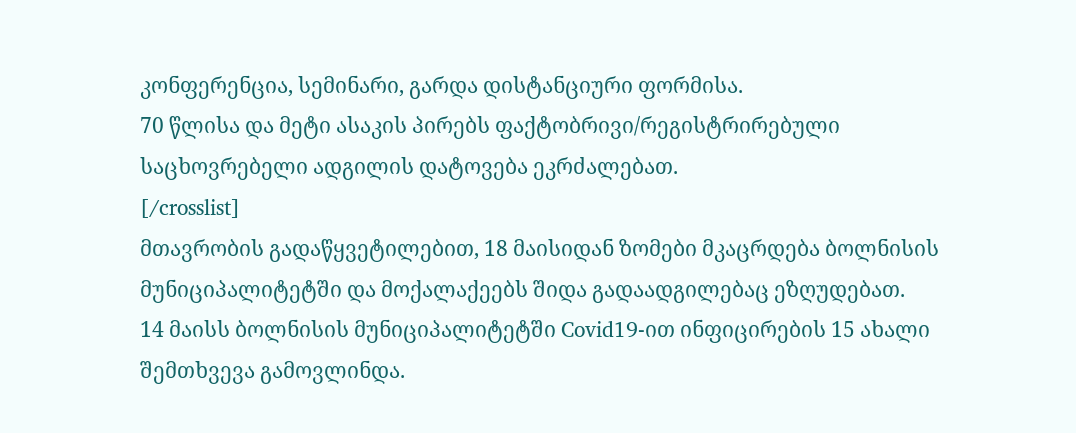კონფერენცია, სემინარი, გარდა დისტანციური ფორმისა.
70 წლისა და მეტი ასაკის პირებს ფაქტობრივი/რეგისტრირებული საცხოვრებელი ადგილის დატოვება ეკრძალებათ.
[/crosslist]
მთავრობის გადაწყვეტილებით, 18 მაისიდან ზომები მკაცრდება ბოლნისის მუნიციპალიტეტში და მოქალაქეებს შიდა გადაადგილებაც ეზღუდებათ.
14 მაისს ბოლნისის მუნიციპალიტეტში Covid19-ით ინფიცირების 15 ახალი შემთხვევა გამოვლინდა.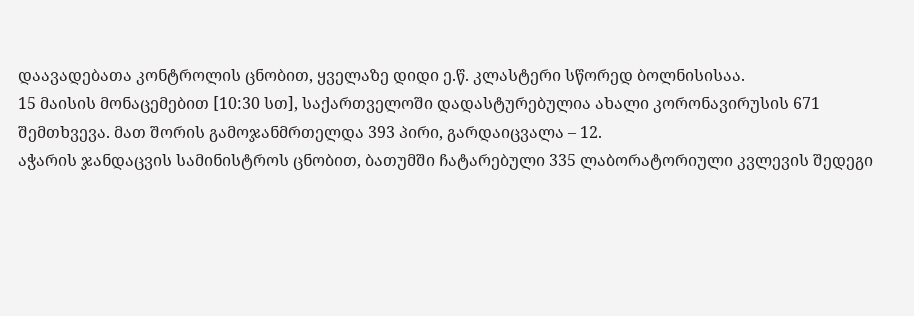დაავადებათა კონტროლის ცნობით, ყველაზე დიდი ე.წ. კლასტერი სწორედ ბოლნისისაა.
15 მაისის მონაცემებით [10:30 სთ], საქართველოში დადასტურებულია ახალი კორონავირუსის 671 შემთხვევა. მათ შორის გამოჯანმრთელდა 393 პირი, გარდაიცვალა – 12.
აჭარის ჯანდაცვის სამინისტროს ცნობით, ბათუმში ჩატარებული 335 ლაბორატორიული კვლევის შედეგი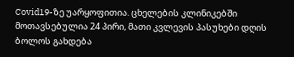Covid19-ზე უარყოფითია. ცხელების კლინიკებში მოთავსებულია 24 პირი, მათი კვლევის პასუხები დღის ბოლოს გახდება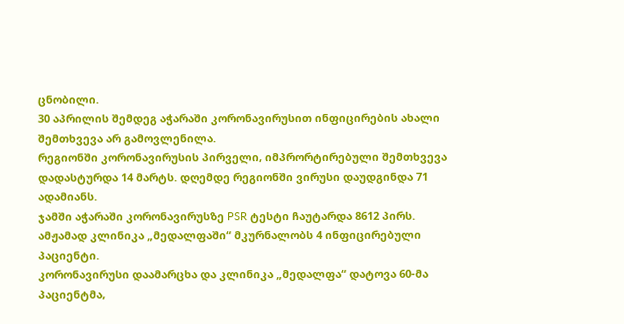ცნობილი.
30 აპრილის შემდეგ აჭარაში კორონავირუსით ინფიცირების ახალი შემთხვევა არ გამოვლენილა.
რეგიონში კორონავირუსის პირველი, იმპრორტირებული შემთხვევა დადასტურდა 14 მარტს. დღემდე რეგიონში ვირუსი დაუდგინდა 71 ადამიანს.
ჯამში აჭარაში კორონავირუსზე PSR ტესტი ჩაუტარდა 8612 პირს.
ამჟამად კლინიკა „მედალფაში“ მკურნალობს 4 ინფიცირებული პაციენტი.
კორონავირუსი დაამარცხა და კლინიკა „მედალფა“ დატოვა 60-მა პაციენტმა,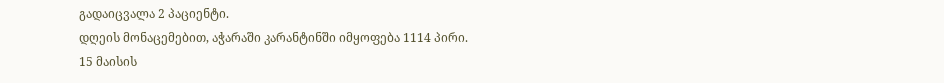გადაიცვალა 2 პაციენტი.
დღეის მონაცემებით, აჭარაში კარანტინში იმყოფება 1114 პირი.
15 მაისის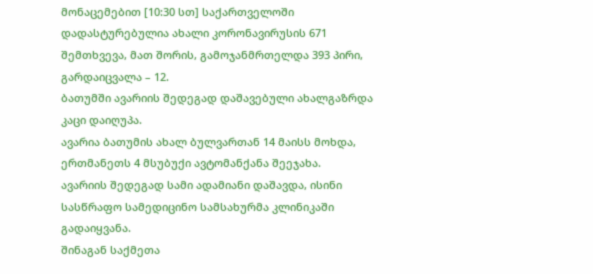მონაცემებით [10:30 სთ] საქართველოში დადასტურებულია ახალი კორონავირუსის 671 შემთხვევა, მათ შორის, გამოჯანმრთელდა 393 პირი, გარდაიცვალა – 12.
ბათუმში ავარიის შედეგად დაშავებული ახალგაზრდა კაცი დაიღუპა.
ავარია ბათუმის ახალ ბულვართან 14 მაისს მოხდა, ერთმანეთს 4 მსუბუქი ავტომანქანა შეეჯახა.
ავარიის შედეგად სამი ადამიანი დაშავდა, ისინი სასწრაფო სამედიცინო სამსახურმა კლინიკაში გადაიყვანა.
შინაგან საქმეთა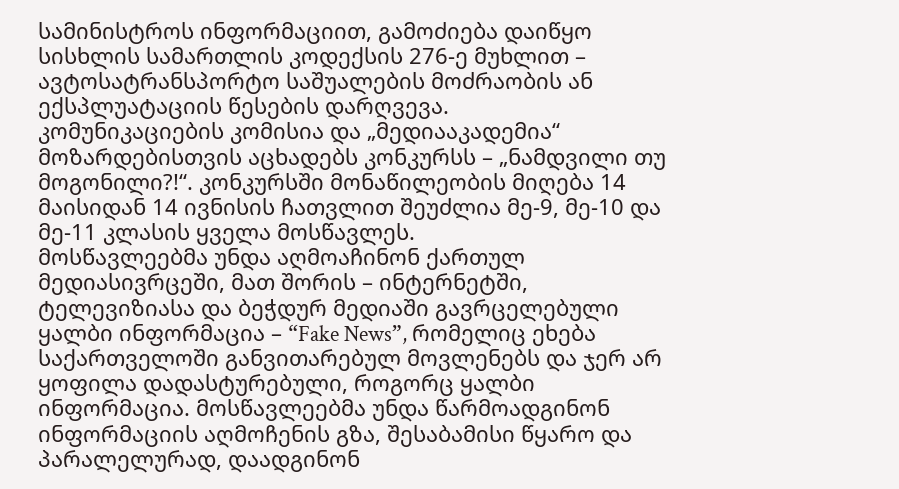სამინისტროს ინფორმაციით, გამოძიება დაიწყო სისხლის სამართლის კოდექსის 276-ე მუხლით – ავტოსატრანსპორტო საშუალების მოძრაობის ან ექსპლუატაციის წესების დარღვევა.
კომუნიკაციების კომისია და „მედიააკადემია“ მოზარდებისთვის აცხადებს კონკურსს – „ნამდვილი თუ მოგონილი?!“. კონკურსში მონაწილეობის მიღება 14 მაისიდან 14 ივნისის ჩათვლით შეუძლია მე-9, მე-10 და მე-11 კლასის ყველა მოსწავლეს.
მოსწავლეებმა უნდა აღმოაჩინონ ქართულ მედიასივრცეში, მათ შორის – ინტერნეტში, ტელევიზიასა და ბეჭდურ მედიაში გავრცელებული ყალბი ინფორმაცია – “Fake News”, რომელიც ეხება საქართველოში განვითარებულ მოვლენებს და ჯერ არ ყოფილა დადასტურებული, როგორც ყალბი ინფორმაცია. მოსწავლეებმა უნდა წარმოადგინონ ინფორმაციის აღმოჩენის გზა, შესაბამისი წყარო და პარალელურად, დაადგინონ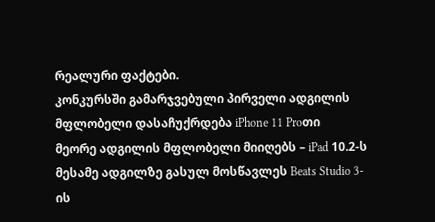რეალური ფაქტები.
კონკურსში გამარჯვებული პირველი ადგილის მფლობელი დასაჩუქრდება iPhone 11 Proთი
მეორე ადგილის მფლობელი მიიღებს – iPad 10.2-ს
მესამე ადგილზე გასულ მოსწავლეს Beats Studio 3-ის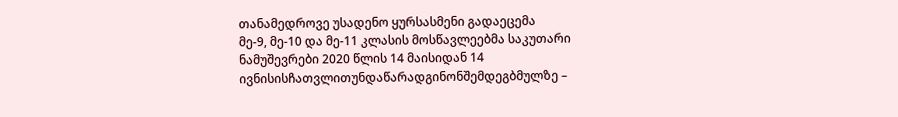თანამედროვე უსადენო ყურსასმენი გადაეცემა
მე-9, მე-10 და მე-11 კლასის მოსწავლეებმა საკუთარი ნამუშევრები 2020 წლის 14 მაისიდან 14 ივნისისჩათვლითუნდაწარადგინონშემდეგბმულზე –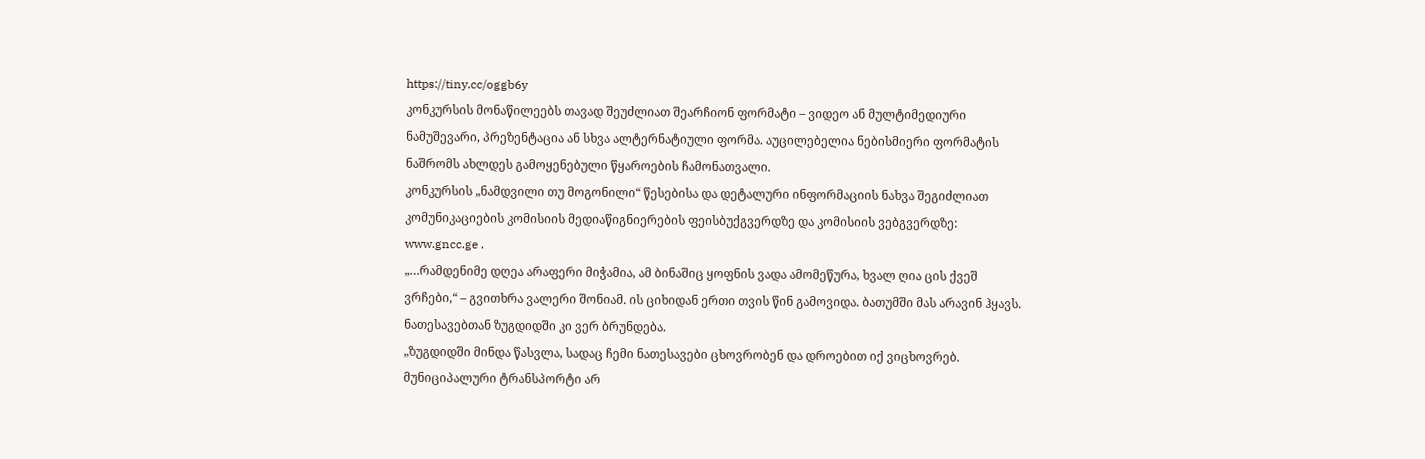https://tiny.cc/oggb6y
კონკურსის მონაწილეებს თავად შეუძლიათ შეარჩიონ ფორმატი – ვიდეო ან მულტიმედიური ნამუშევარი, პრეზენტაცია ან სხვა ალტერნატიული ფორმა. აუცილებელია ნებისმიერი ფორმატის ნაშრომს ახლდეს გამოყენებული წყაროების ჩამონათვალი.
კონკურსის „ნამდვილი თუ მოგონილი“ წესებისა და დეტალური ინფორმაციის ნახვა შეგიძლიათ კომუნიკაციების კომისიის მედიაწიგნიერების ფეისბუქგვერდზე და კომისიის ვებგვერდზე: www.gncc.ge .
„…რამდენიმე დღეა არაფერი მიჭამია, ამ ბინაშიც ყოფნის ვადა ამომეწურა, ხვალ ღია ცის ქვეშ ვრჩები,“ – გვითხრა ვალერი შონიამ. ის ციხიდან ერთი თვის წინ გამოვიდა. ბათუმში მას არავინ ჰყავს. ნათესავებთან ზუგდიდში კი ვერ ბრუნდება.
„ზუგდიდში მინდა წასვლა, სადაც ჩემი ნათესავები ცხოვრობენ და დროებით იქ ვიცხოვრებ. მუნიციპალური ტრანსპორტი არ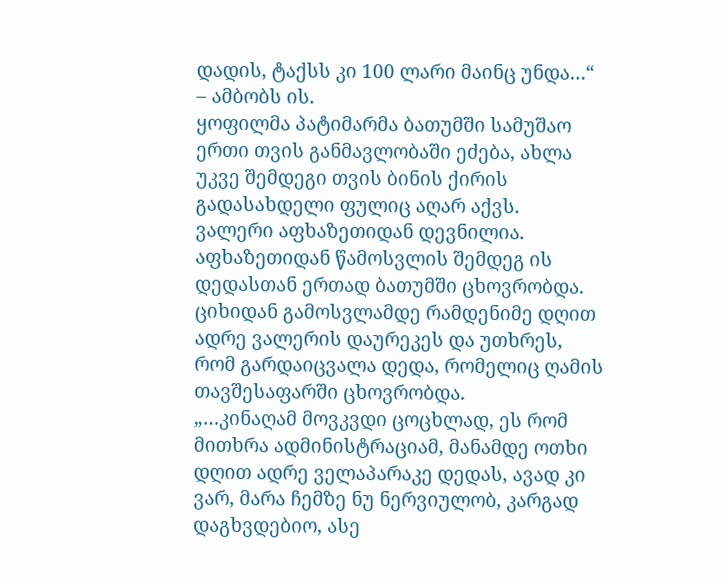დადის, ტაქსს კი 100 ლარი მაინც უნდა…“ – ამბობს ის.
ყოფილმა პატიმარმა ბათუმში სამუშაო ერთი თვის განმავლობაში ეძება, ახლა უკვე შემდეგი თვის ბინის ქირის გადასახდელი ფულიც აღარ აქვს.
ვალერი აფხაზეთიდან დევნილია. აფხაზეთიდან წამოსვლის შემდეგ ის დედასთან ერთად ბათუმში ცხოვრობდა. ციხიდან გამოსვლამდე რამდენიმე დღით ადრე ვალერის დაურეკეს და უთხრეს, რომ გარდაიცვალა დედა, რომელიც ღამის თავშესაფარში ცხოვრობდა.
„…კინაღამ მოვკვდი ცოცხლად, ეს რომ მითხრა ადმინისტრაციამ, მანამდე ოთხი დღით ადრე ველაპარაკე დედას, ავად კი ვარ, მარა ჩემზე ნუ ნერვიულობ, კარგად დაგხვდებიო, ასე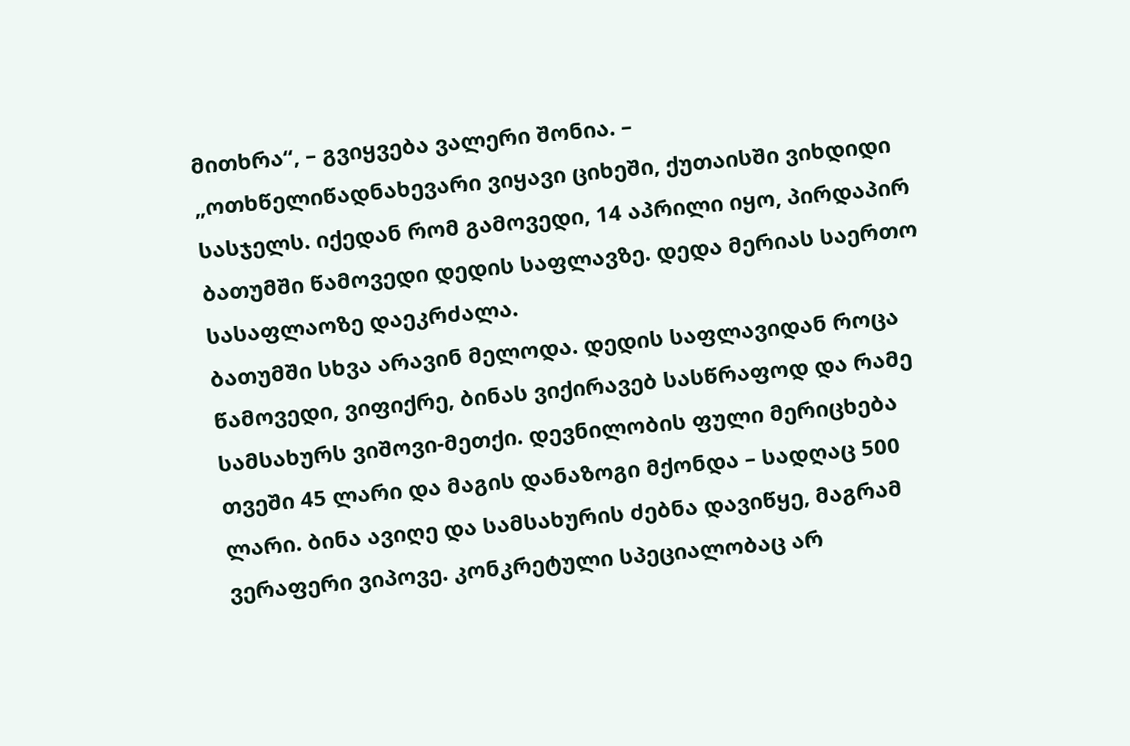მითხრა“, – გვიყვება ვალერი შონია. – „ოთხწელიწადნახევარი ვიყავი ციხეში, ქუთაისში ვიხდიდი სასჯელს. იქედან რომ გამოვედი, 14 აპრილი იყო, პირდაპირ ბათუმში წამოვედი დედის საფლავზე. დედა მერიას საერთო სასაფლაოზე დაეკრძალა.
ბათუმში სხვა არავინ მელოდა. დედის საფლავიდან როცა წამოვედი, ვიფიქრე, ბინას ვიქირავებ სასწრაფოდ და რამე სამსახურს ვიშოვი-მეთქი. დევნილობის ფული მერიცხება თვეში 45 ლარი და მაგის დანაზოგი მქონდა – სადღაც 500 ლარი. ბინა ავიღე და სამსახურის ძებნა დავიწყე, მაგრამ ვერაფერი ვიპოვე. კონკრეტული სპეციალობაც არ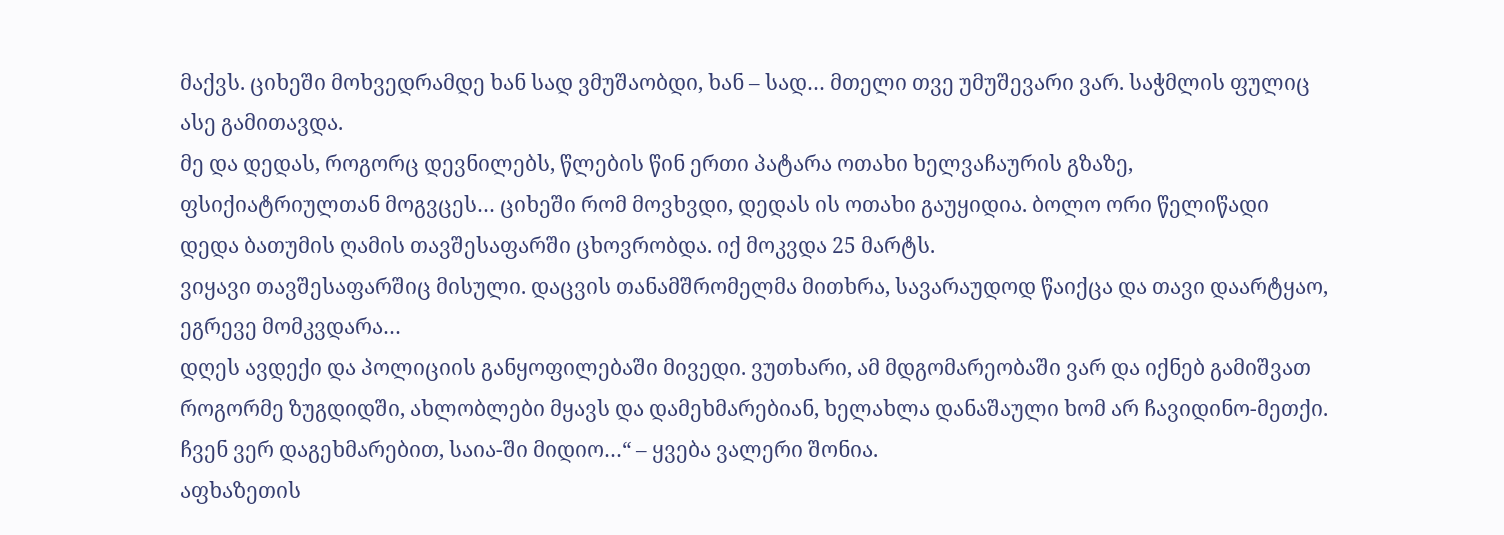მაქვს. ციხეში მოხვედრამდე ხან სად ვმუშაობდი, ხან – სად… მთელი თვე უმუშევარი ვარ. საჭმლის ფულიც ასე გამითავდა.
მე და დედას, როგორც დევნილებს, წლების წინ ერთი პატარა ოთახი ხელვაჩაურის გზაზე, ფსიქიატრიულთან მოგვცეს… ციხეში რომ მოვხვდი, დედას ის ოთახი გაუყიდია. ბოლო ორი წელიწადი დედა ბათუმის ღამის თავშესაფარში ცხოვრობდა. იქ მოკვდა 25 მარტს.
ვიყავი თავშესაფარშიც მისული. დაცვის თანამშრომელმა მითხრა, სავარაუდოდ წაიქცა და თავი დაარტყაო, ეგრევე მომკვდარა…
დღეს ავდექი და პოლიციის განყოფილებაში მივედი. ვუთხარი, ამ მდგომარეობაში ვარ და იქნებ გამიშვათ როგორმე ზუგდიდში, ახლობლები მყავს და დამეხმარებიან, ხელახლა დანაშაული ხომ არ ჩავიდინო-მეთქი. ჩვენ ვერ დაგეხმარებით, საია-ში მიდიო…“ – ყვება ვალერი შონია.
აფხაზეთის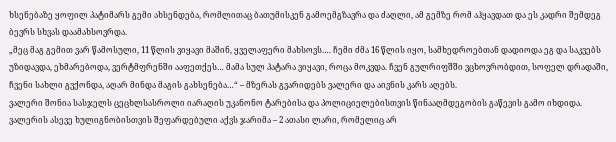ხსენებაზე ყოფილ პატიმარს გემი ახსენდება, რომლითაც ბათუმისკენ გამოემგზავრა და ძაღლი, ამ გემზე რომ აჰყავდათ და ეს კადრი შემდეგ ბევრს სხვას დაამახსოვრდა.
„მეც მაგ გემით ვარ წამოსული, 11 წლის ვიყავი მაშინ, ყველაფერი მახსოვს…. ჩემი ძმა 16 წლის იყო, სამხედროებთან დადიოდა ეგ და საკვებს უზიდავდა, ეხმარებოდა, ვერტმფრენში ააფეთქეს… მამა სულ პატარა ვიყავი, როცა მოკვდა. ჩვენ გულრიფშში ვცხოვრობდით, სოფელ დრადაში, ჩვენი სახლი გვქონდა, აღარ მინდა მაგის გახსენება…“ – მზერას გვარიდებს ვალერი და აივნის კარს აღებს.
ვალერი შონია სასჯელს ცეცხლსასროლი იარაღის უკანონო ტარებისა და პოლიციელებისთვის წინააღმდეგობის გაწევის გამო იხდიდა. ვალერის ასევე ხულიგნობისთვის შეფარდებული აქვს ჯარიმა – 2 ათასი ლარი, რომელიც არ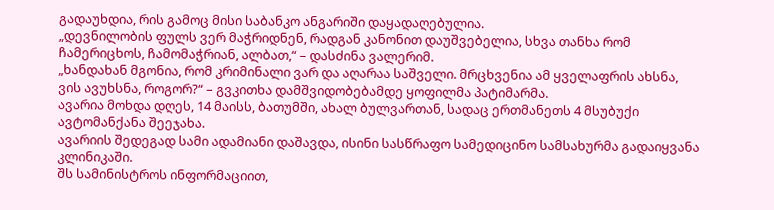გადაუხდია, რის გამოც მისი საბანკო ანგარიში დაყადაღებულია.
„დევნილობის ფულს ვერ მაჭრიდნენ, რადგან კანონით დაუშვებელია, სხვა თანხა რომ ჩამერიცხოს, ჩამომაჭრიან, ალბათ,“ – დასძინა ვალერიმ.
„ხანდახან მგონია, რომ კრიმინალი ვარ და აღარაა საშველი. მრცხვენია ამ ყველაფრის ახსნა, ვის ავუხსნა, როგორ?“ – გვკითხა დამშვიდობებამდე ყოფილმა პატიმარმა.
ავარია მოხდა დღეს, 14 მაისს, ბათუმში, ახალ ბულვართან, სადაც ერთმანეთს 4 მსუბუქი ავტომანქანა შეეჯახა.
ავარიის შედეგად სამი ადამიანი დაშავდა, ისინი სასწრაფო სამედიცინო სამსახურმა გადაიყვანა კლინიკაში.
შს სამინისტროს ინფორმაციით,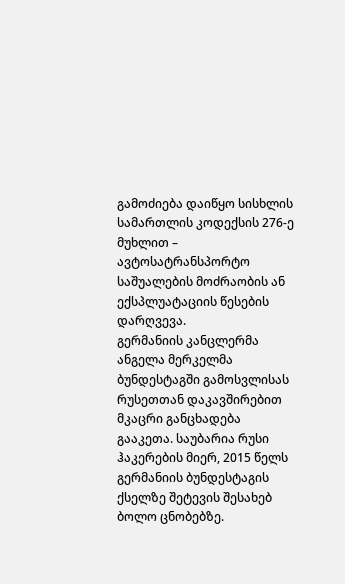გამოძიება დაიწყო სისხლის სამართლის კოდექსის 276-ე მუხლით – ავტოსატრანსპორტო საშუალების მოძრაობის ან ექსპლუატაციის წესების დარღვევა.
გერმანიის კანცლერმა ანგელა მერკელმა ბუნდესტაგში გამოსვლისას რუსეთთან დაკავშირებით მკაცრი განცხადება გააკეთა. საუბარია რუსი ჰაკერების მიერ, 2015 წელს გერმანიის ბუნდესტაგის ქსელზე შეტევის შესახებ ბოლო ცნობებზე.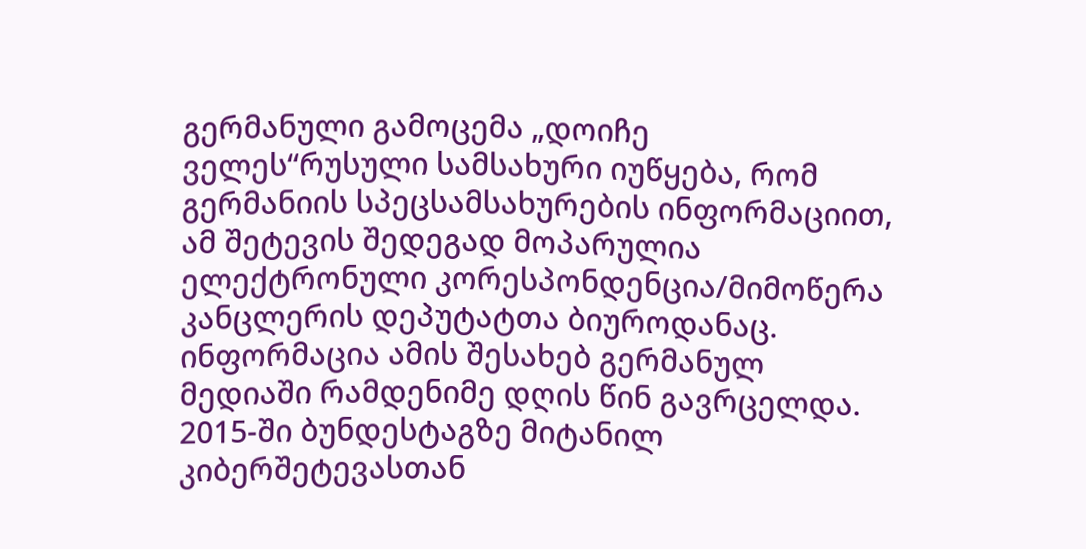გერმანული გამოცემა „დოიჩე ველეს“რუსული სამსახური იუწყება, რომ გერმანიის სპეცსამსახურების ინფორმაციით, ამ შეტევის შედეგად მოპარულია ელექტრონული კორესპონდენცია/მიმოწერა კანცლერის დეპუტატთა ბიუროდანაც. ინფორმაცია ამის შესახებ გერმანულ მედიაში რამდენიმე დღის წინ გავრცელდა.
2015-ში ბუნდესტაგზე მიტანილ კიბერშეტევასთან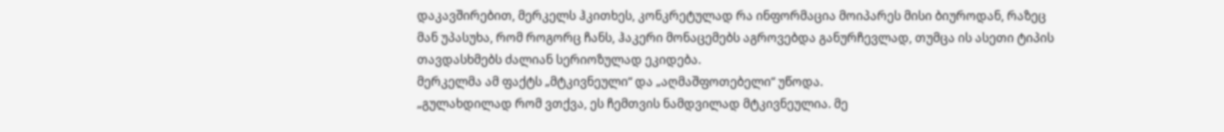დაკავშირებით, მერკელს ჰკითხეს, კონკრეტულად რა ინფორმაცია მოიპარეს მისი ბიუროდან, რაზეც მან უპასუხა, რომ როგორც ჩანს, ჰაკერი მონაცემებს აგროვებდა განურჩევლად, თუმცა ის ასეთი ტიპის თავდასხმებს ძალიან სერიოზულად ეკიდება.
მერკელმა ამ ფაქტს „მტკივნეული“ და „აღმაშფოთებელი“ უწოდა.
„გულახდილად რომ ვთქვა, ეს ჩემთვის ნამდვილად მტკივნეულია. მე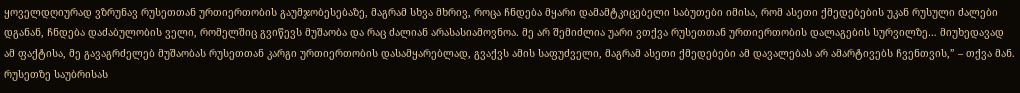ყოველდღიურად ვზრუნავ რუსეთთან ურთიერთობის გაუმჯობესებაზე, მაგრამ სხვა მხრივ, როცა ჩნდება მყარი დამამტკიცებელი საბუთები იმისა, რომ ასეთი ქმედებების უკან რუსული ძალები დგანან, ჩნდება დაძაბულობის ველი, რომელშიც გვიწევს მუშაობა და რაც ძალიან არასასიამოვნოა. მე არ შემიძლია უარი ვთქვა რუსეთთან ურთიერთობის დალაგების სურვილზე… მიუხედავად ამ ფაქტისა, მე გავაგრძელებ მუშაობას რუსეთთან კარგი ურთიერთობის დასამყარებლად, გვაქვს ამის საფუძველი, მაგრამ ასეთი ქმედებები ამ დავალებას არ ამარტივებს ჩვენთვის,” – თქვა მან.
რუსეთზე საუბრისას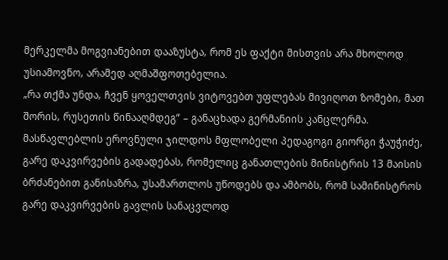მერკელმა მოგვიანებით დააზუსტა, რომ ეს ფაქტი მისთვის არა მხოლოდ უსიამოვნო, არამედ აღმაშფოთებელია.
„რა თქმა უნდა, ჩვენ ყოველთვის ვიტოვებთ უფლებას მივიღოთ ზომები, მათ შორის, რუსეთის წინააღმდეგ“ – განაცხადა გერმანიის კანცლერმა.
მასწავლებლის ეროვნული ჯილდოს მფლობელი პედაგოგი გიორგი ჭაუჭიძე, გარე დაკვირვების გადადებას, რომელიც განათლების მინისტრის 13 მაისის ბრძანებით განისაზრა, უსამართლოს უწოდებს და ამბობს, რომ სამინისტროს გარე დაკვირვების გავლის სანაცვლოდ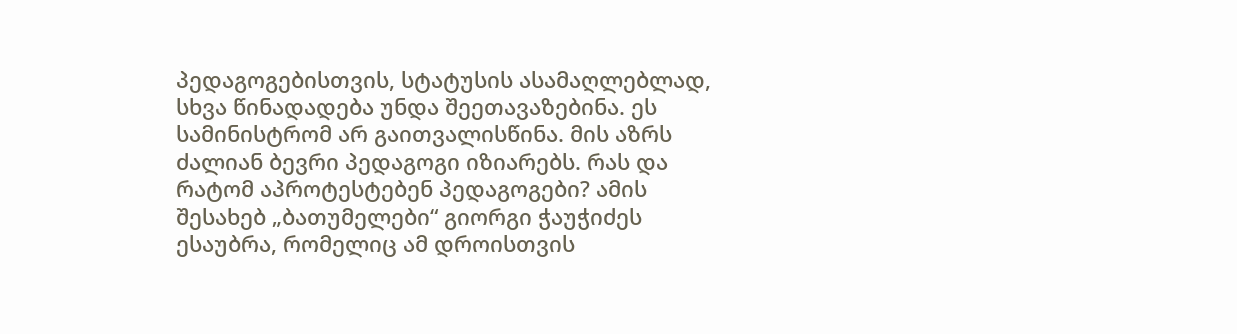პედაგოგებისთვის, სტატუსის ასამაღლებლად, სხვა წინადადება უნდა შეეთავაზებინა. ეს სამინისტრომ არ გაითვალისწინა. მის აზრს ძალიან ბევრი პედაგოგი იზიარებს. რას და რატომ აპროტესტებენ პედაგოგები? ამის შესახებ „ბათუმელები“ გიორგი ჭაუჭიძეს ესაუბრა, რომელიც ამ დროისთვის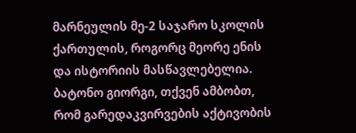მარნეულის მე-2 საჯარო სკოლის ქართულის, როგორც მეორე ენის და ისტორიის მასწავლებელია.
ბატონო გიორგი, თქვენ ამბობთ, რომ გარედაკვირვების აქტივობის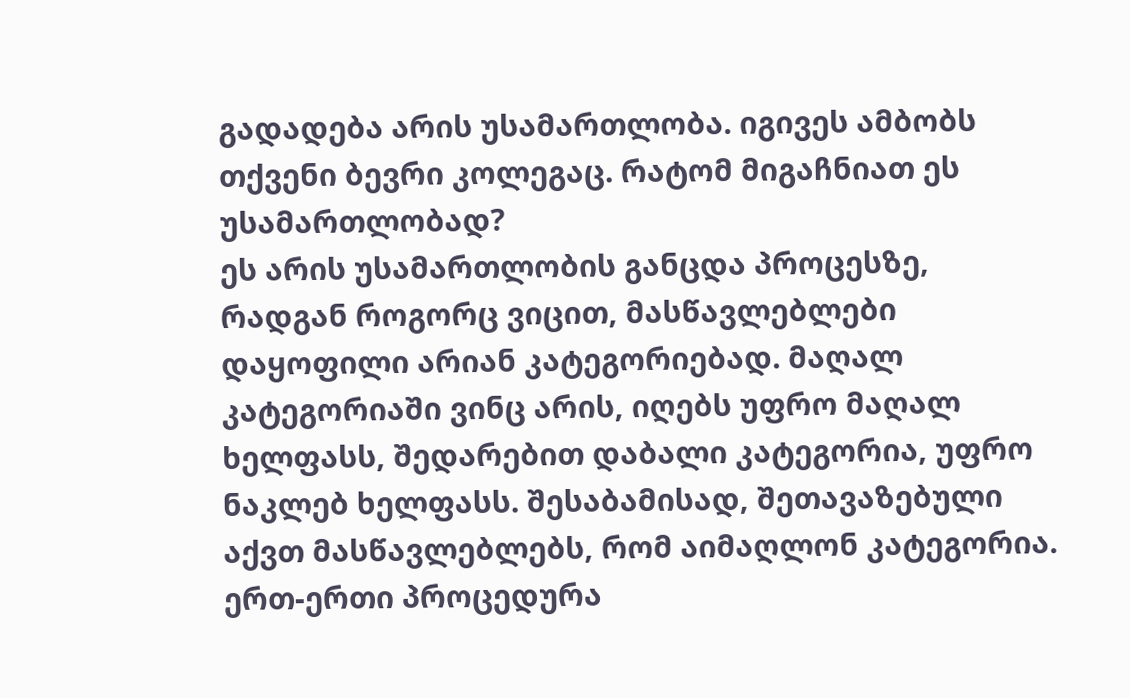გადადება არის უსამართლობა. იგივეს ამბობს თქვენი ბევრი კოლეგაც. რატომ მიგაჩნიათ ეს უსამართლობად?
ეს არის უსამართლობის განცდა პროცესზე, რადგან როგორც ვიცით, მასწავლებლები დაყოფილი არიან კატეგორიებად. მაღალ კატეგორიაში ვინც არის, იღებს უფრო მაღალ ხელფასს, შედარებით დაბალი კატეგორია, უფრო ნაკლებ ხელფასს. შესაბამისად, შეთავაზებული აქვთ მასწავლებლებს, რომ აიმაღლონ კატეგორია. ერთ-ერთი პროცედურა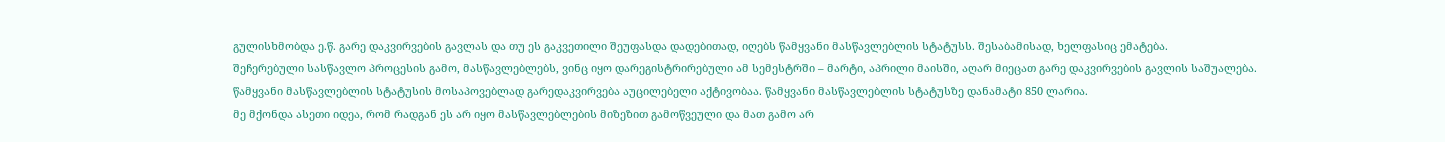გულისხმობდა ე.წ. გარე დაკვირვების გავლას და თუ ეს გაკვეთილი შეუფასდა დადებითად, იღებს წამყვანი მასწავლებლის სტატუსს. შესაბამისად, ხელფასიც ემატება.
შეჩერებული სასწავლო პროცესის გამო, მასწავლებლებს, ვინც იყო დარეგისტრირებული ამ სემესტრში – მარტი, აპრილი მაისში, აღარ მიეცათ გარე დაკვირვების გავლის საშუალება.
წამყვანი მასწავლებლის სტატუსის მოსაპოვებლად გარედაკვირვება აუცილებელი აქტივობაა. წამყვანი მასწავლებლის სტატუსზე დანამატი 850 ლარია.
მე მქონდა ასეთი იდეა, რომ რადგან ეს არ იყო მასწავლებლების მიზეზით გამოწვეული და მათ გამო არ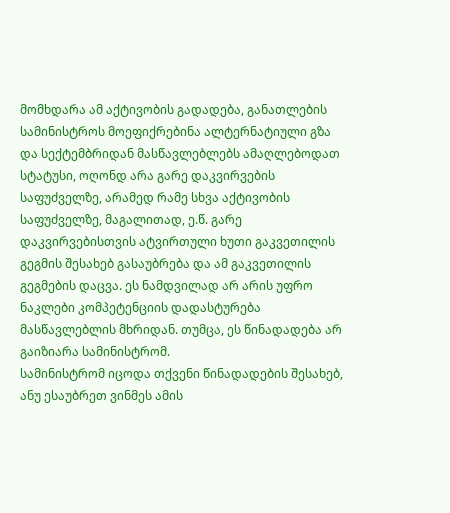მომხდარა ამ აქტივობის გადადება, განათლების სამინისტროს მოეფიქრებინა ალტერნატიული გზა და სექტემბრიდან მასწავლებლებს ამაღლებოდათ სტატუსი, ოღონდ არა გარე დაკვირვების საფუძველზე, არამედ რამე სხვა აქტივობის საფუძველზე, მაგალითად, ე.წ. გარე დაკვირვებისთვის ატვირთული ხუთი გაკვეთილის გეგმის შესახებ გასაუბრება და ამ გაკვეთილის გეგმების დაცვა. ეს ნამდვილად არ არის უფრო ნაკლები კომპეტენციის დადასტურება მასწავლებლის მხრიდან. თუმცა, ეს წინადადება არ გაიზიარა სამინისტრომ.
სამინისტრომ იცოდა თქვენი წინადადების შესახებ, ანუ ესაუბრეთ ვინმეს ამის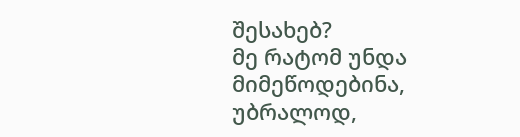შესახებ?
მე რატომ უნდა მიმეწოდებინა, უბრალოდ,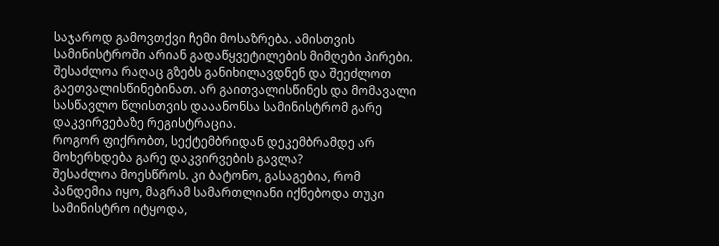საჯაროდ გამოვთქვი ჩემი მოსაზრება. ამისთვის სამინისტროში არიან გადაწყვეტილების მიმღები პირები. შესაძლოა რაღაც გზებს განიხილავდნენ და შეეძლოთ გაეთვალისწინებინათ. არ გაითვალისწინეს და მომავალი სასწავლო წლისთვის დააანონსა სამინისტრომ გარე დაკვირვებაზე რეგისტრაცია.
როგორ ფიქრობთ, სექტემბრიდან დეკემბრამდე არ მოხერხდება გარე დაკვირვების გავლა?
შესაძლოა მოესწროს. კი ბატონო, გასაგებია, რომ პანდემია იყო, მაგრამ სამართლიანი იქნებოდა თუკი სამინისტრო იტყოდა,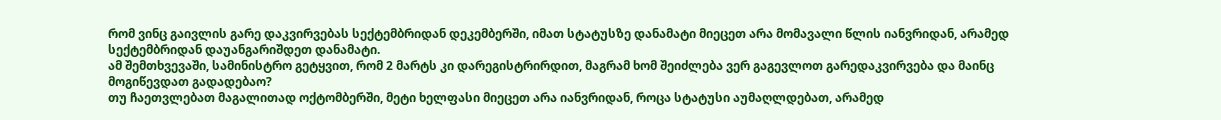რომ ვინც გაივლის გარე დაკვირვებას სექტემბრიდან დეკემბერში, იმათ სტატუსზე დანამატი მიეცეთ არა მომავალი წლის იანვრიდან, არამედ სექტემბრიდან დაუანგარიშდეთ დანამატი.
ამ შემთხვევაში, სამინისტრო გეტყვით, რომ 2 მარტს კი დარეგისტრირდით, მაგრამ ხომ შეიძლება ვერ გაგევლოთ გარედაკვირვება და მაინც მოგიწევდათ გადადებაო?
თუ ჩაეთვლებათ მაგალითად ოქტომბერში, მეტი ხელფასი მიეცეთ არა იანვრიდან, როცა სტატუსი აუმაღლდებათ, არამედ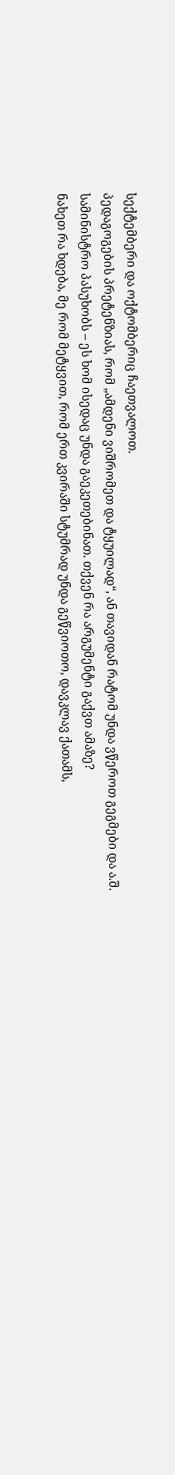სექტემბერი და ოქტომბერიც ჩაეთვალოთ.
პედაგოგების პრეტენზიას, რომ „ამდენი ვიშრომეთ და ტყუილად“, ან თავიდან რატომ უნდა ვწეროთ გეგმები და ა.შ. სამინისტრო პასუხობს – ეს ხომ ისედაც უნდა გაეკეთებინათ. თქვენ რა არგუმენტი გაქვთ ამაზე?
ნახეთ რა ხდება, მე რომ მეტყვით, რომ ერთ კვირაში სტუმრად უნდა გეწვიოთო, დავკლავ ქათამს,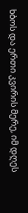ხბოს და ერთი კვირის მერე, იმ დღეს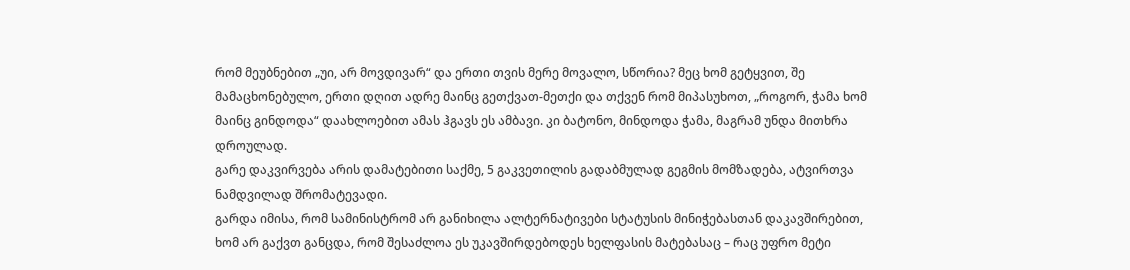რომ მეუბნებით „უი, არ მოვდივარ“ და ერთი თვის მერე მოვალო, სწორია? მეც ხომ გეტყვით, შე მამაცხონებულო, ერთი დღით ადრე მაინც გეთქვათ-მეთქი და თქვენ რომ მიპასუხოთ, „როგორ, ჭამა ხომ მაინც გინდოდა“ დაახლოებით ამას ჰგავს ეს ამბავი. კი ბატონო, მინდოდა ჭამა, მაგრამ უნდა მითხრა დროულად.
გარე დაკვირვება არის დამატებითი საქმე, 5 გაკვეთილის გადაბმულად გეგმის მომზადება, ატვირთვა ნამდვილად შრომატევადი.
გარდა იმისა, რომ სამინისტრომ არ განიხილა ალტერნატივები სტატუსის მინიჭებასთან დაკავშირებით, ხომ არ გაქვთ განცდა, რომ შესაძლოა ეს უკავშირდებოდეს ხელფასის მატებასაც – რაც უფრო მეტი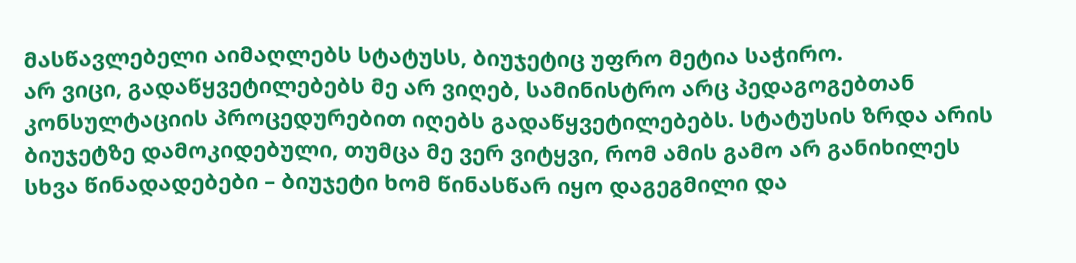მასწავლებელი აიმაღლებს სტატუსს, ბიუჯეტიც უფრო მეტია საჭირო.
არ ვიცი, გადაწყვეტილებებს მე არ ვიღებ, სამინისტრო არც პედაგოგებთან კონსულტაციის პროცედურებით იღებს გადაწყვეტილებებს. სტატუსის ზრდა არის ბიუჯეტზე დამოკიდებული, თუმცა მე ვერ ვიტყვი, რომ ამის გამო არ განიხილეს სხვა წინადადებები – ბიუჯეტი ხომ წინასწარ იყო დაგეგმილი და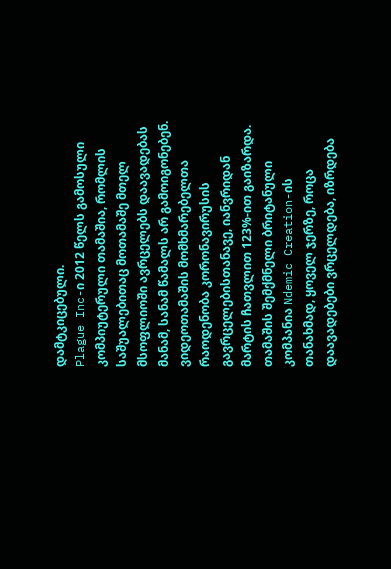დამტკიცებული.
Plague Inc-ი 2012 წელს გამოსული კომპიუტერული თამაშია, რომლის საშუალებითაც მოთამაშე მთელ მსოფლიოში ავრცელებს დაავადებას მანამ, სანამ წამალს არ გამოიგონებენ. ვიდეოთამაშის მომხმარებელთა რაოდენობა კორონავირუსის გავრცელებისთანავე, იანვრიდან მარტის ჩათვლით 123%-ით გაიზარდა.
თამაშის შემქმნელი ბრიტანული კომპანია Ndemic Creation-ის თანახმად, ყოველ ჯერზე, როცა დაავადებები ვრცელდება, იზრდება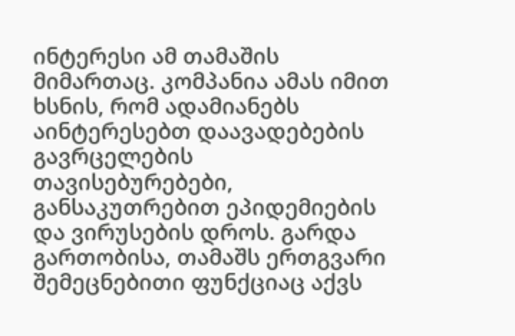ინტერესი ამ თამაშის მიმართაც. კომპანია ამას იმით ხსნის, რომ ადამიანებს აინტერესებთ დაავადებების გავრცელების თავისებურებები, განსაკუთრებით ეპიდემიების და ვირუსების დროს. გარდა გართობისა, თამაშს ერთგვარი შემეცნებითი ფუნქციაც აქვს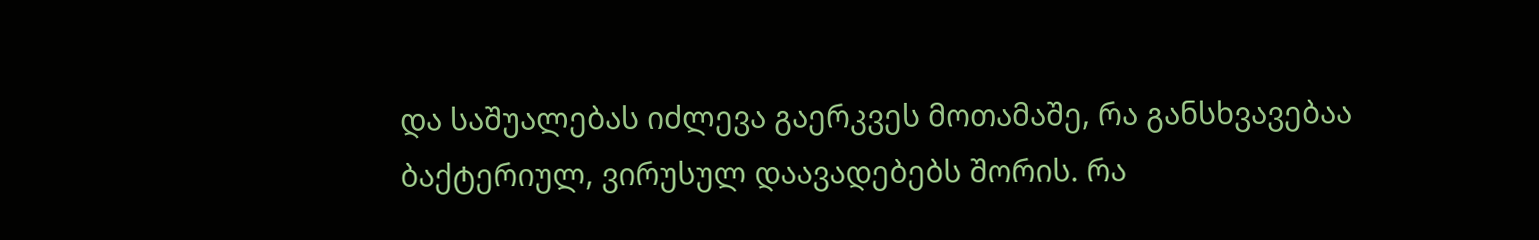და საშუალებას იძლევა გაერკვეს მოთამაშე, რა განსხვავებაა ბაქტერიულ, ვირუსულ დაავადებებს შორის. რა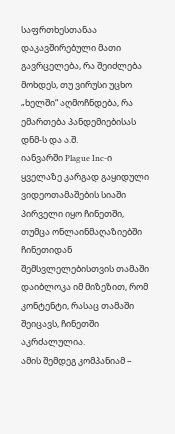საფრთხესთანაა დაკავშირებული მათი გავრცელება, რა შეიძლება მოხდეს, თუ ვირუსი უცხო „ხელში“ აღმოჩნდება, რა ემართება პანდემიებისას დნმ-ს და ა.შ.
იანვარში Plague Inc-ი ყველაზე კარგად გაყიდული ვიდეოთამაშების სიაში პირველი იყო ჩინეთში, თუმცა ონლაინმაღაზიებში ჩინეთიდან შემსვლელებისთვის თამაში დაიბლოკა იმ მიზეზით, რომ კონტენტი, რასაც თამაში შეიცავს, ჩინეთში აკრძალულია.
ამის შემდეგ კომპანიამ –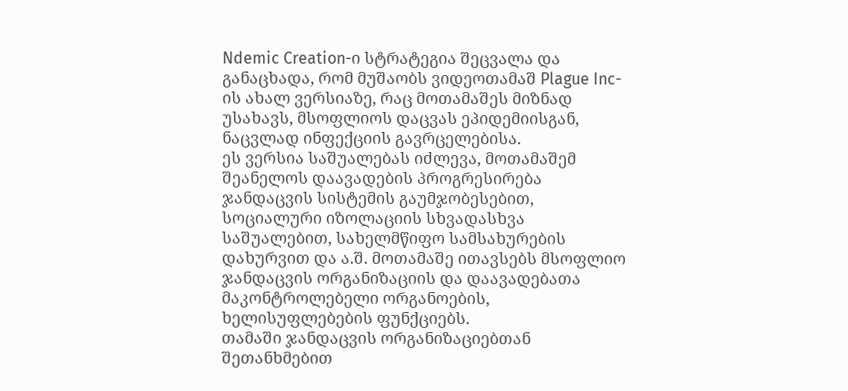Ndemic Creation-ი სტრატეგია შეცვალა და განაცხადა, რომ მუშაობს ვიდეოთამაშ Plague Inc-ის ახალ ვერსიაზე, რაც მოთამაშეს მიზნად უსახავს, მსოფლიოს დაცვას ეპიდემიისგან, ნაცვლად ინფექციის გავრცელებისა.
ეს ვერსია საშუალებას იძლევა, მოთამაშემ შეანელოს დაავადების პროგრესირება ჯანდაცვის სისტემის გაუმჯობესებით, სოციალური იზოლაციის სხვადასხვა საშუალებით, სახელმწიფო სამსახურების დახურვით და ა.შ. მოთამაშე ითავსებს მსოფლიო ჯანდაცვის ორგანიზაციის და დაავადებათა მაკონტროლებელი ორგანოების, ხელისუფლებების ფუნქციებს.
თამაში ჯანდაცვის ორგანიზაციებთან შეთანხმებით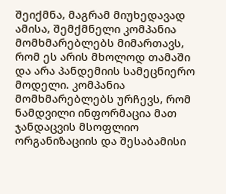შეიქმნა, მაგრამ მიუხედავად ამისა, შემქმნელი კომპანია მომხმარებლებს მიმართავს, რომ ეს არის მხოლოდ თამაში და არა პანდემიის სამეცნიერო მოდელი. კომპანია მომხმარებლებს ურჩევს, რომ ნამდვილი ინფორმაცია მათ ჯანდაცვის მსოფლიო ორგანიზაციის და შესაბამისი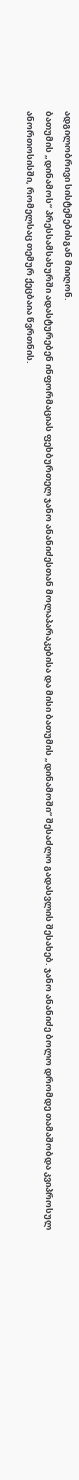ადგილობრივი სისტემებისგან მიიღონ.
ბათუმის „დინამოს“ პრესსამსახურში ადასტურებენ ინფორმაციას ფეხბურთელ ჯანო ანანიძესთან მოლაპარაკებისა და მისი ბათუმის „დინამოში“ შესაძლო გადასვლის შესახებ. ჯანო ანანიძე ბოლო დრომდე თამაშობდა კვიპროსულ ანორთოსისში, რომელსაც თემურ ქეცბაია წვრთნის.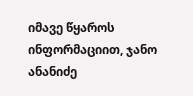იმავე წყაროს ინფორმაციით, ჯანო ანანიძე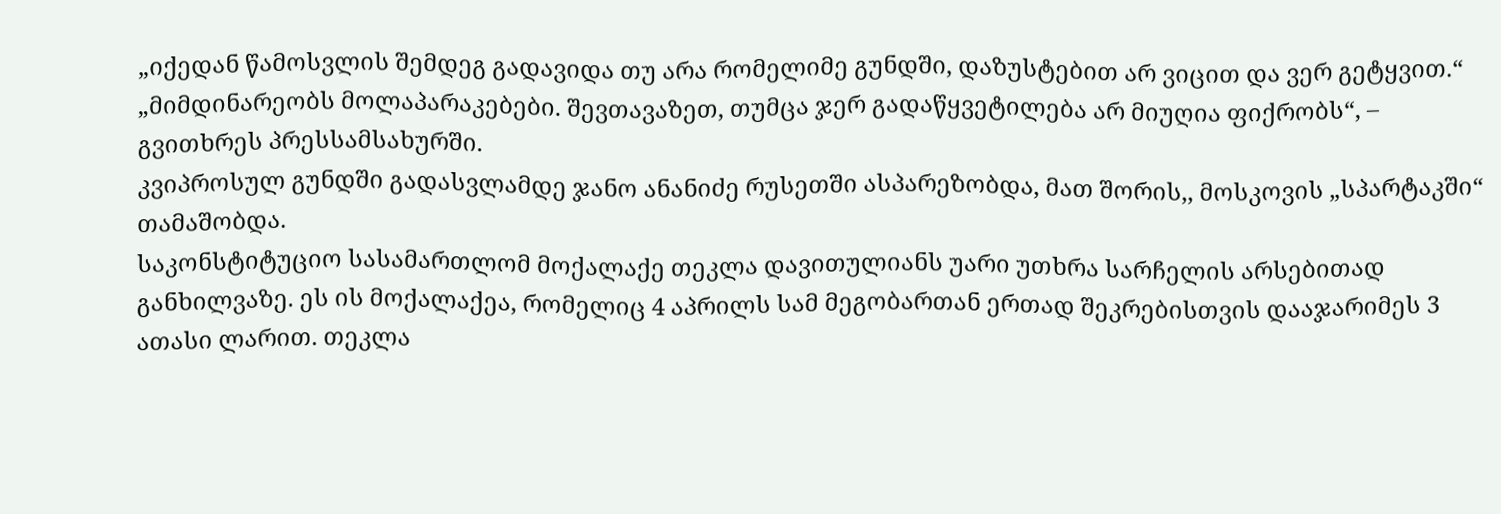„იქედან წამოსვლის შემდეგ გადავიდა თუ არა რომელიმე გუნდში, დაზუსტებით არ ვიცით და ვერ გეტყვით.“
„მიმდინარეობს მოლაპარაკებები. შევთავაზეთ, თუმცა ჯერ გადაწყვეტილება არ მიუღია ფიქრობს“, – გვითხრეს პრესსამსახურში.
კვიპროსულ გუნდში გადასვლამდე ჯანო ანანიძე რუსეთში ასპარეზობდა, მათ შორის,, მოსკოვის „სპარტაკში“ თამაშობდა.
საკონსტიტუციო სასამართლომ მოქალაქე თეკლა დავითულიანს უარი უთხრა სარჩელის არსებითად განხილვაზე. ეს ის მოქალაქეა, რომელიც 4 აპრილს სამ მეგობართან ერთად შეკრებისთვის დააჯარიმეს 3 ათასი ლარით. თეკლა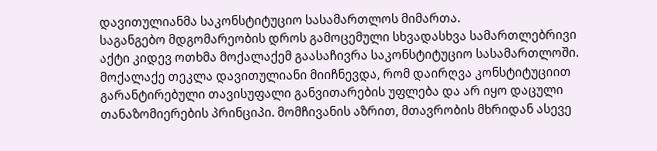დავითულიანმა საკონსტიტუციო სასამართლოს მიმართა.
საგანგებო მდგომარეობის დროს გამოცემული სხვადასხვა სამართლებრივი აქტი კიდევ ოთხმა მოქალაქემ გაასაჩივრა საკონსტიტუციო სასამართლოში.
მოქალაქე თეკლა დავითულიანი მიიჩნევდა, რომ დაირღვა კონსტიტუციით გარანტირებული თავისუფალი განვითარების უფლება და არ იყო დაცული თანაზომიერების პრინციპი. მომჩივანის აზრით, მთავრობის მხრიდან ასევე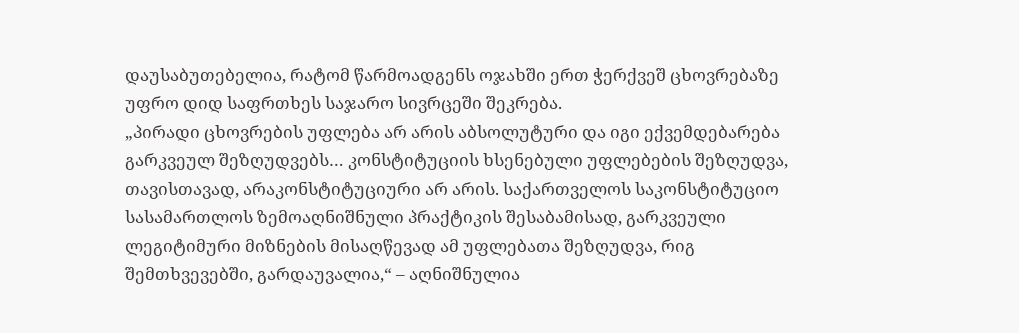დაუსაბუთებელია, რატომ წარმოადგენს ოჯახში ერთ ჭერქვეშ ცხოვრებაზე უფრო დიდ საფრთხეს საჯარო სივრცეში შეკრება.
„პირადი ცხოვრების უფლება არ არის აბსოლუტური და იგი ექვემდებარება გარკვეულ შეზღუდვებს… კონსტიტუციის ხსენებული უფლებების შეზღუდვა, თავისთავად, არაკონსტიტუციური არ არის. საქართველოს საკონსტიტუციო სასამართლოს ზემოაღნიშნული პრაქტიკის შესაბამისად, გარკვეული ლეგიტიმური მიზნების მისაღწევად ამ უფლებათა შეზღუდვა, რიგ შემთხვევებში, გარდაუვალია,“ – აღნიშნულია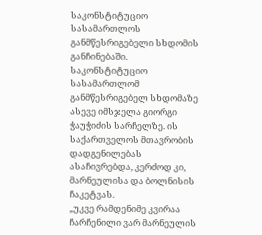საკონსტიტუციო სასამართლოს განმწესრიგებელი სხდომის განჩინებაში.
საკონსტიტუციო სასამართლომ განმწესრიგებელ სხდომაზე ასევე იმსჯელა გიორგი ჭაუჭიძის სარჩელზე. ის საქართველოს მთავრობის დადგენილებას ასაჩივრებდა, კერძოდ კი, მარნეულისა და ბოლნისის ჩაკეტვას.
„უკვე რამდენიმე კვირაა ჩარჩენილი ვარ მარნეულის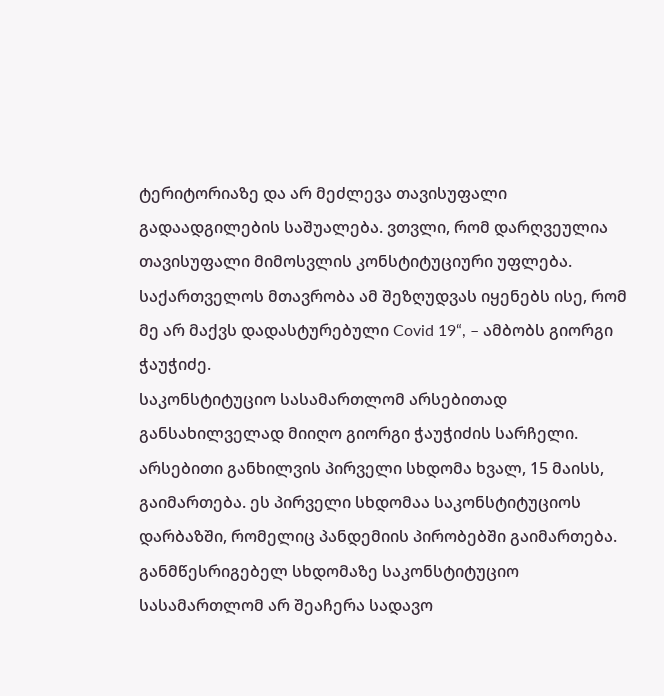ტერიტორიაზე და არ მეძლევა თავისუფალი გადაადგილების საშუალება. ვთვლი, რომ დარღვეულია თავისუფალი მიმოსვლის კონსტიტუციური უფლება. საქართველოს მთავრობა ამ შეზღუდვას იყენებს ისე, რომ მე არ მაქვს დადასტურებული Covid 19“, – ამბობს გიორგი ჭაუჭიძე.
საკონსტიტუციო სასამართლომ არსებითად განსახილველად მიიღო გიორგი ჭაუჭიძის სარჩელი. არსებითი განხილვის პირველი სხდომა ხვალ, 15 მაისს, გაიმართება. ეს პირველი სხდომაა საკონსტიტუციოს დარბაზში, რომელიც პანდემიის პირობებში გაიმართება.
განმწესრიგებელ სხდომაზე საკონსტიტუციო სასამართლომ არ შეაჩერა სადავო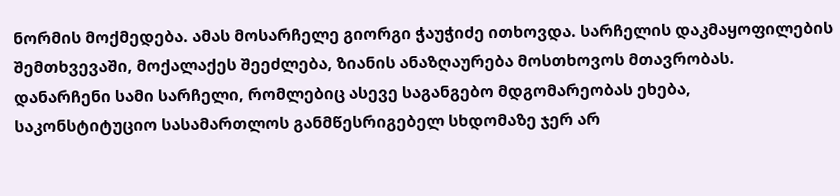ნორმის მოქმედება. ამას მოსარჩელე გიორგი ჭაუჭიძე ითხოვდა. სარჩელის დაკმაყოფილების შემთხვევაში, მოქალაქეს შეეძლება, ზიანის ანაზღაურება მოსთხოვოს მთავრობას.
დანარჩენი სამი სარჩელი, რომლებიც ასევე საგანგებო მდგომარეობას ეხება, საკონსტიტუციო სასამართლოს განმწესრიგებელ სხდომაზე ჯერ არ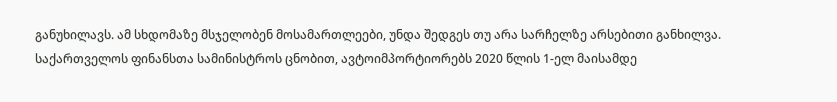განუხილავს. ამ სხდომაზე მსჯელობენ მოსამართლეები, უნდა შედგეს თუ არა სარჩელზე არსებითი განხილვა.
საქართველოს ფინანსთა სამინისტროს ცნობით, ავტოიმპორტიორებს 2020 წლის 1-ელ მაისამდე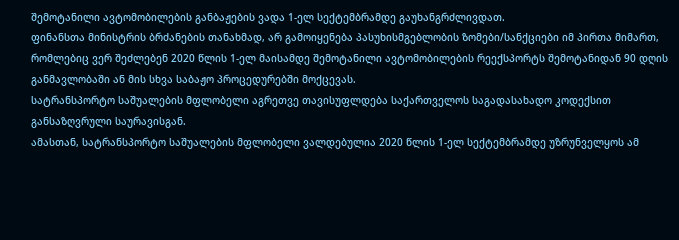შემოტანილი ავტომობილების განბაჟების ვადა 1-ელ სექტემბრამდე გაუხანგრძლივდათ.
ფინანსთა მინისტრის ბრძანების თანახმად, არ გამოიყენება პასუხისმგებლობის ზომები/სანქციები იმ პირთა მიმართ, რომლებიც ვერ შეძლებენ 2020 წლის 1-ელ მაისამდე შემოტანილი ავტომობილების რეექსპორტს შემოტანიდან 90 დღის განმავლობაში ან მის სხვა საბაჟო პროცედურებში მოქცევას.
სატრანსპორტო საშუალების მფლობელი აგრეთვე თავისუფლდება საქართველოს საგადასახადო კოდექსით განსაზღვრული საურავისგან.
ამასთან, სატრანსპორტო საშუალების მფლობელი ვალდებულია 2020 წლის 1-ელ სექტემბრამდე უზრუნველყოს ამ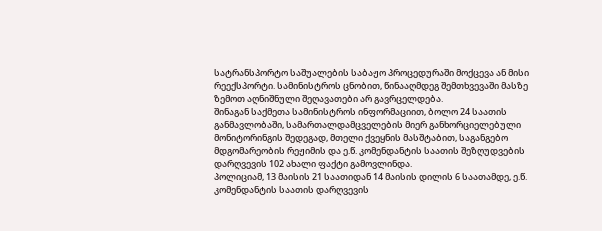სატრანსპორტო საშუალების საბაჟო პროცედურაში მოქცევა ან მისი რეექსპორტი. სამინისტროს ცნობით, წინააღმდეგ შემთხვევაში მასზე ზემოთ აღნიშნული შეღავათები არ გავრცელდება.
შინაგან საქმეთა სამინისტროს ინფორმაციით, ბოლო 24 საათის განმავლობაში, სამართალდამცველების მიერ განხორციელებული მონიტორინგის შედეგად, მთელი ქვეყნის მასშტაბით, საგანგებო მდგომარეობის რეჟიმის და ე.წ. კომენდანტის საათის შეზღუდვების დარღვევის 102 ახალი ფაქტი გამოვლინდა.
პოლიციამ, 13 მაისის 21 საათიდან 14 მაისის დილის 6 საათამდე, ე.წ. კომენდანტის საათის დარღვევის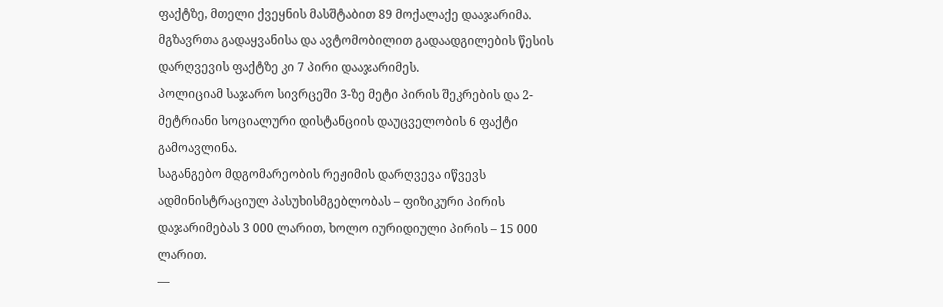ფაქტზე, მთელი ქვეყნის მასშტაბით 89 მოქალაქე დააჯარიმა.
მგზავრთა გადაყვანისა და ავტომობილით გადაადგილების წესის დარღვევის ფაქტზე კი 7 პირი დააჯარიმეს.
პოლიციამ საჯარო სივრცეში 3-ზე მეტი პირის შეკრების და 2-მეტრიანი სოციალური დისტანციის დაუცველობის 6 ფაქტი გამოავლინა.
საგანგებო მდგომარეობის რეჟიმის დარღვევა იწვევს ადმინისტრაციულ პასუხისმგებლობას – ფიზიკური პირის დაჯარიმებას 3 000 ლარით, ხოლო იურიდიული პირის – 15 000 ლარით.
—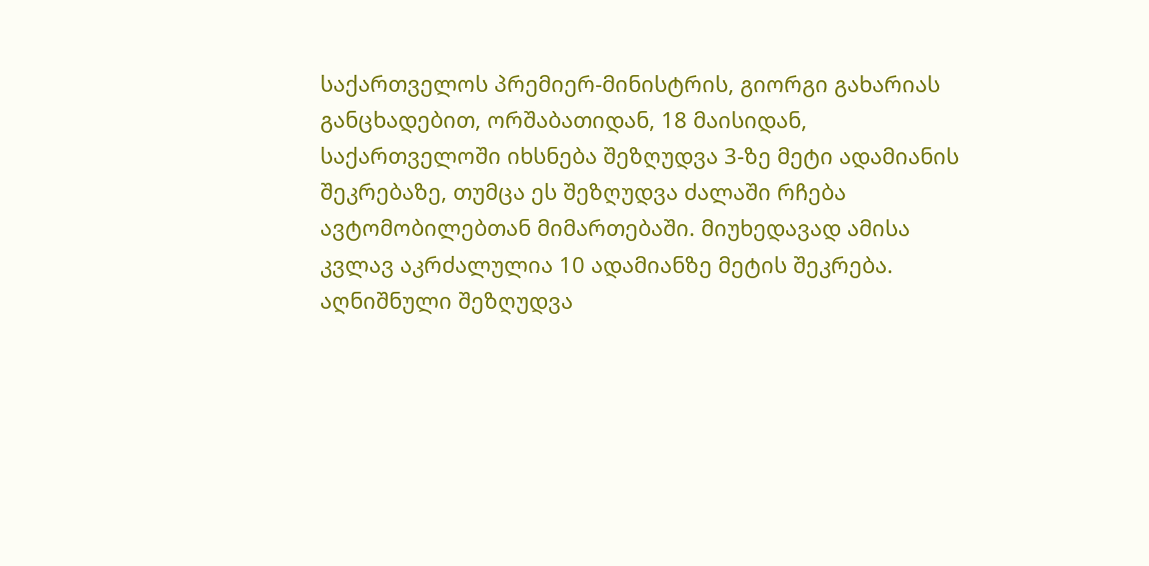საქართველოს პრემიერ-მინისტრის, გიორგი გახარიას განცხადებით, ორშაბათიდან, 18 მაისიდან, საქართველოში იხსნება შეზღუდვა 3-ზე მეტი ადამიანის შეკრებაზე, თუმცა ეს შეზღუდვა ძალაში რჩება ავტომობილებთან მიმართებაში. მიუხედავად ამისა კვლავ აკრძალულია 10 ადამიანზე მეტის შეკრება. აღნიშნული შეზღუდვა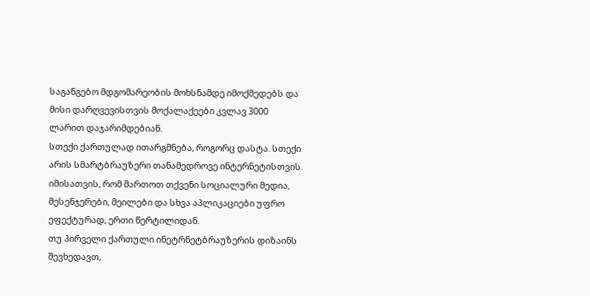საგანგებო მდგომარეობის მოხსნამდე იმოქმედებს და მისი დარღვევისთვის მოქალაქეები კვლავ 3000 ლარით დაჯარიმდებიან.
სთექი ქართულად ითარგმნება, როგორც დასტა. სთექი არის სმარტბრაუზერი თანამედროვე ინტერნეტისთვის. იმისათვის, რომ მართოთ თქვენი სოციალური მედია, მესენჯერები, მეილები და სხვა აპლიკაციები უფრო ეფექტურად, ერთი წერტილიდან.
თუ პირველი ქართული ინეტრნეტბრაუზერის დიზაინს შევხედავთ,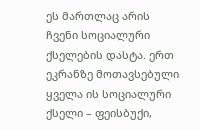ეს მართლაც არის ჩვენი სოციალური ქსელების დასტა. ერთ ეკრანზე მოთავსებული ყველა ის სოციალური ქსელი – ფეისბუქი,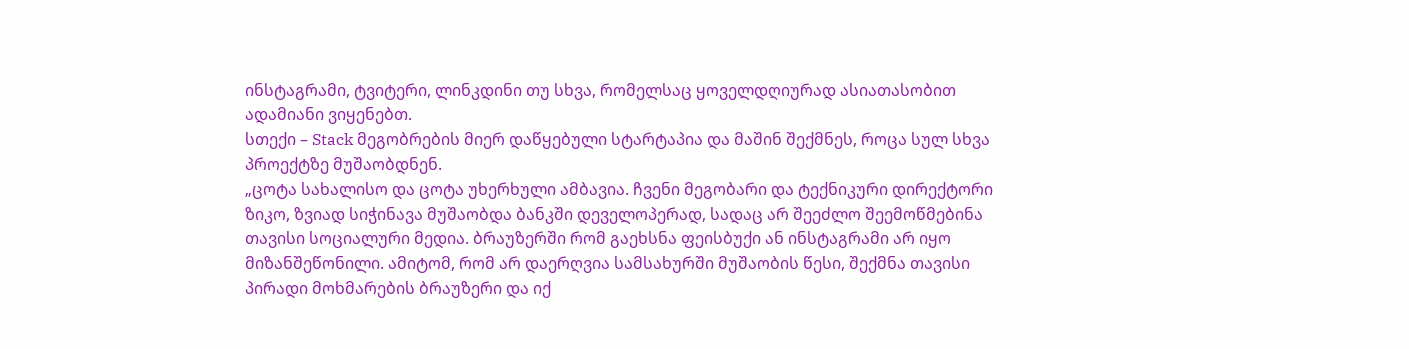ინსტაგრამი, ტვიტერი, ლინკდინი თუ სხვა, რომელსაც ყოველდღიურად ასიათასობით ადამიანი ვიყენებთ.
სთექი – Stack მეგობრების მიერ დაწყებული სტარტაპია და მაშინ შექმნეს, როცა სულ სხვა პროექტზე მუშაობდნენ.
„ცოტა სახალისო და ცოტა უხერხული ამბავია. ჩვენი მეგობარი და ტექნიკური დირექტორი ზიკო, ზვიად სიჭინავა მუშაობდა ბანკში დეველოპერად, სადაც არ შეეძლო შეემოწმებინა თავისი სოციალური მედია. ბრაუზერში რომ გაეხსნა ფეისბუქი ან ინსტაგრამი არ იყო მიზანშეწონილი. ამიტომ, რომ არ დაერღვია სამსახურში მუშაობის წესი, შექმნა თავისი პირადი მოხმარების ბრაუზერი და იქ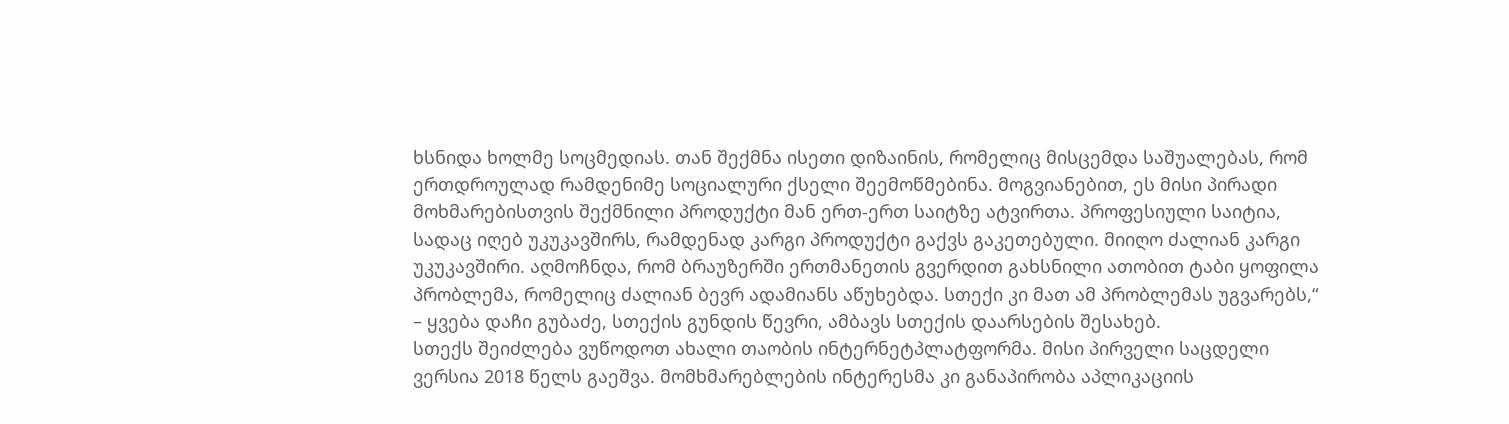ხსნიდა ხოლმე სოცმედიას. თან შექმნა ისეთი დიზაინის, რომელიც მისცემდა საშუალებას, რომ ერთდროულად რამდენიმე სოციალური ქსელი შეემოწმებინა. მოგვიანებით, ეს მისი პირადი მოხმარებისთვის შექმნილი პროდუქტი მან ერთ-ერთ საიტზე ატვირთა. პროფესიული საიტია, სადაც იღებ უკუკავშირს, რამდენად კარგი პროდუქტი გაქვს გაკეთებული. მიიღო ძალიან კარგი უკუკავშირი. აღმოჩნდა, რომ ბრაუზერში ერთმანეთის გვერდით გახსნილი ათობით ტაბი ყოფილა პრობლემა, რომელიც ძალიან ბევრ ადამიანს აწუხებდა. სთექი კი მათ ამ პრობლემას უგვარებს,“ – ყვება დაჩი გუბაძე, სთექის გუნდის წევრი, ამბავს სთექის დაარსების შესახებ.
სთექს შეიძლება ვუწოდოთ ახალი თაობის ინტერნეტპლატფორმა. მისი პირველი საცდელი ვერსია 2018 წელს გაეშვა. მომხმარებლების ინტერესმა კი განაპირობა აპლიკაციის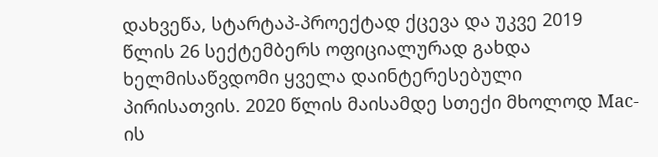დახვეწა, სტარტაპ-პროექტად ქცევა და უკვე 2019 წლის 26 სექტემბერს ოფიციალურად გახდა ხელმისაწვდომი ყველა დაინტერესებული პირისათვის. 2020 წლის მაისამდე სთექი მხოლოდ Mac-ის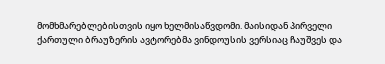მომხმარებლებისთვის იყო ხელმისაწვდომი. მაისიდან პირველი ქართული ბრაუზერის ავტორებმა ვინდოუსის ვერსიაც ჩაუშვეს და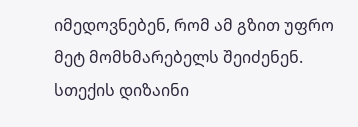იმედოვნებენ, რომ ამ გზით უფრო მეტ მომხმარებელს შეიძენენ.
სთექის დიზაინი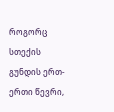როგორც სთექის გუნდის ერთ-ერთი წევრი,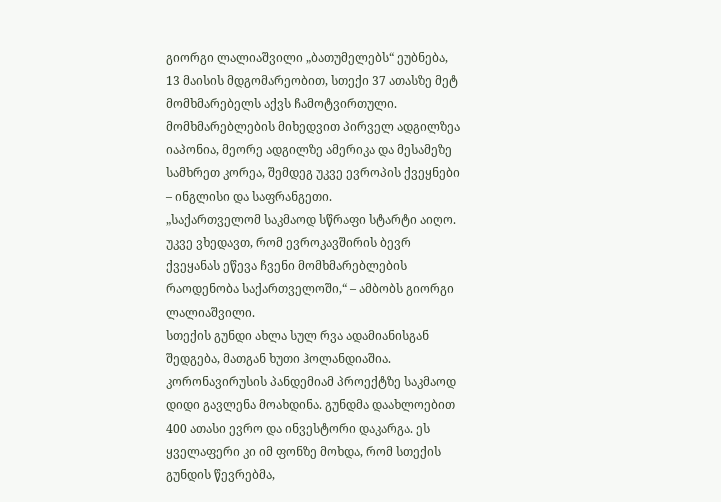გიორგი ლალიაშვილი „ბათუმელებს“ ეუბნება, 13 მაისის მდგომარეობით, სთექი 37 ათასზე მეტ მომხმარებელს აქვს ჩამოტვირთული. მომხმარებლების მიხედვით პირველ ადგილზეა იაპონია, მეორე ადგილზე ამერიკა და მესამეზე სამხრეთ კორეა, შემდეგ უკვე ევროპის ქვეყნები – ინგლისი და საფრანგეთი.
„საქართველომ საკმაოდ სწრაფი სტარტი აიღო. უკვე ვხედავთ, რომ ევროკავშირის ბევრ ქვეყანას ეწევა ჩვენი მომხმარებლების რაოდენობა საქართველოში,“ – ამბობს გიორგი ლალიაშვილი.
სთექის გუნდი ახლა სულ რვა ადამიანისგან შედგება, მათგან ხუთი ჰოლანდიაშია. კორონავირუსის პანდემიამ პროექტზე საკმაოდ დიდი გავლენა მოახდინა. გუნდმა დაახლოებით 400 ათასი ევრო და ინვესტორი დაკარგა. ეს ყველაფერი კი იმ ფონზე მოხდა, რომ სთექის გუნდის წევრებმა,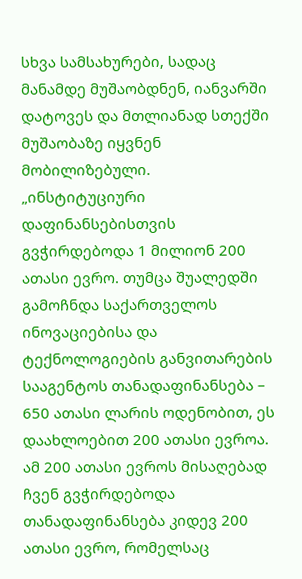სხვა სამსახურები, სადაც მანამდე მუშაობდნენ, იანვარში დატოვეს და მთლიანად სთექში მუშაობაზე იყვნენ მობილიზებული.
„ინსტიტუციური დაფინანსებისთვის გვჭირდებოდა 1 მილიონ 200 ათასი ევრო. თუმცა შუალედში გამოჩნდა საქართველოს ინოვაციებისა და ტექნოლოგიების განვითარების სააგენტოს თანადაფინანსება – 650 ათასი ლარის ოდენობით, ეს დაახლოებით 200 ათასი ევროა. ამ 200 ათასი ევროს მისაღებად ჩვენ გვჭირდებოდა თანადაფინანსება კიდევ 200 ათასი ევრო, რომელსაც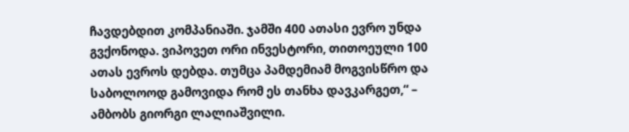ჩავდებდით კომპანიაში. ჯამში 400 ათასი ევრო უნდა გვქონოდა. ვიპოვეთ ორი ინვესტორი, თითოეული 100 ათას ევროს დებდა. თუმცა პამდემიამ მოგვისწრო და საბოლოოდ გამოვიდა რომ ეს თანხა დავკარგეთ,“ – ამბობს გიორგი ლალიაშვილი.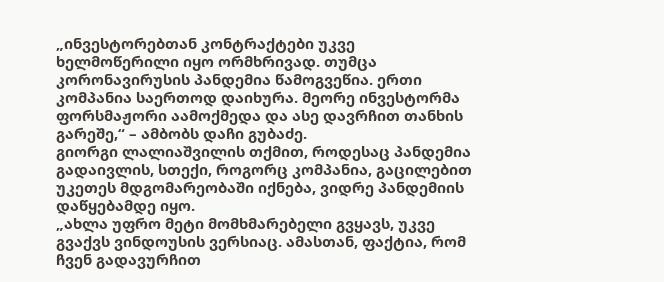„ინვესტორებთან კონტრაქტები უკვე ხელმოწერილი იყო ორმხრივად. თუმცა კორონავირუსის პანდემია წამოგვეწია. ერთი კომპანია საერთოდ დაიხურა. მეორე ინვესტორმა ფორსმაჟორი აამოქმედა და ასე დავრჩით თანხის გარეშე,“ – ამბობს დაჩი გუბაძე.
გიორგი ლალიაშვილის თქმით, როდესაც პანდემია გადაივლის, სთექი, როგორც კომპანია, გაცილებით უკეთეს მდგომარეობაში იქნება, ვიდრე პანდემიის დაწყებამდე იყო.
„ახლა უფრო მეტი მომხმარებელი გვყავს, უკვე გვაქვს ვინდოუსის ვერსიაც. ამასთან, ფაქტია, რომ ჩვენ გადავურჩით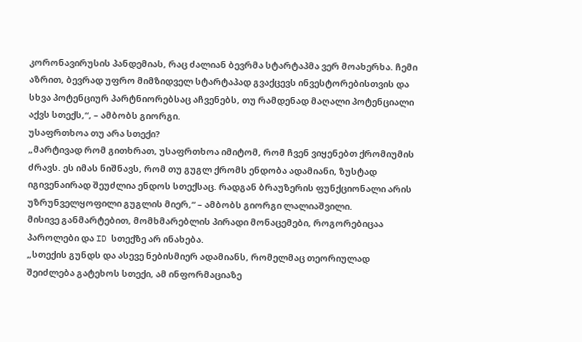კორონავირუსის პანდემიას, რაც ძალიან ბევრმა სტარტაპმა ვერ მოახერხა. ჩემი აზრით, ბევრად უფრო მიმზიდველ სტარტაპად გვაქცევს ინვესტორებისთვის და სხვა პოტენციურ პარტნიორებსაც აჩვენებს, თუ რამდენად მაღალი პოტენციალი აქვს სთექს,“, – ამბობს გიორგი.
უსაფრთხოა თუ არა სთექი?
„მარტივად რომ გითხრათ, უსაფრთხოა იმიტომ, რომ ჩვენ ვიყენებთ ქრომიუმის ძრავს. ეს იმას ნიშნავს, რომ თუ გუგლ ქრომს ენდობა ადამიანი, ზუსტად იგივენაირად შეუძლია ენდოს სთექსაც. რადგან ბრაუზერის ფუნქციონალი არის უზრუნველყოფილი გუგლის მიერ,“ – ამბობს გიორგი ლალიაშვილი.
მისივე განმარტებით, მომხმარებლის პირადი მონაცემები, როგორებიცაა პაროლები და ID სთექზე არ ინახება.
„სთექის გუნდს და ასევე ნებისმიერ ადამიანს, რომელმაც თეორიულად შეიძლება გატეხოს სთექი, ამ ინფორმაციაზე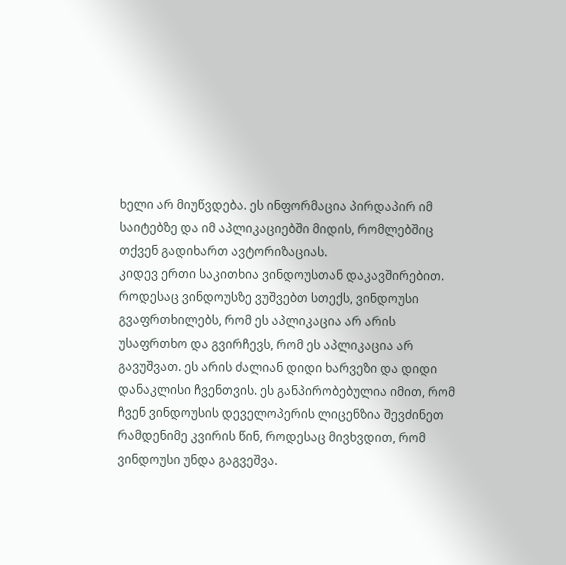ხელი არ მიუწვდება. ეს ინფორმაცია პირდაპირ იმ საიტებზე და იმ აპლიკაციებში მიდის, რომლებშიც თქვენ გადიხართ ავტორიზაციას.
კიდევ ერთი საკითხია ვინდოუსთან დაკავშირებით. როდესაც ვინდოუსზე ვუშვებთ სთექს, ვინდოუსი გვაფრთხილებს, რომ ეს აპლიკაცია არ არის უსაფრთხო და გვირჩევს, რომ ეს აპლიკაცია არ გავუშვათ. ეს არის ძალიან დიდი ხარვეზი და დიდი დანაკლისი ჩვენთვის. ეს განპირობებულია იმით, რომ ჩვენ ვინდოუსის დეველოპერის ლიცენზია შევძინეთ რამდენიმე კვირის წინ, როდესაც მივხვდით, რომ ვინდოუსი უნდა გაგვეშვა.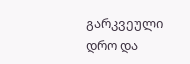გარკვეული დრო და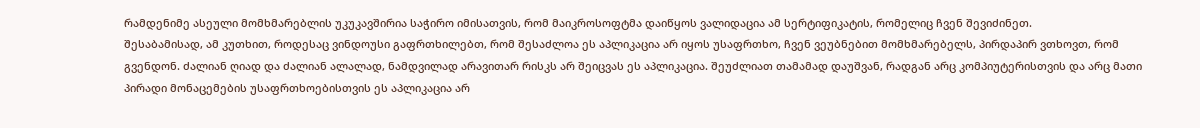რამდენიმე ასეული მომხმარებლის უკუკავშირია საჭირო იმისათვის, რომ მაიკროსოფტმა დაიწყოს ვალიდაცია ამ სერტიფიკატის, რომელიც ჩვენ შევიძინეთ.
შესაბამისად, ამ კუთხით, როდესაც ვინდოუსი გაფრთხილებთ, რომ შესაძლოა ეს აპლიკაცია არ იყოს უსაფრთხო, ჩვენ ვეუბნებით მომხმარებელს, პირდაპირ ვთხოვთ, რომ გვენდონ. ძალიან ღიად და ძალიან ალალად, ნამდვილად არავითარ რისკს არ შეიცვას ეს აპლიკაცია. შეუძლიათ თამამად დაუშვან, რადგან არც კომპიუტერისთვის და არც მათი პირადი მონაცემების უსაფრთხოებისთვის ეს აპლიკაცია არ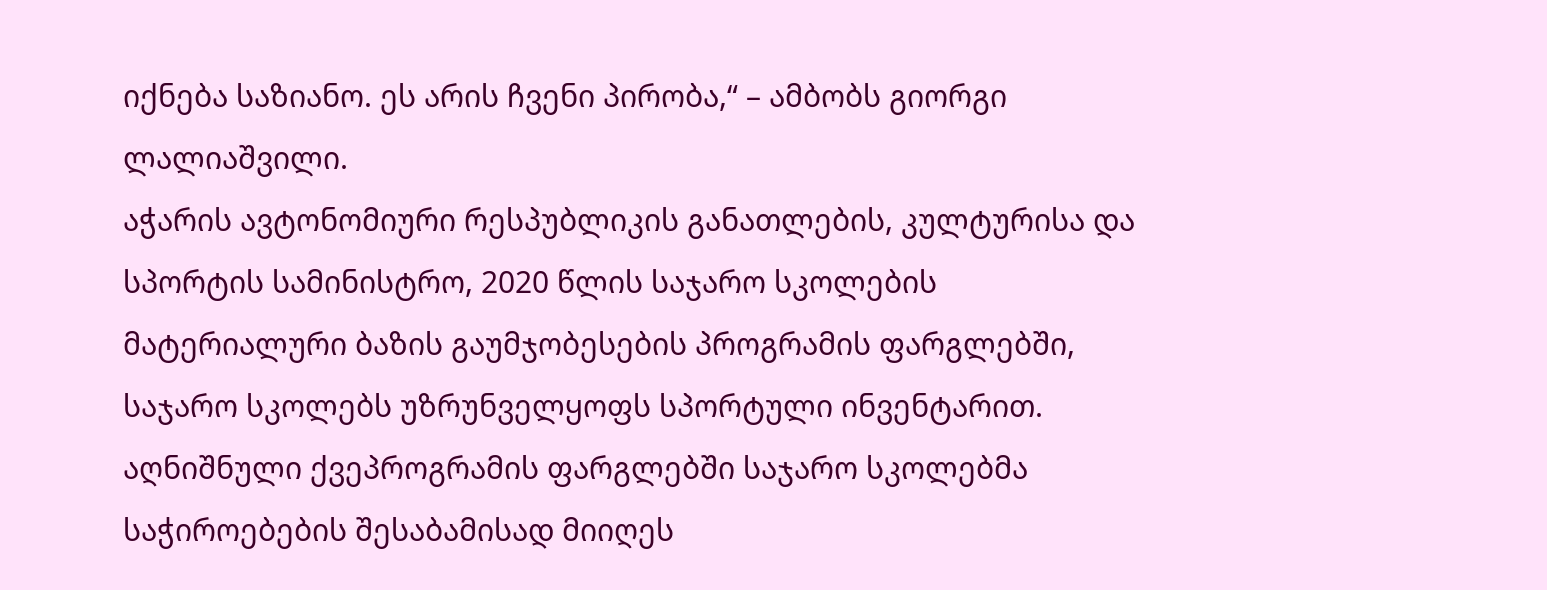იქნება საზიანო. ეს არის ჩვენი პირობა,“ – ამბობს გიორგი ლალიაშვილი.
აჭარის ავტონომიური რესპუბლიკის განათლების, კულტურისა და სპორტის სამინისტრო, 2020 წლის საჯარო სკოლების მატერიალური ბაზის გაუმჯობესების პროგრამის ფარგლებში, საჯარო სკოლებს უზრუნველყოფს სპორტული ინვენტარით.
აღნიშნული ქვეპროგრამის ფარგლებში საჯარო სკოლებმა საჭიროებების შესაბამისად მიიღეს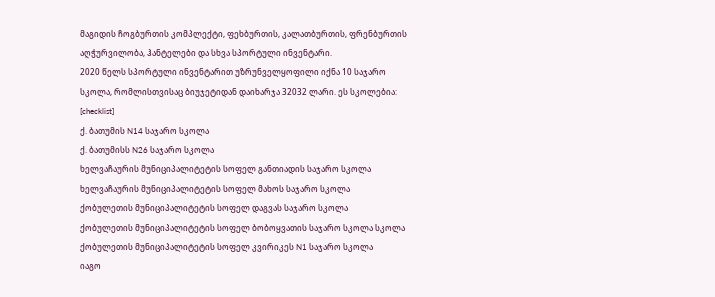მაგიდის ჩოგბურთის კომპლექტი, ფეხბურთის, კალათბურთის, ფრენბურთის აღჭურვილობა, ჰანტელები და სხვა სპორტული ინვენტარი.
2020 წელს სპორტული ინვენტარით უზრუნველყოფილი იქნა 10 საჯარო სკოლა, რომლისთვისაც ბიუჯეტიდან დაიხარჯა 32032 ლარი. ეს სკოლებია:
[checklist]
ქ. ბათუმის N14 საჯარო სკოლა
ქ. ბათუმისს N26 საჯარო სკოლა
ხელვაჩაურის მუნიციპალიტეტის სოფელ განთიადის საჯარო სკოლა
ხელვაჩაურის მუნიციპალიტეტის სოფელ მახოს საჯარო სკოლა
ქობულეთის მუნიციპალიტეტის სოფელ დაგვას საჯარო სკოლა
ქობულეთის მუნიციპალიტეტის სოფელ ბობოყვათის საჯარო სკოლა სკოლა
ქობულეთის მუნიციპალიტეტის სოფელ კვირიკეს N1 საჯარო სკოლა
იაგო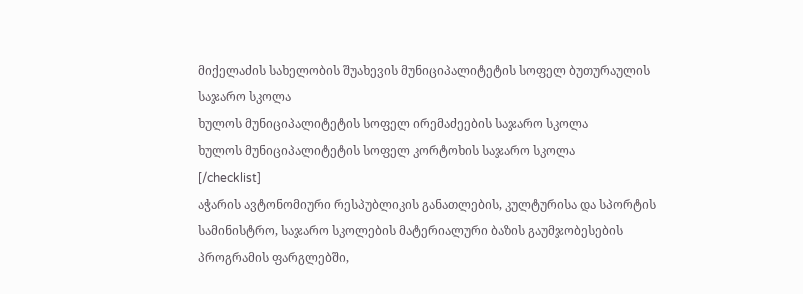მიქელაძის სახელობის შუახევის მუნიციპალიტეტის სოფელ ბუთურაულის საჯარო სკოლა
ხულოს მუნიციპალიტეტის სოფელ ირემაძეების საჯარო სკოლა
ხულოს მუნიციპალიტეტის სოფელ კორტოხის საჯარო სკოლა
[/checklist]
აჭარის ავტონომიური რესპუბლიკის განათლების, კულტურისა და სპორტის სამინისტრო, საჯარო სკოლების მატერიალური ბაზის გაუმჯობესების პროგრამის ფარგლებში,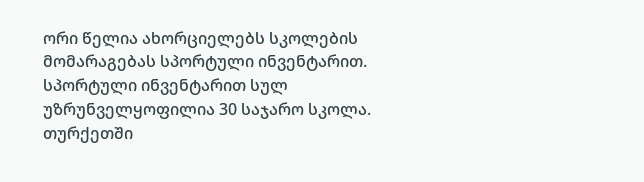ორი წელია ახორციელებს სკოლების მომარაგებას სპორტული ინვენტარით. სპორტული ინვენტარით სულ უზრუნველყოფილია 30 საჯარო სკოლა.
თურქეთში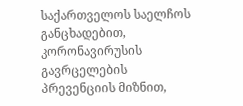საქართველოს საელჩოს განცხადებით, კორონავირუსის გავრცელების პრევენციის მიზნით,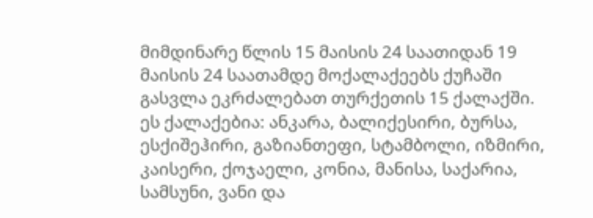მიმდინარე წლის 15 მაისის 24 საათიდან 19 მაისის 24 საათამდე მოქალაქეებს ქუჩაში გასვლა ეკრძალებათ თურქეთის 15 ქალაქში.
ეს ქალაქებია: ანკარა, ბალიქესირი, ბურსა, ესქიშეჰირი, გაზიანთეფი, სტამბოლი, იზმირი, კაისერი, ქოჯაელი, კონია, მანისა, საქარია, სამსუნი, ვანი და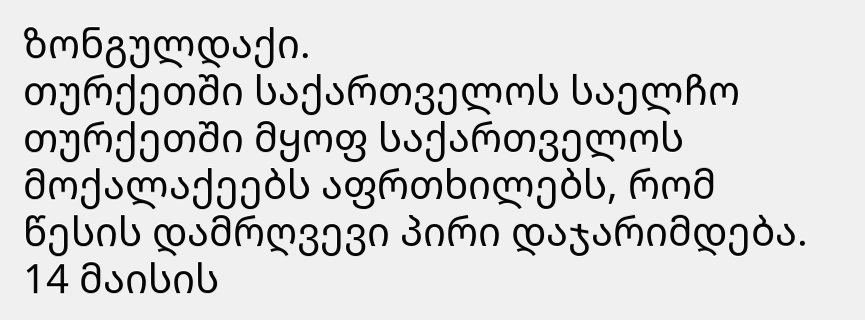ზონგულდაქი.
თურქეთში საქართველოს საელჩო თურქეთში მყოფ საქართველოს მოქალაქეებს აფრთხილებს, რომ წესის დამრღვევი პირი დაჯარიმდება.
14 მაისის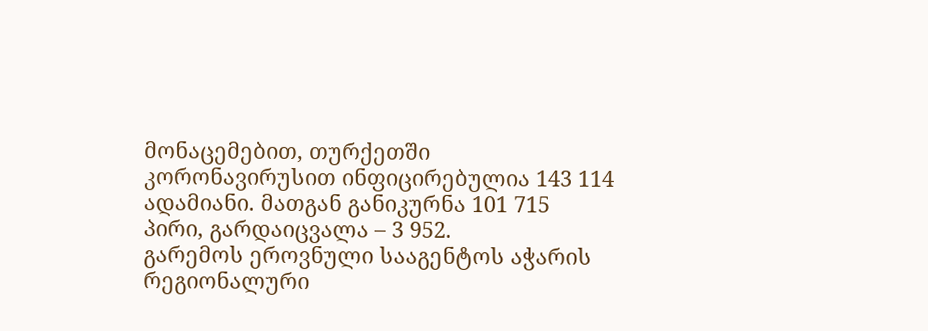მონაცემებით, თურქეთში კორონავირუსით ინფიცირებულია 143 114 ადამიანი. მათგან განიკურნა 101 715 პირი, გარდაიცვალა – 3 952.
გარემოს ეროვნული სააგენტოს აჭარის რეგიონალური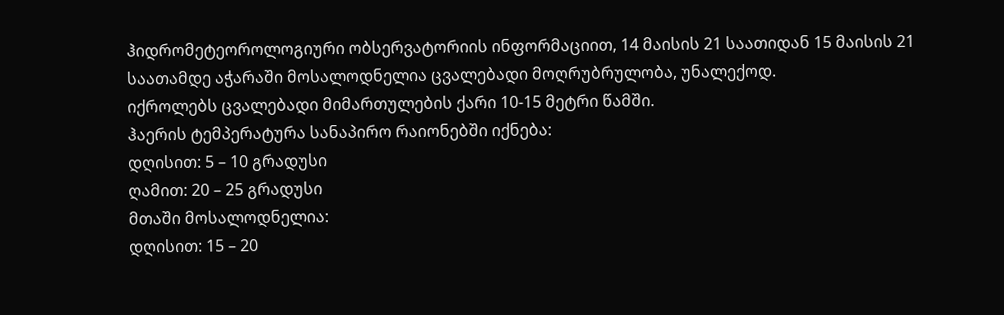ჰიდრომეტეოროლოგიური ობსერვატორიის ინფორმაციით, 14 მაისის 21 საათიდან 15 მაისის 21 საათამდე აჭარაში მოსალოდნელია ცვალებადი მოღრუბრულობა, უნალექოდ.
იქროლებს ცვალებადი მიმართულების ქარი 10-15 მეტრი წამში.
ჰაერის ტემპერატურა სანაპირო რაიონებში იქნება:
დღისით: 5 – 10 გრადუსი
ღამით: 20 – 25 გრადუსი
მთაში მოსალოდნელია:
დღისით: 15 – 20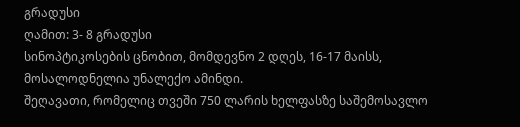გრადუსი
ღამით: 3- 8 გრადუსი
სინოპტიკოსების ცნობით, მომდევნო 2 დღეს, 16-17 მაისს, მოსალოდნელია უნალექო ამინდი.
შეღავათი, რომელიც თვეში 750 ლარის ხელფასზე საშემოსავლო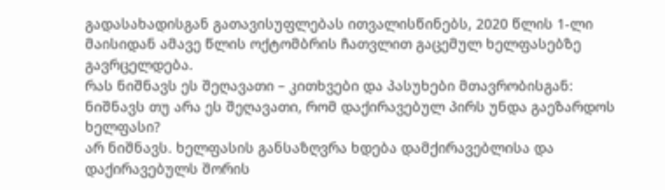გადასახადისგან გათავისუფლებას ითვალისწინებს, 2020 წლის 1-ლი მაისიდან ამავე წლის ოქტომბრის ჩათვლით გაცემულ ხელფასებზე გავრცელდება.
რას ნიშნავს ეს შეღავათი – კითხვები და პასუხები მთავრობისგან:
ნიშნავს თუ არა ეს შეღავათი, რომ დაქირავებულ პირს უნდა გაეზარდოს ხელფასი?
არ ნიშნავს. ხელფასის განსაზღვრა ხდება დამქირავებლისა და დაქირავებულს შორის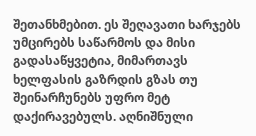შეთანხმებით. ეს შეღავათი ხარჯებს უმცირებს საწარმოს და მისი გადასაწყვეტია, მიმართავს ხელფასის გაზრდის გზას თუ შეინარჩუნებს უფრო მეტ დაქირავებულს. აღნიშნული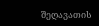შეღავათის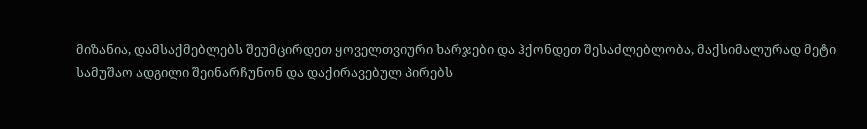მიზანია, დამსაქმებლებს შეუმცირდეთ ყოველთვიური ხარჯები და ჰქონდეთ შესაძლებლობა, მაქსიმალურად მეტი სამუშაო ადგილი შეინარჩუნონ და დაქირავებულ პირებს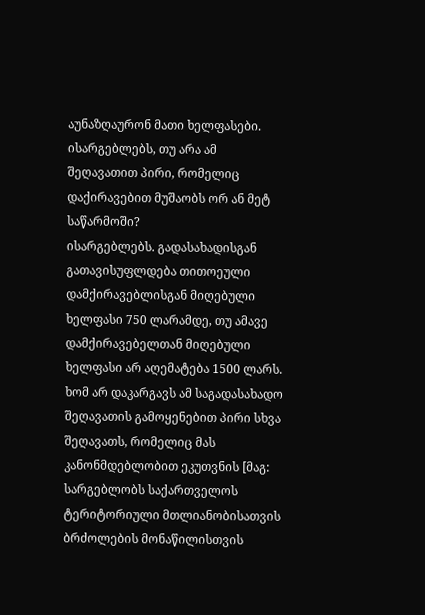აუნაზღაურონ მათი ხელფასები.
ისარგებლებს, თუ არა ამ შეღავათით პირი, რომელიც დაქირავებით მუშაობს ორ ან მეტ საწარმოში?
ისარგებლებს. გადასახადისგან გათავისუფლდება თითოეული დამქირავებლისგან მიღებული ხელფასი 750 ლარამდე, თუ ამავე დამქირავებელთან მიღებული ხელფასი არ აღემატება 1500 ლარს.
ხომ არ დაკარგავს ამ საგადასახადო შეღავათის გამოყენებით პირი სხვა შეღავათს, რომელიც მას კანონმდებლობით ეკუთვნის [მაგ: სარგებლობს საქართველოს ტერიტორიული მთლიანობისათვის ბრძოლების მონაწილისთვის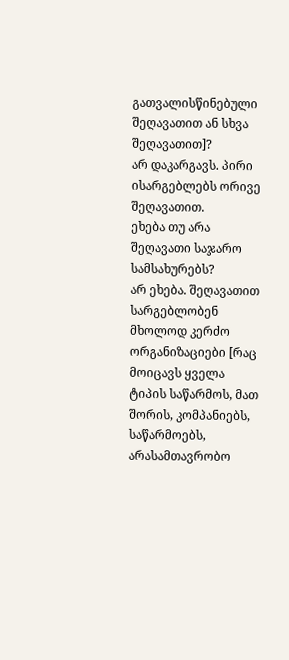გათვალისწინებული შეღავათით ან სხვა შეღავათით]?
არ დაკარგავს. პირი ისარგებლებს ორივე შეღავათით.
ეხება თუ არა შეღავათი საჯარო სამსახურებს?
არ ეხება. შეღავათით სარგებლობენ მხოლოდ კერძო ორგანიზაციები [რაც მოიცავს ყველა ტიპის საწარმოს, მათ შორის, კომპანიებს, საწარმოებს, არასამთავრობო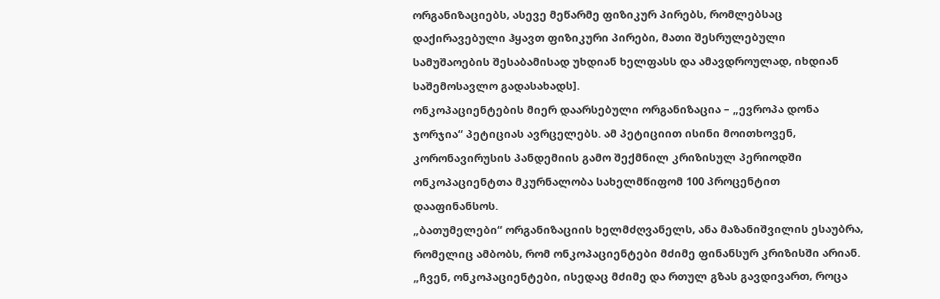ორგანიზაციებს, ასევე მეწარმე ფიზიკურ პირებს, რომლებსაც დაქირავებული ჰყავთ ფიზიკური პირები, მათი შესრულებული სამუშაოების შესაბამისად უხდიან ხელფასს და ამავდროულად, იხდიან საშემოსავლო გადასახადს].
ონკოპაციენტების მიერ დაარსებული ორგანიზაცია – „ევროპა დონა ჯორჯია“ პეტიციას ავრცელებს. ამ პეტიციით ისინი მოითხოვენ, კორონავირუსის პანდემიის გამო შექმნილ კრიზისულ პერიოდში ონკოპაციენტთა მკურნალობა სახელმწიფომ 100 პროცენტით დააფინანსოს.
„ბათუმელები“ ორგანიზაციის ხელმძღვანელს, ანა მაზანიშვილის ესაუბრა, რომელიც ამბობს, რომ ონკოპაციენტები მძიმე ფინანსურ კრიზისში არიან.
„ჩვენ, ონკოპაციენტები, ისედაც მძიმე და რთულ გზას გავდივართ, როცა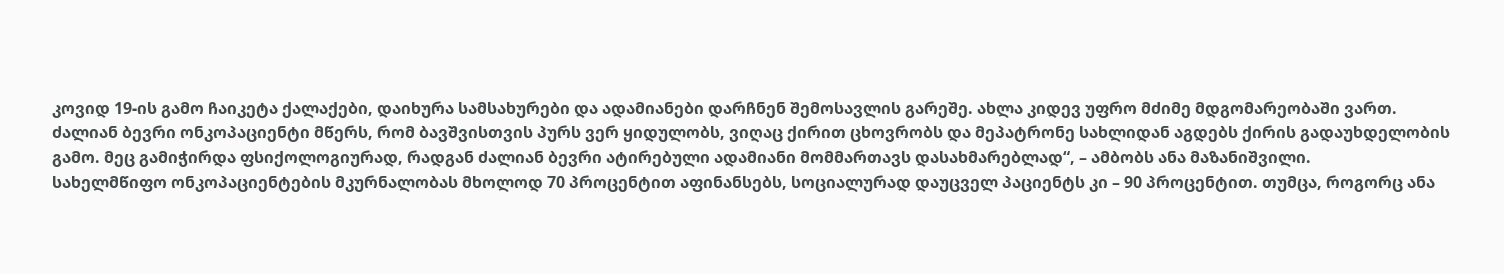კოვიდ 19-ის გამო ჩაიკეტა ქალაქები, დაიხურა სამსახურები და ადამიანები დარჩნენ შემოსავლის გარეშე. ახლა კიდევ უფრო მძიმე მდგომარეობაში ვართ.
ძალიან ბევრი ონკოპაციენტი მწერს, რომ ბავშვისთვის პურს ვერ ყიდულობს, ვიღაც ქირით ცხოვრობს და მეპატრონე სახლიდან აგდებს ქირის გადაუხდელობის გამო. მეც გამიჭირდა ფსიქოლოგიურად, რადგან ძალიან ბევრი ატირებული ადამიანი მომმართავს დასახმარებლად“, – ამბობს ანა მაზანიშვილი.
სახელმწიფო ონკოპაციენტების მკურნალობას მხოლოდ 70 პროცენტით აფინანსებს, სოციალურად დაუცველ პაციენტს კი – 90 პროცენტით. თუმცა, როგორც ანა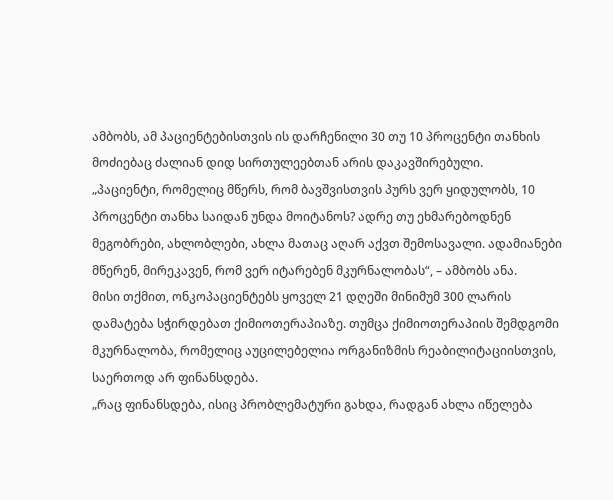ამბობს, ამ პაციენტებისთვის ის დარჩენილი 30 თუ 10 პროცენტი თანხის მოძიებაც ძალიან დიდ სირთულეებთან არის დაკავშირებული.
„პაციენტი, რომელიც მწერს, რომ ბავშვისთვის პურს ვერ ყიდულობს, 10 პროცენტი თანხა საიდან უნდა მოიტანოს? ადრე თუ ეხმარებოდნენ მეგობრები, ახლობლები, ახლა მათაც აღარ აქვთ შემოსავალი. ადამიანები მწერენ, მირეკავენ, რომ ვერ იტარებენ მკურნალობას“, – ამბობს ანა.
მისი თქმით, ონკოპაციენტებს ყოველ 21 დღეში მინიმუმ 300 ლარის დამატება სჭირდებათ ქიმიოთერაპიაზე. თუმცა ქიმიოთერაპიის შემდგომი მკურნალობა, რომელიც აუცილებელია ორგანიზმის რეაბილიტაციისთვის, საერთოდ არ ფინანსდება.
„რაც ფინანსდება, ისიც პრობლემატური გახდა, რადგან ახლა იწელება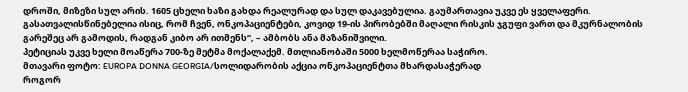დროში, მიზეზი სულ არის. 1605 ცხელი ხაზი გახდა რეალურად და სულ დაკავებულია. გაუმართავია უკვე ეს ყველაფერი.
გასათვალისწინებელია ისიც, რომ ჩვენ, ონკოპაციენტები, კოვიდ 19-ის პირობებში მაღალი რისკის ჯგუფი ვართ და მკურნალობის გარეშეც არ გამოდის, რადგან კიბო არ ითმენს“, – ამბობს ანა მაზანიშვილი.
პეტიციას უკვე ხელი მოაწერა 700-ზე მეტმა მოქალაქემ. მთლიანობაში 5000 ხელმოწერაა საჭირო.
მთავარი ფოტო: EUROPA DONNA GEORGIA/სოლიდარობის აქცია ონკოპაციენტთა მხარდასაჭერად
როგორ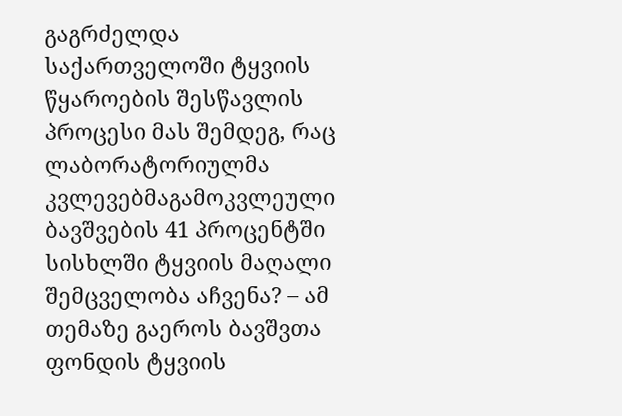გაგრძელდა საქართველოში ტყვიის წყაროების შესწავლის პროცესი მას შემდეგ, რაც ლაბორატორიულმა კვლევებმაგამოკვლეული ბავშვების 41 პროცენტში სისხლში ტყვიის მაღალი შემცველობა აჩვენა? – ამ თემაზე გაეროს ბავშვთა ფონდის ტყვიის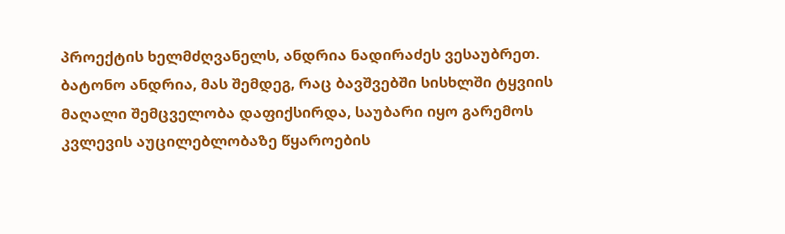პროექტის ხელმძღვანელს, ანდრია ნადირაძეს ვესაუბრეთ.
ბატონო ანდრია, მას შემდეგ, რაც ბავშვებში სისხლში ტყვიის მაღალი შემცველობა დაფიქსირდა, საუბარი იყო გარემოს კვლევის აუცილებლობაზე წყაროების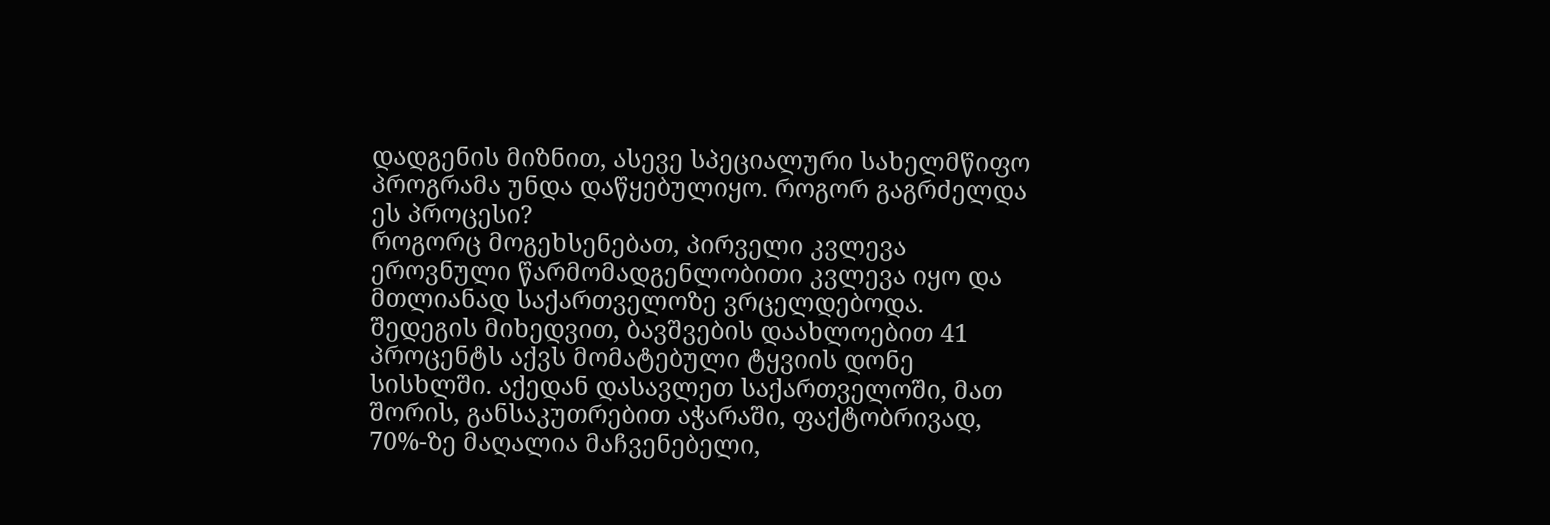დადგენის მიზნით, ასევე სპეციალური სახელმწიფო პროგრამა უნდა დაწყებულიყო. როგორ გაგრძელდა ეს პროცესი?
როგორც მოგეხსენებათ, პირველი კვლევა ეროვნული წარმომადგენლობითი კვლევა იყო და მთლიანად საქართველოზე ვრცელდებოდა. შედეგის მიხედვით, ბავშვების დაახლოებით 41 პროცენტს აქვს მომატებული ტყვიის დონე სისხლში. აქედან დასავლეთ საქართველოში, მათ შორის, განსაკუთრებით აჭარაში, ფაქტობრივად, 70%-ზე მაღალია მაჩვენებელი,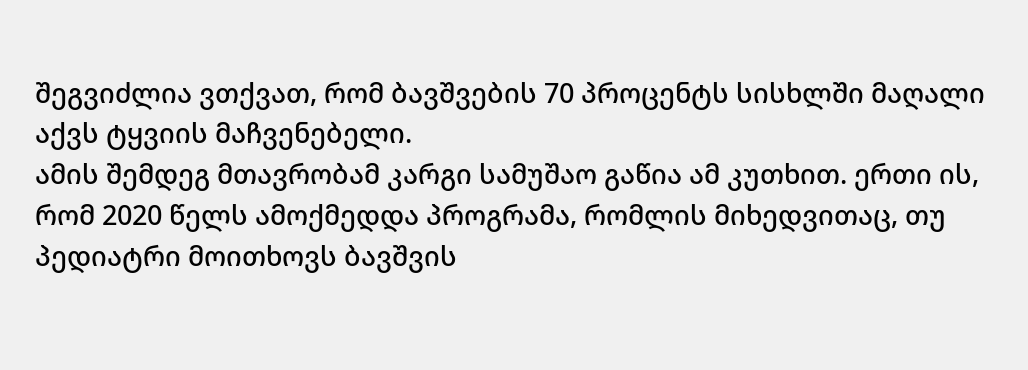შეგვიძლია ვთქვათ, რომ ბავშვების 70 პროცენტს სისხლში მაღალი აქვს ტყვიის მაჩვენებელი.
ამის შემდეგ მთავრობამ კარგი სამუშაო გაწია ამ კუთხით. ერთი ის, რომ 2020 წელს ამოქმედდა პროგრამა, რომლის მიხედვითაც, თუ პედიატრი მოითხოვს ბავშვის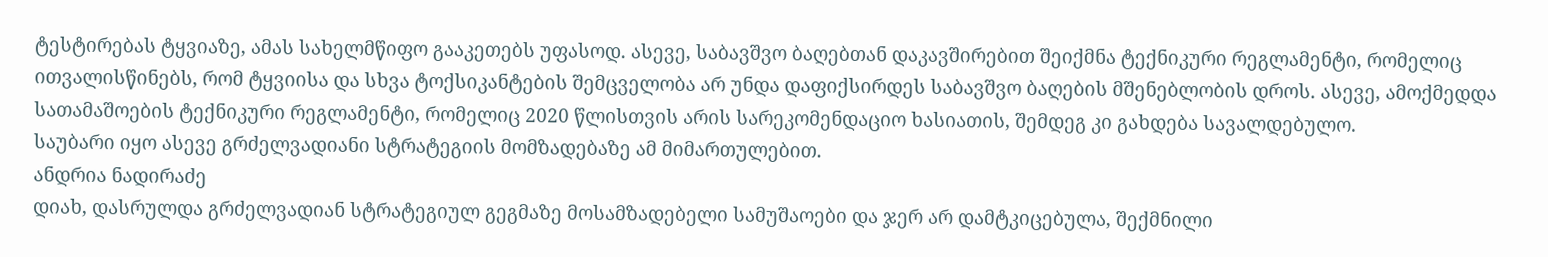ტესტირებას ტყვიაზე, ამას სახელმწიფო გააკეთებს უფასოდ. ასევე, საბავშვო ბაღებთან დაკავშირებით შეიქმნა ტექნიკური რეგლამენტი, რომელიც ითვალისწინებს, რომ ტყვიისა და სხვა ტოქსიკანტების შემცველობა არ უნდა დაფიქსირდეს საბავშვო ბაღების მშენებლობის დროს. ასევე, ამოქმედდა სათამაშოების ტექნიკური რეგლამენტი, რომელიც 2020 წლისთვის არის სარეკომენდაციო ხასიათის, შემდეგ კი გახდება სავალდებულო.
საუბარი იყო ასევე გრძელვადიანი სტრატეგიის მომზადებაზე ამ მიმართულებით.
ანდრია ნადირაძე
დიახ, დასრულდა გრძელვადიან სტრატეგიულ გეგმაზე მოსამზადებელი სამუშაოები და ჯერ არ დამტკიცებულა, შექმნილი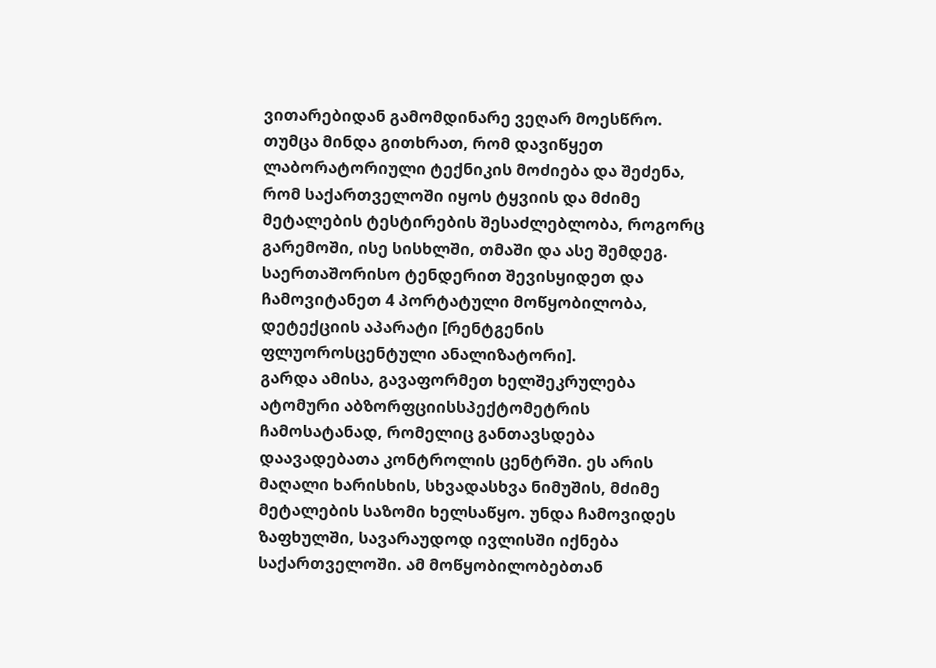ვითარებიდან გამომდინარე ვეღარ მოესწრო. თუმცა მინდა გითხრათ, რომ დავიწყეთ ლაბორატორიული ტექნიკის მოძიება და შეძენა, რომ საქართველოში იყოს ტყვიის და მძიმე მეტალების ტესტირების შესაძლებლობა, როგორც გარემოში, ისე სისხლში, თმაში და ასე შემდეგ. საერთაშორისო ტენდერით შევისყიდეთ და ჩამოვიტანეთ 4 პორტატული მოწყობილობა, დეტექციის აპარატი [რენტგენის ფლუოროსცენტული ანალიზატორი].
გარდა ამისა, გავაფორმეთ ხელშეკრულება ატომური აბზორფციისსპექტომეტრის ჩამოსატანად, რომელიც განთავსდება დაავადებათა კონტროლის ცენტრში. ეს არის მაღალი ხარისხის, სხვადასხვა ნიმუშის, მძიმე მეტალების საზომი ხელსაწყო. უნდა ჩამოვიდეს ზაფხულში, სავარაუდოდ ივლისში იქნება საქართველოში. ამ მოწყობილობებთან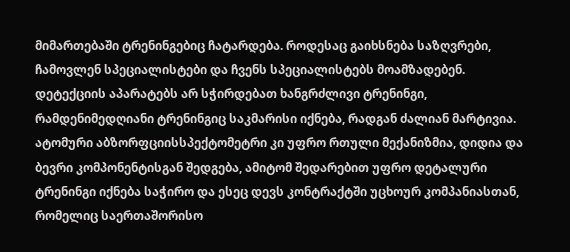მიმართებაში ტრენინგებიც ჩატარდება. როდესაც გაიხსნება საზღვრები, ჩამოვლენ სპეციალისტები და ჩვენს სპეციალისტებს მოამზადებენ. დეტექციის აპარატებს არ სჭირდებათ ხანგრძლივი ტრენინგი, რამდენიმედღიანი ტრენინგიც საკმარისი იქნება, რადგან ძალიან მარტივია. ატომური აბზორფციისსპექტომეტრი კი უფრო რთული მექანიზმია, დიდია და ბევრი კომპონენტისგან შედგება, ამიტომ შედარებით უფრო დეტალური ტრენინგი იქნება საჭირო და ესეც დევს კონტრაქტში უცხოურ კომპანიასთან, რომელიც საერთაშორისო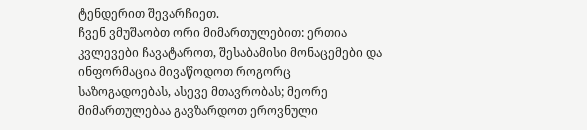ტენდერით შევარჩიეთ.
ჩვენ ვმუშაობთ ორი მიმართულებით: ერთია კვლევები ჩავატაროთ, შესაბამისი მონაცემები და ინფორმაცია მივაწოდოთ როგორც საზოგადოებას, ასევე მთავრობას; მეორე მიმართულებაა გავზარდოთ ეროვნული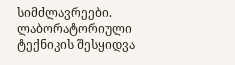სიმძლავრეები. ლაბორატორიული ტექნიკის შესყიდვა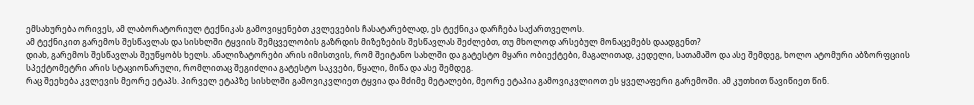ემსახურება ორივეს, ამ ლაბორატორიულ ტექნიკას გამოვიყენებთ კვლევების ჩასატარებლად, ეს ტექნიკა დარჩება საქართველოს.
ამ ტექნიკით გარემოს შესწავლას და სისხლში ტყვიის შემცველობის გაზრდის მიზეზების შესწავლას შეძლებთ, თუ მხოლოდ არსებულ მონაცემებს დაადგენთ?
დიახ, გარემოს შესწავლას შეუწყობს ხელს. ანალიზატორები არის იმისთვის, რომ შეიტანო სახლში და გატესტო მყარი ობიექტები, მაგალითად, კედელი, სათამაშო და ასე შემდეგ, ხოლო ატომური აბზორფციის სპექტომეტრი არის სტაციონარული, რომლითაც შეგიძლია გატესტო საკვები, წყალი, მიწა და ასე შემდეგ.
რაც შეეხება კვლევის მეორე ეტაპს. პირველ ეტაპზე სისხლში გამოვიკვლიეთ ტყვია და მძიმე მეტალები, მეორე ეტაპია გამოვიკვლიოთ ეს ყველაფერი გარემოში. ამ კუთხით წავიწიეთ წინ.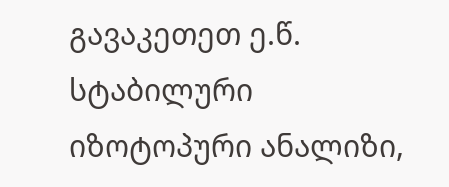გავაკეთეთ ე.წ. სტაბილური იზოტოპური ანალიზი,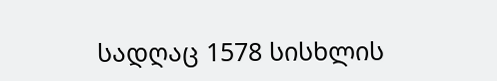სადღაც 1578 სისხლის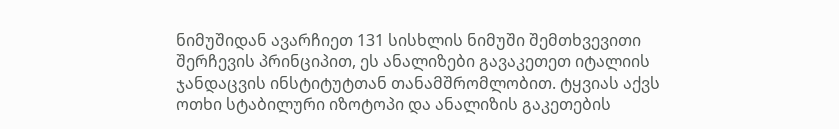ნიმუშიდან ავარჩიეთ 131 სისხლის ნიმუში შემთხვევითი შერჩევის პრინციპით, ეს ანალიზები გავაკეთეთ იტალიის ჯანდაცვის ინსტიტუტთან თანამშრომლობით. ტყვიას აქვს ოთხი სტაბილური იზოტოპი და ანალიზის გაკეთების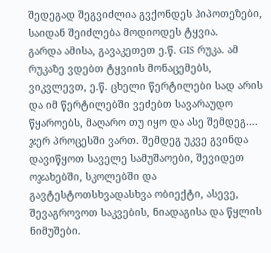შედეგად შეგვიძლია გვქონდეს ჰიპოთეზები, საიდან შეიძლება მოდიოდეს ტყვია.
გარდა ამისა, გავაკეთეთ ე.წ. GIS რუკა. ამ რუკაზე ვდებთ ტყვიის მონაცემებს, ვიკვლევთ, ე.წ. ცხელი წერტილები სად არის და იმ წერტილებში ვეძებთ სავარაუდო წყაროებს, მაღარო თუ იყო და ასე შემდეგ…. ჯერ პროცესში ვართ. შემდეგ უკვე გვინდა დავიწყოთ საველე სამუშაოები, შევიდეთ ოჯახებში, სკოლებში და გავტესტოთსხვადასხვა ობიექტი, ასევე, შევაგროვოთ საკვების, ნიადაგისა და წყლის ნიმუშები.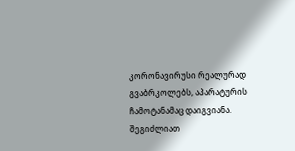კორონავირუსი რეალურად გვაბრკოლებს, აპარატურის ჩამოტანამაც დაიგვიანა.
შეგიძლიათ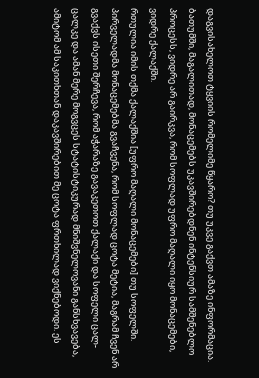დაგვისახელოთ ტყვიის რომელიმე წყარო? თუ უკვე გაქვთ ამაზე ინფორმაცია. ბათუმში, მაგალითად, მონაცემებს უკავშირებდნენ ინტენსიურ სამშენებლო პროცესს, ვიდრე არ გაირკვა, რომ სოფლად უფრო მაღალი იყო მონაცემები, ვიდრე ქალაქში.
რთულია იმის თქმა ქალაქშია [უფრო მაღალი მონაცემები] თუ სოფელში. პირველადმა მონაცემებმა გვაჩვენა, რომ სოფლად ცოტა მეტია, მაგრამ ჩვენ არ გვაქვს ისეთი შერჩევა, რომ აჭარაზე გავაკეთოთ ქალაქი და სოფელი ცალ-ცალკე და ამან მერე მოგვცეს სტატისტიკურად მნიშვნელოვანი განსხვავება, ამიტომ ამ საკითხთან დაკავშირებით მე ცოტა ფრთხილად ვიქნებოდი. ეს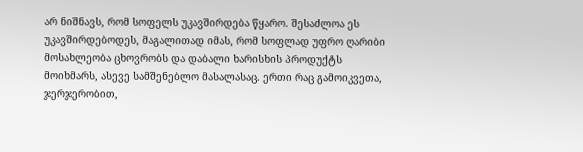არ ნიშნავს, რომ სოფელს უკავშირდება წყარო. შესაძლოა ეს უკავშირდებოდეს, მაგალითად იმას, რომ სოფლად უფრო ღარიბი მოსახლეობა ცხოვრობს და დაბალი ხარისხის პროდუქტს მოიხმარს, ასევე სამშენებლო მასალასაც. ერთი რაც გამოიკვეთა, ჯერჯერობით,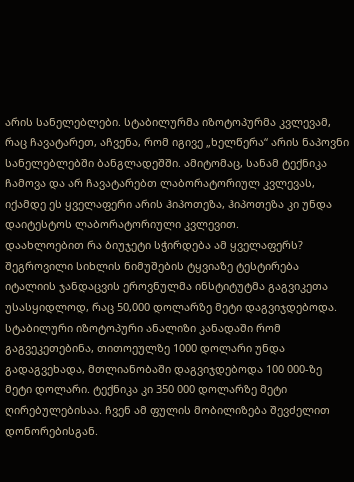არის სანელებლები. სტაბილურმა იზოტოპურმა კვლევამ, რაც ჩავატარეთ, აჩვენა, რომ იგივე „ხელწერა“ არის ნაპოვნი სანელებლებში ბანგლადეშში. ამიტომაც, სანამ ტექნიკა ჩამოვა და არ ჩავატარებთ ლაბორატორიულ კვლევას, იქამდე ეს ყველაფერი არის ჰიპოთეზა, ჰიპოთეზა კი უნდა დაიტესტოს ლაბორატორიული კვლევით.
დაახლოებით რა ბიუჯეტი სჭირდება ამ ყველაფერს?
შეგროვილი სიხლის ნიმუშების ტყვიაზე ტესტირება იტალიის ჯანდაცვის ეროვნულმა ინსტიტუტმა გაგვიკეთა უსასყიდლოდ, რაც 50,000 დოლარზე მეტი დაგვიჯდებოდა. სტაბილური იზოტოპური ანალიზი კანადაში რომ გაგვეკეთებინა, თითოეულზე 1000 დოლარი უნდა გადაგვეხადა, მთლიანობაში დაგვიჯდებოდა 100 000-ზე მეტი დოლარი. ტექნიკა კი 350 000 დოლარზე მეტი ღირებულებისაა. ჩვენ ამ ფულის მობილიზება შევძელით დონორებისგან.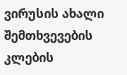ვირუსის ახალი შემთხვევების კლების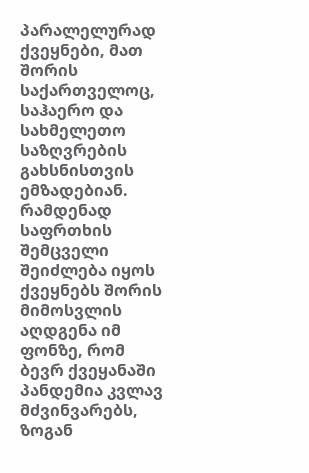პარალელურად ქვეყნები, მათ შორის საქართველოც, საჰაერო და სახმელეთო საზღვრების გახსნისთვის ემზადებიან. რამდენად საფრთხის შემცველი შეიძლება იყოს ქვეყნებს შორის მიმოსვლის აღდგენა იმ ფონზე, რომ ბევრ ქვეყანაში პანდემია კვლავ მძვინვარებს, ზოგან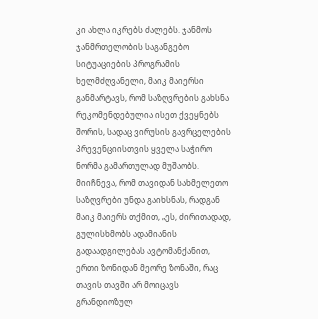კი ახლა იკრებს ძალებს. ჯანმოს ჯანმრთელობის საგანგებო სიტუაციების პროგრამის ხელმძღვანელი, მაიკ მაიერსი განმარტავს, რომ საზღვრების გახსნა რეკომენდებულია ისეთ ქვეყნებს შორის, სადაც ვირუსის გავრცელების პრევენციისთვის ყველა საჭირო ნორმა გამართულად მუშაობს.
მიიჩნევა, რომ თავიდან სახმელეთო საზღვრები უნდა გაიხსნას, რადგან მაიკ მაიერს თქმით, „ეს, ძირითადად, გულისხმობს ადამიანის გადაადგილებას ავტომანქანით, ერთი ზონიდან მეორე ზონაში, რაც თავის თავში არ მოიცავს გრანდიოზულ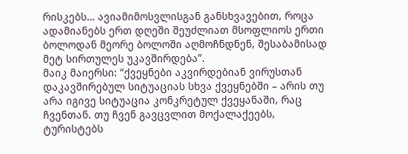რისკებს… ავიამიმოსვლისგან განსხვავებით, როცა ადამიანებს ერთ დღეში შეუძლიათ მსოფლიოს ერთი ბოლოდან მეორე ბოლოში აღმოჩნდნენ, შესაბამისად მეტ სირთულეს უკავშირდება”.
მაიკ მაიერსი: “ქვეყნები აკვირდებიან ვირუსთან დაკავშირებულ სიტუაციას სხვა ქვეყნებში – არის თუ არა იგივე სიტუაცია კონკრეტულ ქვეყანაში, რაც ჩვენთან. თუ ჩვენ გავცვლით მოქალაქეებს, ტურისტებს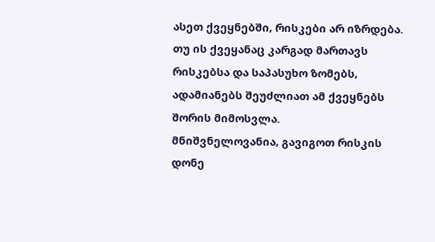ასეთ ქვეყნებში, რისკები არ იზრდება. თუ ის ქვეყანაც კარგად მართავს რისკებსა და საპასუხო ზომებს, ადამიანებს შეუძლიათ ამ ქვეყნებს შორის მიმოსვლა.
მნიშვნელოვანია, გავიგოთ რისკის დონე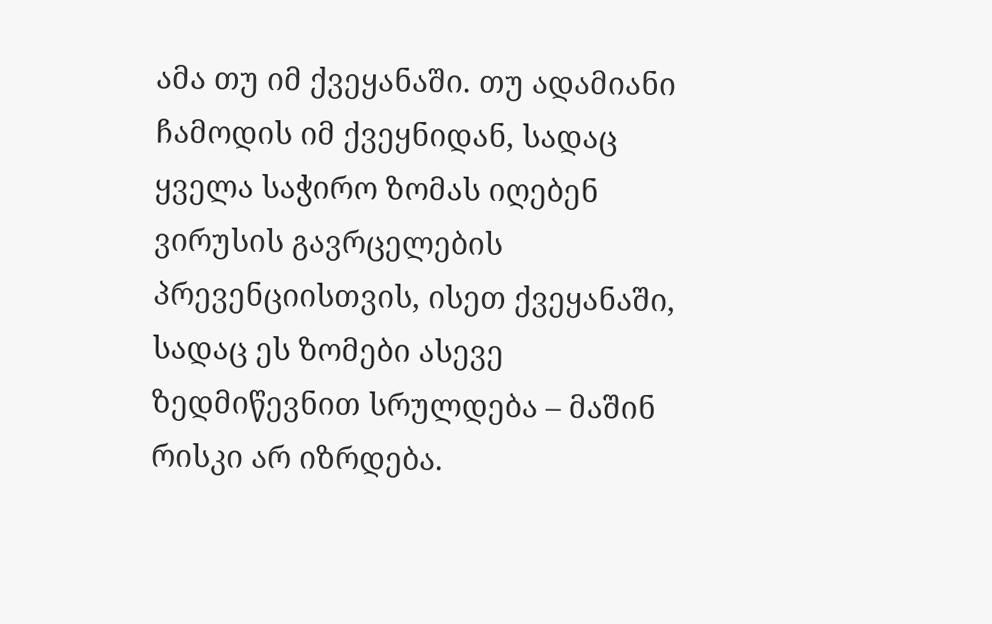ამა თუ იმ ქვეყანაში. თუ ადამიანი ჩამოდის იმ ქვეყნიდან, სადაც ყველა საჭირო ზომას იღებენ ვირუსის გავრცელების პრევენციისთვის, ისეთ ქვეყანაში, სადაც ეს ზომები ასევე ზედმიწევნით სრულდება – მაშინ რისკი არ იზრდება.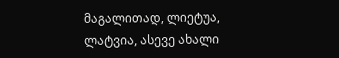მაგალითად, ლიეტუა, ლატვია, ასევე ახალი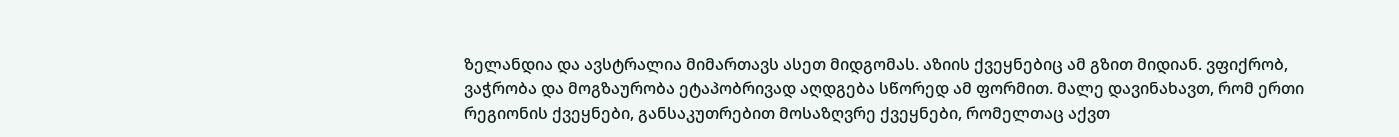ზელანდია და ავსტრალია მიმართავს ასეთ მიდგომას. აზიის ქვეყნებიც ამ გზით მიდიან. ვფიქრობ, ვაჭრობა და მოგზაურობა ეტაპობრივად აღდგება სწორედ ამ ფორმით. მალე დავინახავთ, რომ ერთი რეგიონის ქვეყნები, განსაკუთრებით მოსაზღვრე ქვეყნები, რომელთაც აქვთ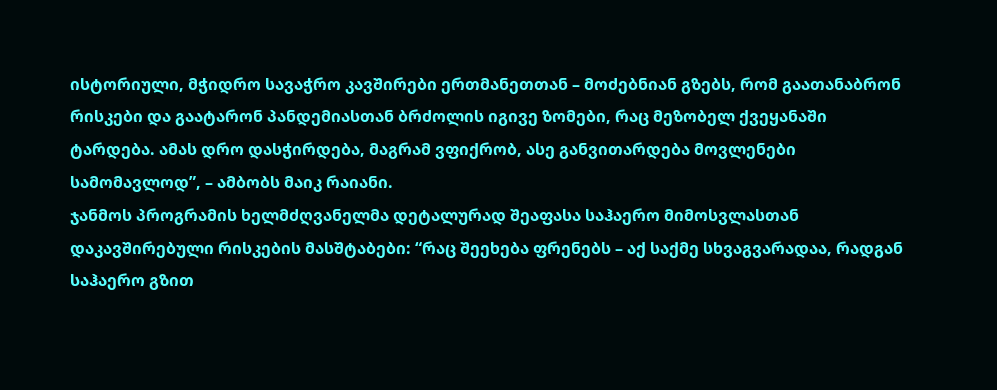ისტორიული, მჭიდრო სავაჭრო კავშირები ერთმანეთთან – მოძებნიან გზებს, რომ გაათანაბრონ რისკები და გაატარონ პანდემიასთან ბრძოლის იგივე ზომები, რაც მეზობელ ქვეყანაში ტარდება. ამას დრო დასჭირდება, მაგრამ ვფიქრობ, ასე განვითარდება მოვლენები სამომავლოდ”, – ამბობს მაიკ რაიანი.
ჯანმოს პროგრამის ხელმძღვანელმა დეტალურად შეაფასა საჰაერო მიმოსვლასთან დაკავშირებული რისკების მასშტაბები: “რაც შეეხება ფრენებს – აქ საქმე სხვაგვარადაა, რადგან საჰაერო გზით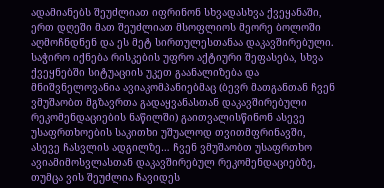ადამიანებს შეუძლიათ იფრინონ სხვადასხვა ქვეყანაში, ერთ დღეში მათ შეუძლიათ მსოფლიოს მეორე ბოლოში აღმოჩნდნენ და ეს მეტ სირთულესთანაა დაკავშირებული. საჭირო იქნება რისკების უფრო აქტიური შეფასება, სხვა ქვეყნებში სიტუაციის უკეთ გაანალიზება და მნიშვნელოვანია ავიაკომპანიებმაც (ბევრ მათგანთან ჩვენ ვმუშაობთ მგზავრთა გადაყვანასთან დაკავშირებული რეკომენდაციების ნაწილში) გაითვალისწინონ ასევე უსაფრთხოების საკითხი უშუალოდ თვითმფრინავში, ასევე ჩასვლის ადგილზე… ჩვენ ვმუშაობთ უსაფრთხო ავიამიმოსვლასთან დაკავშირებულ რეკომენდაციებზე, თუმცა ვის შეუძლია ჩავიდეს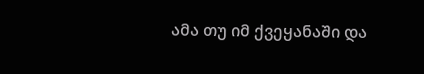ამა თუ იმ ქვეყანაში და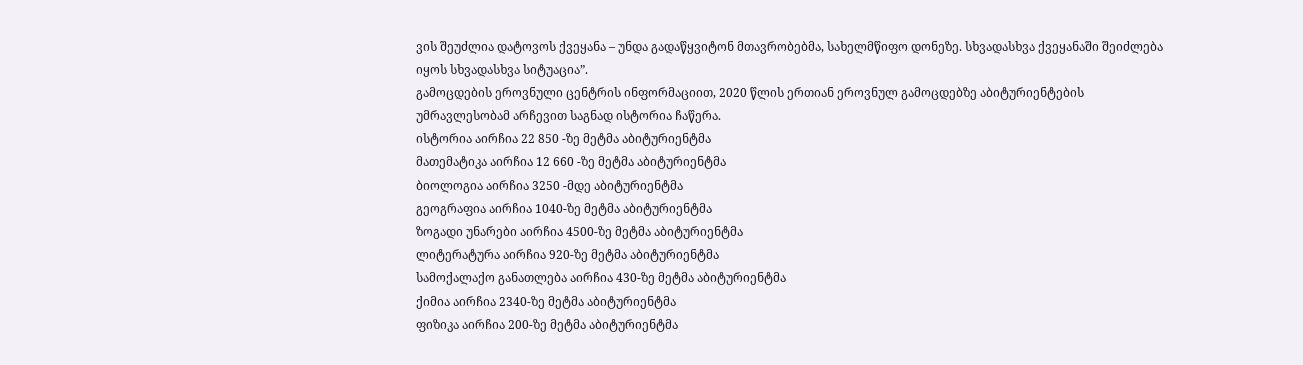ვის შეუძლია დატოვოს ქვეყანა – უნდა გადაწყვიტონ მთავრობებმა, სახელმწიფო დონეზე. სხვადასხვა ქვეყანაში შეიძლება იყოს სხვადასხვა სიტუაცია”.
გამოცდების ეროვნული ცენტრის ინფორმაციით, 2020 წლის ერთიან ეროვნულ გამოცდებზე აბიტურიენტების უმრავლესობამ არჩევით საგნად ისტორია ჩაწერა.
ისტორია აირჩია 22 850 -ზე მეტმა აბიტურიენტმა
მათემატიკა აირჩია 12 660 -ზე მეტმა აბიტურიენტმა
ბიოლოგია აირჩია 3250 -მდე აბიტურიენტმა
გეოგრაფია აირჩია 1040-ზე მეტმა აბიტურიენტმა
ზოგადი უნარები აირჩია 4500-ზე მეტმა აბიტურიენტმა
ლიტერატურა აირჩია 920-ზე მეტმა აბიტურიენტმა
სამოქალაქო განათლება აირჩია 430-ზე მეტმა აბიტურიენტმა
ქიმია აირჩია 2340-ზე მეტმა აბიტურიენტმა
ფიზიკა აირჩია 200-ზე მეტმა აბიტურიენტმა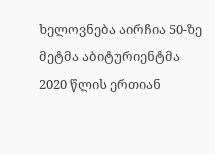ხელოვნება აირჩია 50-ზე მეტმა აბიტურიენტმა
2020 წლის ერთიან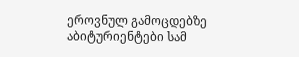ეროვნულ გამოცდებზე აბიტურიენტები სამ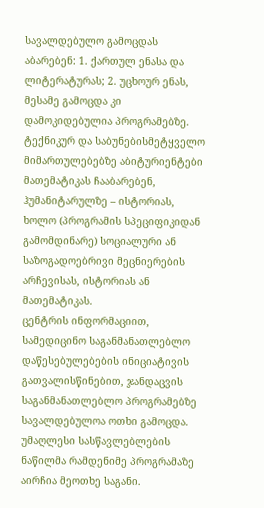სავალდებულო გამოცდას აბარებენ: 1. ქართულ ენასა და ლიტერატურას; 2. უცხოურ ენას, მესამე გამოცდა კი დამოკიდებულია პროგრამებზე.
ტექნიკურ და საბუნებისმეტყველო მიმართულებებზე აბიტურიენტები მათემატიკას ჩააბარებენ, ჰუმანიტარულზე – ისტორიას, ხოლო (პროგრამის სპეციფიკიდან გამომდინარე) სოციალური ან საზოგადოებრივი მეცნიერების არჩევისას, ისტორიას ან მათემატიკას.
ცენტრის ინფორმაციით, სამედიცინო საგანმანათლებლო დაწესებულებების ინიციატივის გათვალისწინებით, ჯანდაცვის საგანმანათლებლო პროგრამებზე სავალდებულოა ოთხი გამოცდა. უმაღლესი სასწავლებლების ნაწილმა რამდენიმე პროგრამაზე აირჩია მეოთხე საგანი.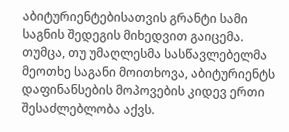აბიტურიენტებისათვის გრანტი სამი საგნის შედეგის მიხედვით გაიცემა. თუმცა, თუ უმაღლესმა სასწავლებელმა მეოთხე საგანი მოითხოვა, აბიტურიენტს დაფინანსების მოპოვების კიდევ ერთი შესაძლებლობა აქვს.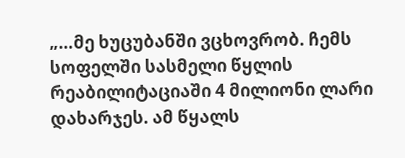„…მე ხუცუბანში ვცხოვრობ. ჩემს სოფელში სასმელი წყლის რეაბილიტაციაში 4 მილიონი ლარი დახარჯეს. ამ წყალს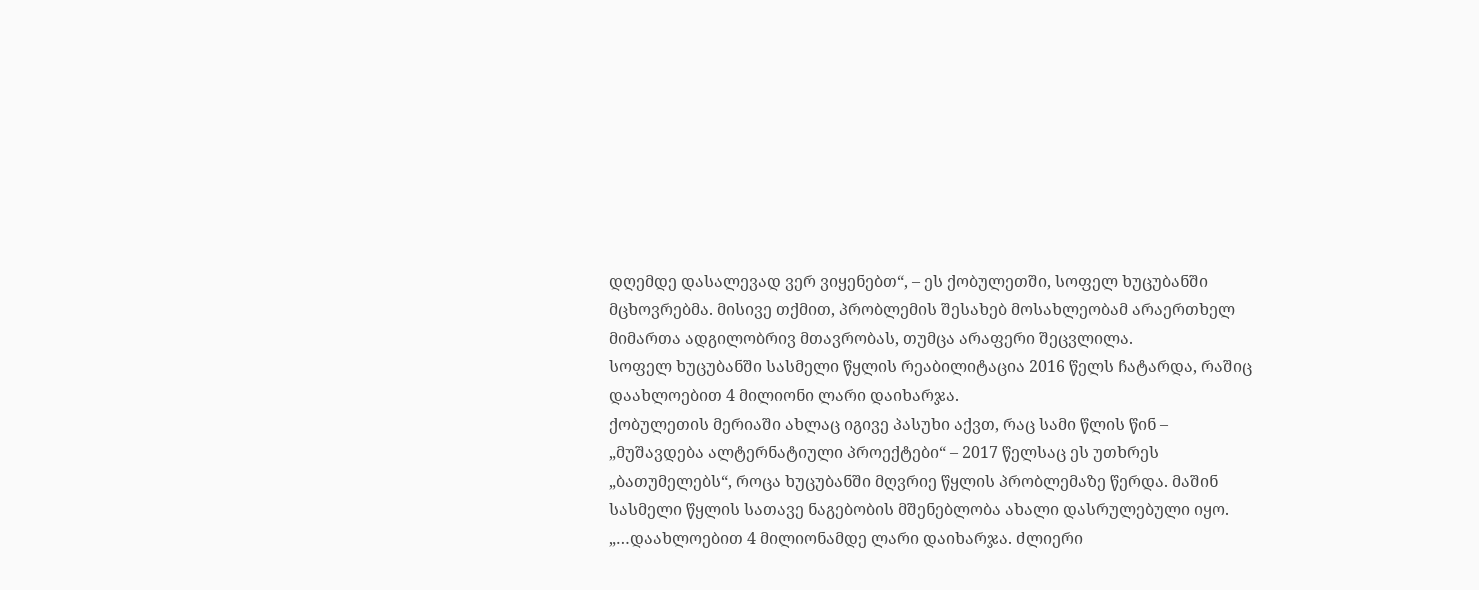დღემდე დასალევად ვერ ვიყენებთ“, – ეს ქობულეთში, სოფელ ხუცუბანში მცხოვრებმა. მისივე თქმით, პრობლემის შესახებ მოსახლეობამ არაერთხელ მიმართა ადგილობრივ მთავრობას, თუმცა არაფერი შეცვლილა.
სოფელ ხუცუბანში სასმელი წყლის რეაბილიტაცია 2016 წელს ჩატარდა, რაშიც დაახლოებით 4 მილიონი ლარი დაიხარჯა.
ქობულეთის მერიაში ახლაც იგივე პასუხი აქვთ, რაც სამი წლის წინ – „მუშავდება ალტერნატიული პროექტები“ – 2017 წელსაც ეს უთხრეს „ბათუმელებს“, როცა ხუცუბანში მღვრიე წყლის პრობლემაზე წერდა. მაშინ სასმელი წყლის სათავე ნაგებობის მშენებლობა ახალი დასრულებული იყო.
„…დაახლოებით 4 მილიონამდე ლარი დაიხარჯა. ძლიერი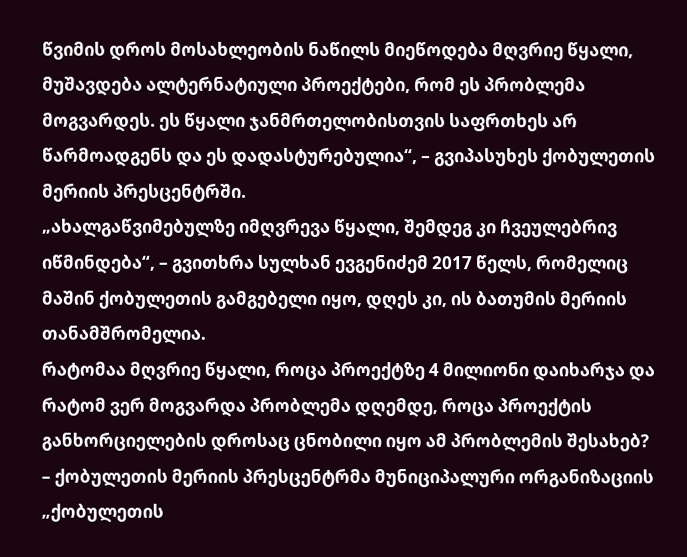წვიმის დროს მოსახლეობის ნაწილს მიეწოდება მღვრიე წყალი, მუშავდება ალტერნატიული პროექტები, რომ ეს პრობლემა მოგვარდეს. ეს წყალი ჯანმრთელობისთვის საფრთხეს არ წარმოადგენს და ეს დადასტურებულია“, – გვიპასუხეს ქობულეთის მერიის პრესცენტრში.
„ახალგაწვიმებულზე იმღვრევა წყალი, შემდეგ კი ჩვეულებრივ იწმინდება“, – გვითხრა სულხან ევგენიძემ 2017 წელს, რომელიც მაშინ ქობულეთის გამგებელი იყო, დღეს კი, ის ბათუმის მერიის თანამშრომელია.
რატომაა მღვრიე წყალი, როცა პროექტზე 4 მილიონი დაიხარჯა და რატომ ვერ მოგვარდა პრობლემა დღემდე, როცა პროექტის განხორციელების დროსაც ცნობილი იყო ამ პრობლემის შესახებ? – ქობულეთის მერიის პრესცენტრმა მუნიციპალური ორგანიზაციის „ქობულეთის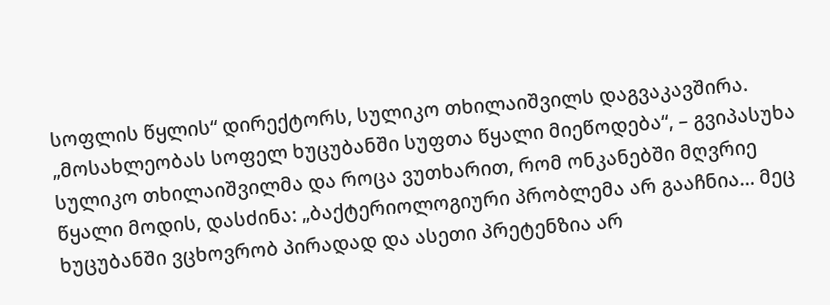სოფლის წყლის“ დირექტორს, სულიკო თხილაიშვილს დაგვაკავშირა.
„მოსახლეობას სოფელ ხუცუბანში სუფთა წყალი მიეწოდება“, – გვიპასუხა სულიკო თხილაიშვილმა და როცა ვუთხარით, რომ ონკანებში მღვრიე წყალი მოდის, დასძინა: „ბაქტერიოლოგიური პრობლემა არ გააჩნია… მეც ხუცუბანში ვცხოვრობ პირადად და ასეთი პრეტენზია არ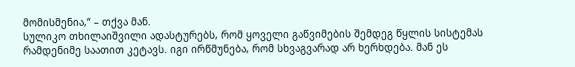მომისმენია,“ – თქვა მან.
სულიკო თხილაიშვილი ადასტურებს, რომ ყოველი გაწვიმების შემდეგ წყლის სისტემას რამდენიმე საათით კეტავს. იგი ირწმუნება, რომ სხვაგვარად არ ხერხდება. მან ეს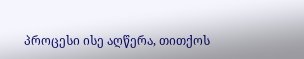პროცესი ისე აღწერა, თითქოს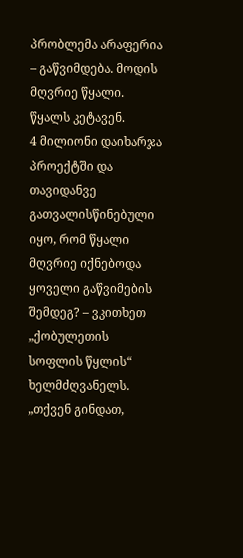პრობლემა არაფერია – გაწვიმდება. მოდის მღვრიე წყალი. წყალს კეტავენ.
4 მილიონი დაიხარჯა პროექტში და თავიდანვე გათვალისწინებული იყო, რომ წყალი მღვრიე იქნებოდა ყოველი გაწვიმების შემდეგ? – ვკითხეთ „ქობულეთის სოფლის წყლის“ ხელმძღვანელს.
„თქვენ გინდათ,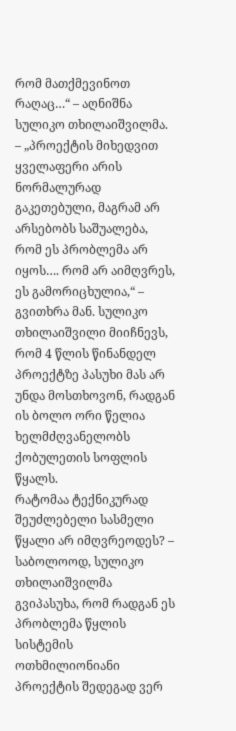რომ მათქმევინოთ რაღაც…“ – აღნიშნა სულიკო თხილაიშვილმა. – „პროექტის მიხედვით ყველაფერი არის ნორმალურად გაკეთებული, მაგრამ არ არსებობს საშუალება, რომ ეს პრობლემა არ იყოს…. რომ არ აიმღვრეს, ეს გამორიცხულია,“ – გვითხრა მან. სულიკო თხილაიშვილი მიიჩნევს, რომ 4 წლის წინანდელ პროექტზე პასუხი მას არ უნდა მოსთხოვონ, რადგან ის ბოლო ორი წელია ხელმძღვანელობს ქობულეთის სოფლის წყალს.
რატომაა ტექნიკურად შეუძლებელი სასმელი წყალი არ იმღვრეოდეს? – საბოლოოდ, სულიკო თხილაიშვილმა გვიპასუხა, რომ რადგან ეს პრობლემა წყლის სისტემის ოთხმილიონიანი პროექტის შედეგად ვერ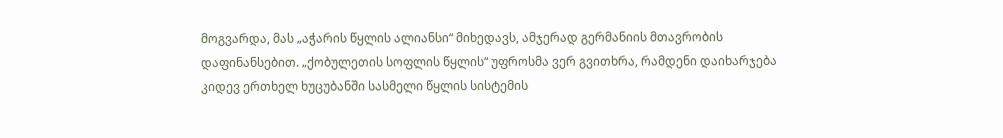მოგვარდა, მას „აჭარის წყლის ალიანსი“ მიხედავს, ამჯერად გერმანიის მთავრობის დაფინანსებით. „ქობულეთის სოფლის წყლის“ უფროსმა ვერ გვითხრა, რამდენი დაიხარჯება კიდევ ერთხელ ხუცუბანში სასმელი წყლის სისტემის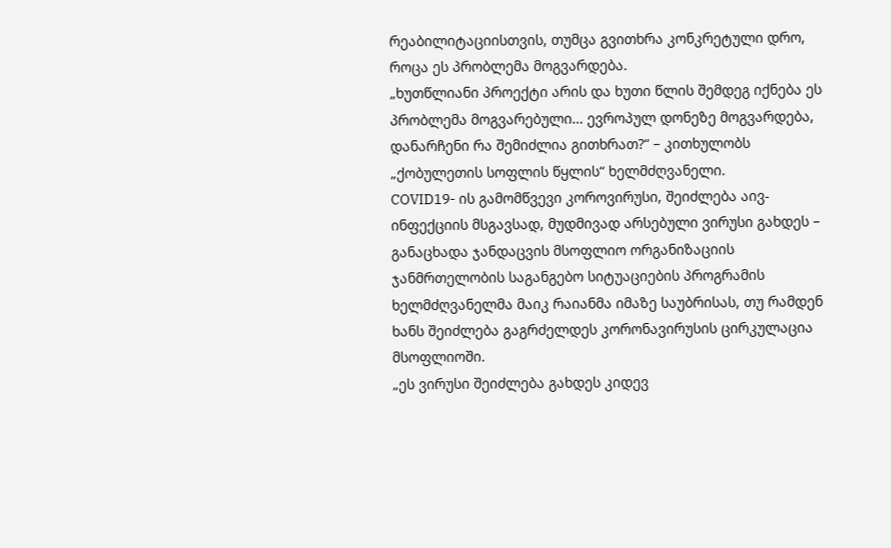რეაბილიტაციისთვის, თუმცა გვითხრა კონკრეტული დრო, როცა ეს პრობლემა მოგვარდება.
„ხუთწლიანი პროექტი არის და ხუთი წლის შემდეგ იქნება ეს პრობლემა მოგვარებული… ევროპულ დონეზე მოგვარდება, დანარჩენი რა შემიძლია გითხრათ?“ – კითხულობს „ქობულეთის სოფლის წყლის“ ხელმძღვანელი.
COVID19- ის გამომწვევი კოროვირუსი, შეიძლება აივ-ინფექციის მსგავსად, მუდმივად არსებული ვირუსი გახდეს – განაცხადა ჯანდაცვის მსოფლიო ორგანიზაციის ჯანმრთელობის საგანგებო სიტუაციების პროგრამის ხელმძღვანელმა მაიკ რაიანმა იმაზე საუბრისას, თუ რამდენ ხანს შეიძლება გაგრძელდეს კორონავირუსის ცირკულაცია მსოფლიოში.
„ეს ვირუსი შეიძლება გახდეს კიდევ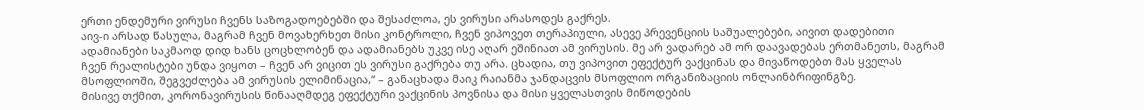ერთი ენდემური ვირუსი ჩვენს საზოგადოებებში და შესაძლოა, ეს ვირუსი არასოდეს გაქრეს.
აივ-ი არსად წასულა, მაგრამ ჩვენ მოვახერხეთ მისი კონტროლი, ჩვენ ვიპოვეთ თერაპიული, ასევე პრევენციის საშუალებები, აივით დადებითი ადამიანები საკმაოდ დიდ ხანს ცოცხლობენ და ადამიანებს უკვე ისე აღარ ეშინიათ ამ ვირუსის. მე არ ვადარებ ამ ორ დაავადებას ერთმანეთს, მაგრამ ჩვენ რეალისტები უნდა ვიყოთ – ჩვენ არ ვიცით ეს ვირუსი გაქრება თუ არა. ცხადია, თუ ვიპოვით ეფექტურ ვაქცინას და მივაწოდებთ მას ყველას მსოფლიოში, შეგვეძლება ამ ვირუსის ელიმინაცია,“ – განაცხადა მაიკ რაიანმა ჯანდაცვის მსოფლიო ორგანიზაციის ონლაინბრიფინგზე.
მისივე თქმით, კორონავირუსის წინააღმდეგ ეფექტური ვაქცინის პოვნისა და მისი ყველასთვის მიწოდების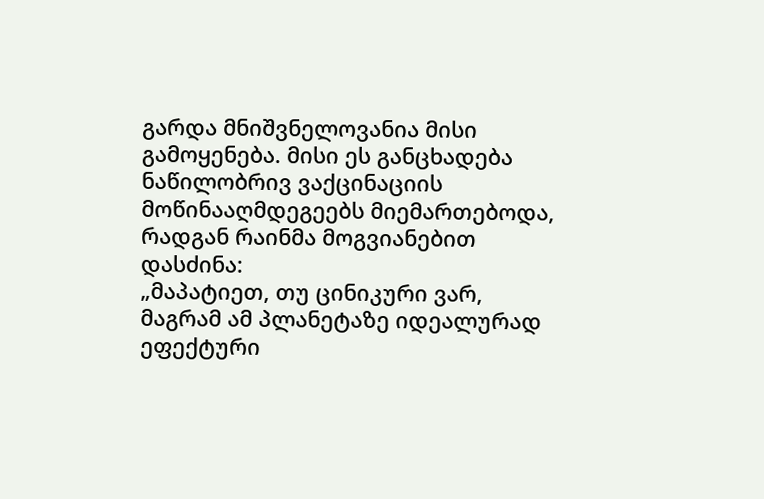გარდა მნიშვნელოვანია მისი გამოყენება. მისი ეს განცხადება ნაწილობრივ ვაქცინაციის მოწინააღმდეგეებს მიემართებოდა, რადგან რაინმა მოგვიანებით დასძინა:
„მაპატიეთ, თუ ცინიკური ვარ, მაგრამ ამ პლანეტაზე იდეალურად ეფექტური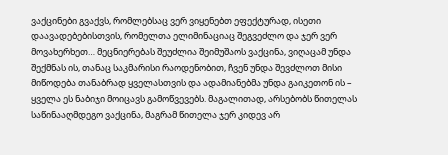ვაქცინები გვაქვს, რომლებსაც ვერ ვიყენებთ ეფექტურად, ისეთი დაავადებებისთვის, რომელთა ელიმინაციაც შეგვეძლო და ჯერ ვერ მოვახერხეთ… მეცნიერებას შეუძლია შეიმუშაოს ვაქცინა, ვიღაცამ უნდა შექმნას ის, თანაც საკმარისი რაოდენობით, ჩვენ უნდა შევძლოთ მისი მიწოდება თანაბრად ყველასთვის და ადამიანებმა უნდა გაიკეთონ ის – ყველა ეს ნაბიჯი მოიცავს გამოწვევებს. მაგალითად, არსებობს წითელას საწინააღმდეგო ვაქცინა, მაგრამ წითელა ჯერ კიდევ არ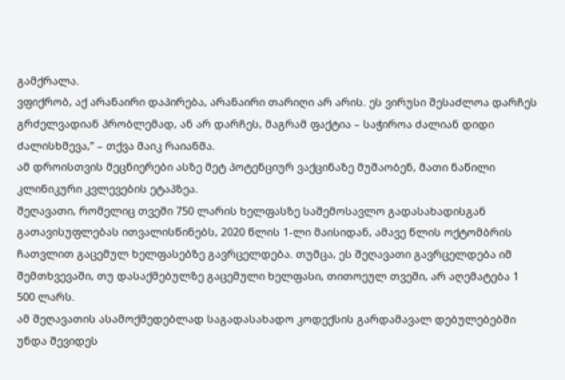გამქრალა.
ვფიქრობ, აქ არანაირი დაპირება, არანაირი თარიღი არ არის. ეს ვირუსი შესაძლოა დარჩეს გრძელვადიან პრობლემად, ან არ დარჩეს, მაგრამ ფაქტია – საჭიროა ძალიან დიდი ძალისხმევა,” – თქვა მაიკ რაიანმა.
ამ დროისთვის მეცნიერები ასზე მეტ პოტენციურ ვაქცინაზე მუშაობენ, მათი ნაწილი კლინიკური კვლევების ეტაპზეა.
შეღავათი, რომელიც თვეში 750 ლარის ხელფასზე საშემოსავლო გადასახადისგან გათავისუფლებას ითვალისწინებს, 2020 წლის 1-ლი მაისიდან, ამავე წლის ოქტომბრის ჩათვლით გაცემულ ხელფასებზე გავრცელდება. თუმცა, ეს შეღავათი გავრცელდება იმ შემთხვევაში, თუ დასაქმებულზე გაცემული ხელფასი, თითოეულ თვეში, არ აღემატება 1 500 ლარს.
ამ შეღავათის ასამოქმედებლად საგადასახადო კოდექსის გარდამავალ დებულებებში უნდა შევიდეს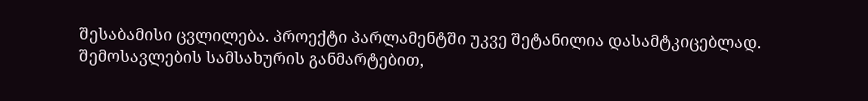შესაბამისი ცვლილება. პროექტი პარლამენტში უკვე შეტანილია დასამტკიცებლად.
შემოსავლების სამსახურის განმარტებით,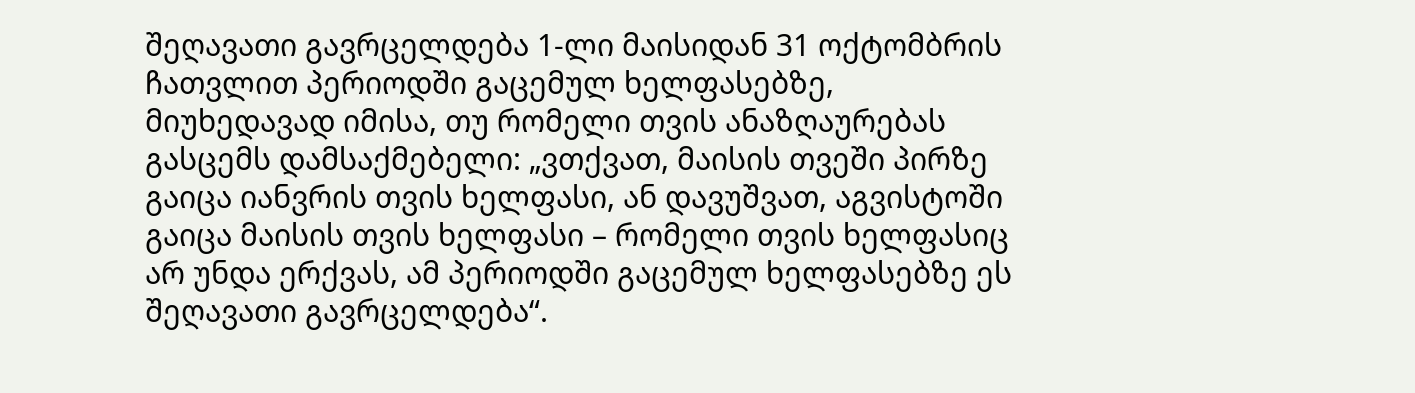შეღავათი გავრცელდება 1-ლი მაისიდან 31 ოქტომბრის ჩათვლით პერიოდში გაცემულ ხელფასებზე, მიუხედავად იმისა, თუ რომელი თვის ანაზღაურებას გასცემს დამსაქმებელი: „ვთქვათ, მაისის თვეში პირზე გაიცა იანვრის თვის ხელფასი, ან დავუშვათ, აგვისტოში გაიცა მაისის თვის ხელფასი – რომელი თვის ხელფასიც არ უნდა ერქვას, ამ პერიოდში გაცემულ ხელფასებზე ეს შეღავათი გავრცელდება“.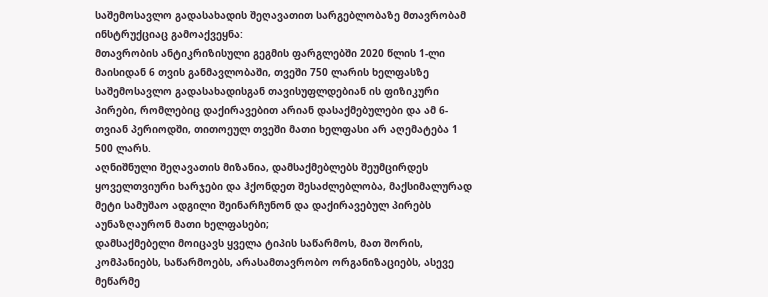საშემოსავლო გადასახადის შეღავათით სარგებლობაზე მთავრობამ ინსტრუქციაც გამოაქვეყნა:
მთავრობის ანტიკრიზისული გეგმის ფარგლებში 2020 წლის 1-ლი მაისიდან 6 თვის განმავლობაში, თვეში 750 ლარის ხელფასზე საშემოსავლო გადასახადისგან თავისუფლდებიან ის ფიზიკური პირები, რომლებიც დაქირავებით არიან დასაქმებულები და ამ 6-თვიან პერიოდში, თითოეულ თვეში მათი ხელფასი არ აღემატება 1 500 ლარს.
აღნიშნული შეღავათის მიზანია, დამსაქმებლებს შეუმცირდეს ყოველთვიური ხარჯები და ჰქონდეთ შესაძლებლობა, მაქსიმალურად მეტი სამუშაო ადგილი შეინარჩუნონ და დაქირავებულ პირებს აუნაზღაურონ მათი ხელფასები;
დამსაქმებელი მოიცავს ყველა ტიპის საწარმოს, მათ შორის, კომპანიებს, საწარმოებს, არასამთავრობო ორგანიზაციებს, ასევე მეწარმე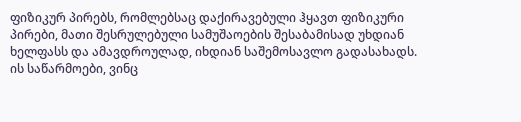ფიზიკურ პირებს, რომლებსაც დაქირავებული ჰყავთ ფიზიკური პირები, მათი შესრულებული სამუშაოების შესაბამისად უხდიან ხელფასს და ამავდროულად, იხდიან საშემოსავლო გადასახადს.
ის საწარმოები, ვინც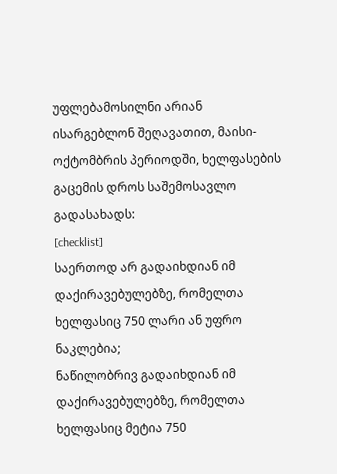უფლებამოსილნი არიან ისარგებლონ შეღავათით, მაისი-ოქტომბრის პერიოდში, ხელფასების გაცემის დროს საშემოსავლო გადასახადს:
[checklist]
საერთოდ არ გადაიხდიან იმ დაქირავებულებზე, რომელთა ხელფასიც 750 ლარი ან უფრო ნაკლებია;
ნაწილობრივ გადაიხდიან იმ დაქირავებულებზე, რომელთა ხელფასიც მეტია 750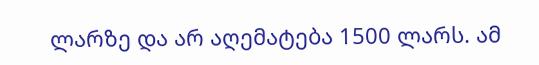ლარზე და არ აღემატება 1500 ლარს. ამ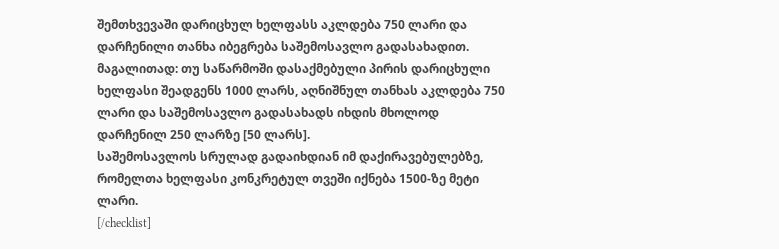შემთხვევაში დარიცხულ ხელფასს აკლდება 750 ლარი და დარჩენილი თანხა იბეგრება საშემოსავლო გადასახადით. მაგალითად: თუ საწარმოში დასაქმებული პირის დარიცხული ხელფასი შეადგენს 1000 ლარს, აღნიშნულ თანხას აკლდება 750 ლარი და საშემოსავლო გადასახადს იხდის მხოლოდ დარჩენილ 250 ლარზე [50 ლარს].
საშემოსავლოს სრულად გადაიხდიან იმ დაქირავებულებზე, რომელთა ხელფასი კონკრეტულ თვეში იქნება 1500-ზე მეტი ლარი.
[/checklist]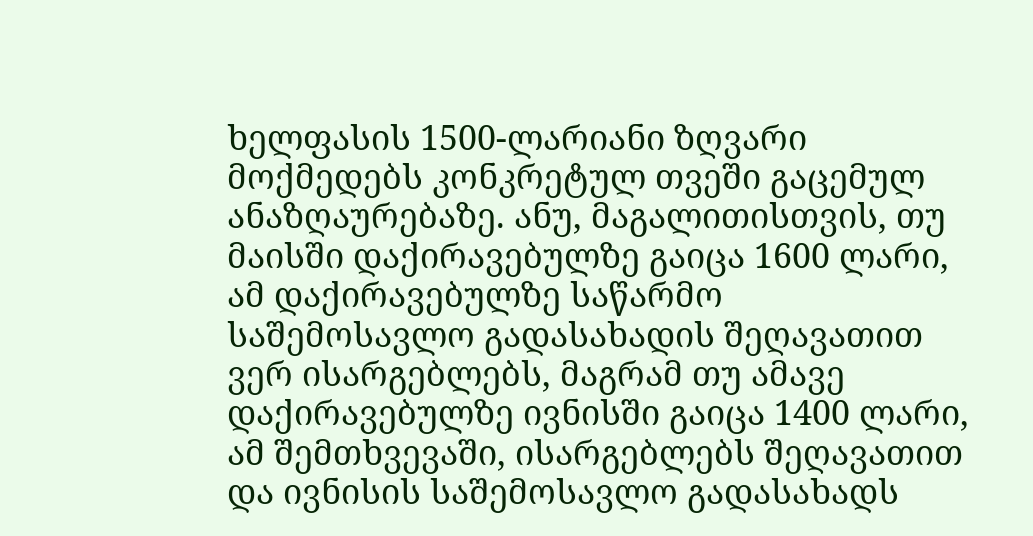ხელფასის 1500-ლარიანი ზღვარი მოქმედებს კონკრეტულ თვეში გაცემულ ანაზღაურებაზე. ანუ, მაგალითისთვის, თუ მაისში დაქირავებულზე გაიცა 1600 ლარი, ამ დაქირავებულზე საწარმო საშემოსავლო გადასახადის შეღავათით ვერ ისარგებლებს, მაგრამ თუ ამავე დაქირავებულზე ივნისში გაიცა 1400 ლარი, ამ შემთხვევაში, ისარგებლებს შეღავათით და ივნისის საშემოსავლო გადასახადს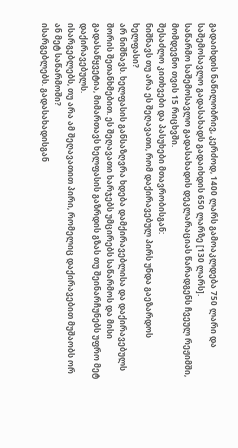გადაიხდის ნაწილობრივ, კერძოდ, 1400 ლარს გამოაკლდება 750 ლარი და საშემოსავლო გადასახადს გადაიხდის 650 ლარზე [130 ლარს].
საწარმო საშემოსავლო გადასახადის დეკლარაციას წარადგენს ჩვეულ რეჟიმში, მომდევნო თვის 15 რიცხვში.
შესაძლო კითხვები და პასუხები მთავრობისგან:
ნიშნავს თუ არა ეს შეღავათი, რომ დაქირავებულ პირს უნდა გაეზარდოს ხელფასი?
არ ნიშნავს. ხელფასის განსაზღვრა ხდება დამქირავებლისა და დაქირავებულს შორის შეთანხმებით. ეს შეღავათი ხარჯებს უმცირებს საწარმოს და მისი გადასაწყვეტია, მიმართავს ხელფასის გაზრდის გზას თუ შეინარჩუნებს უფრო მეტ დაქირავებულს.
ისარგებლებს, თუ არა ამ შეღავათით პირი, რომელიც დაქირავებით მუშაობს ორ ან მეტ საწარმოში?
ისარგებლებს. გადასახადისგან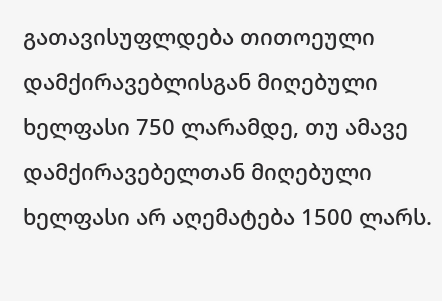გათავისუფლდება თითოეული დამქირავებლისგან მიღებული ხელფასი 750 ლარამდე, თუ ამავე დამქირავებელთან მიღებული ხელფასი არ აღემატება 1500 ლარს.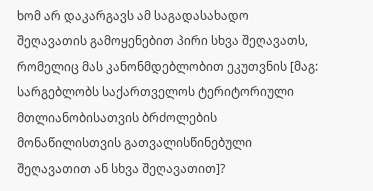ხომ არ დაკარგავს ამ საგადასახადო შეღავათის გამოყენებით პირი სხვა შეღავათს, რომელიც მას კანონმდებლობით ეკუთვნის [მაგ: სარგებლობს საქართველოს ტერიტორიული მთლიანობისათვის ბრძოლების მონაწილისთვის გათვალისწინებული შეღავათით ან სხვა შეღავათით]?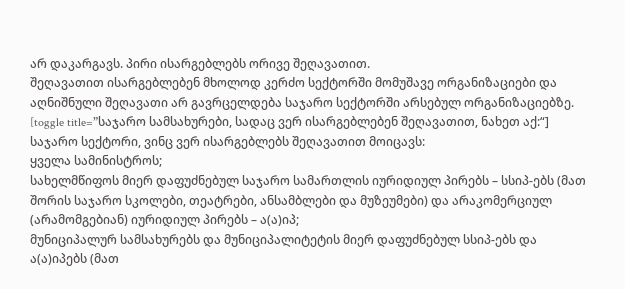არ დაკარგავს. პირი ისარგებლებს ორივე შეღავათით.
შეღავათით ისარგებლებენ მხოლოდ კერძო სექტორში მომუშავე ორგანიზაციები და აღნიშნული შეღავათი არ გავრცელდება საჯარო სექტორში არსებულ ორგანიზაციებზე.
[toggle title=”საჯარო სამსახურები, სადაც ვერ ისარგებლებენ შეღავათით, ნახეთ აქ:“] საჯარო სექტორი, ვინც ვერ ისარგებლებს შეღავათით მოიცავს:
ყველა სამინისტროს;
სახელმწიფოს მიერ დაფუძნებულ საჯარო სამართლის იურიდიულ პირებს – სსიპ-ებს (მათ შორის საჯარო სკოლები, თეატრები, ანსამბლები და მუზეუმები) და არაკომერციულ (არამომგებიან) იურიდიულ პირებს – ა(ა)იპ;
მუნიციპალურ სამსახურებს და მუნიციპალიტეტის მიერ დაფუძნებულ სსიპ-ებს და ა(ა)იპებს (მათ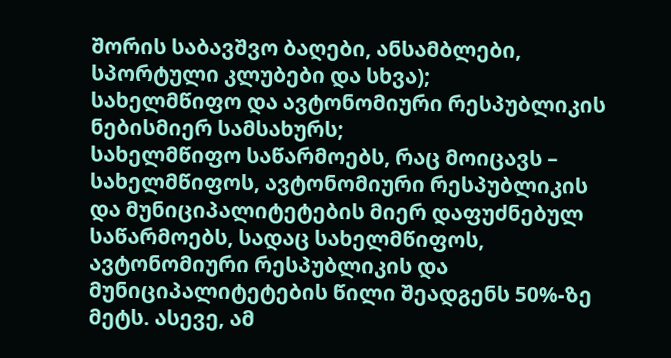შორის საბავშვო ბაღები, ანსამბლები, სპორტული კლუბები და სხვა);
სახელმწიფო და ავტონომიური რესპუბლიკის ნებისმიერ სამსახურს;
სახელმწიფო საწარმოებს, რაც მოიცავს – სახელმწიფოს, ავტონომიური რესპუბლიკის და მუნიციპალიტეტების მიერ დაფუძნებულ საწარმოებს, სადაც სახელმწიფოს, ავტონომიური რესპუბლიკის და მუნიციპალიტეტების წილი შეადგენს 50%-ზე მეტს. ასევე, ამ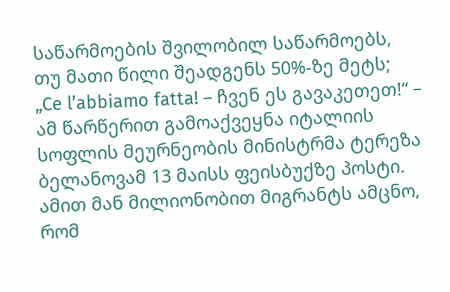საწარმოების შვილობილ საწარმოებს, თუ მათი წილი შეადგენს 50%-ზე მეტს;
„Ce l’abbiamo fatta! – ჩვენ ეს გავაკეთეთ!“ – ამ წარწერით გამოაქვეყნა იტალიის სოფლის მეურნეობის მინისტრმა ტერეზა ბელანოვამ 13 მაისს ფეისბუქზე პოსტი. ამით მან მილიონობით მიგრანტს ამცნო, რომ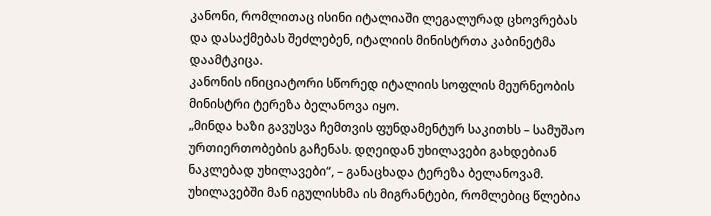კანონი, რომლითაც ისინი იტალიაში ლეგალურად ცხოვრებას და დასაქმებას შეძლებენ, იტალიის მინისტრთა კაბინეტმა დაამტკიცა.
კანონის ინიციატორი სწორედ იტალიის სოფლის მეურნეობის მინისტრი ტერეზა ბელანოვა იყო.
„მინდა ხაზი გავუსვა ჩემთვის ფუნდამენტურ საკითხს – სამუშაო ურთიერთობების გაჩენას. დღეიდან უხილავები გახდებიან ნაკლებად უხილავები“, – განაცხადა ტერეზა ბელანოვამ.
უხილავებში მან იგულისხმა ის მიგრანტები, რომლებიც წლებია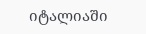იტალიაში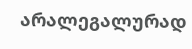არალეგალურად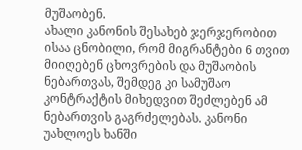მუშაობენ.
ახალი კანონის შესახებ ჯერჯერობით ისაა ცნობილი, რომ მიგრანტები 6 თვით მიიღებენ ცხოვრების და მუშაობის ნებართვას, შემდეგ კი სამუშაო კონტრაქტის მიხედვით შეძლებენ ამ ნებართვის გაგრძელებას. კანონი უახლოეს ხანში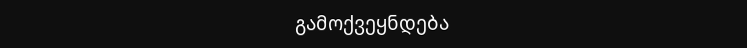გამოქვეყნდება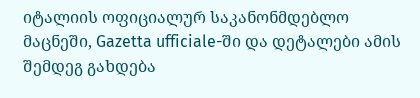იტალიის ოფიციალურ საკანონმდებლო მაცნეში, Gazetta ufficiale-ში და დეტალები ამის შემდეგ გახდება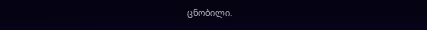ცნობილი.